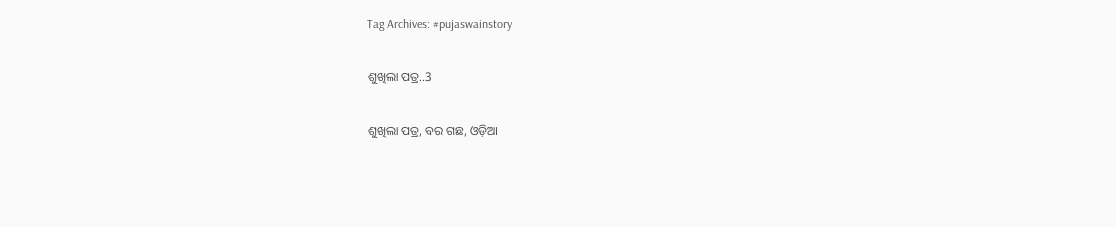Tag Archives: #pujaswainstory

ଶୁଖିଲା ପତ୍ର..3

ଶୁଖିଲା ପତ୍ର, ବର ଗଛ, ଓଡ଼ିଆ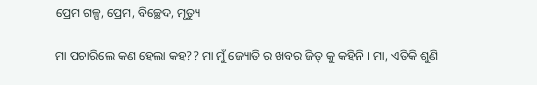ପ୍ରେମ ଗଳ୍ପ, ପ୍ରେମ, ବିଚ୍ଛେଦ, ମୃତ୍ୟୁ

ମା ପଚାରିଲେ କଣ ହେଲା କହ?? ମା ମୁଁ ଜ୍ୟୋତି ର ଖବର ଜିତ୍ କୁ କହିନି । ମା, ଏତିକି ଶୁଣି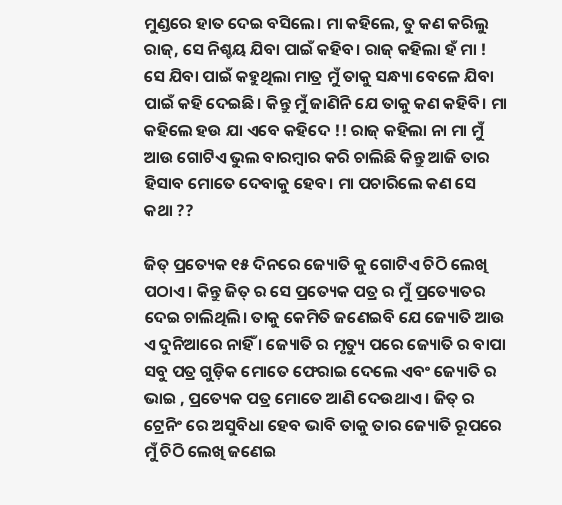ମୁଣ୍ଡରେ ହାତ ଦେଇ ବସିଲେ। ମା କହିଲେ, ତୁ କଣ କରିଲୁ ରାଜ୍, ସେ ନିଶ୍ଚୟ ଯିବା ପାଇଁ କହିବ। ରାଜ୍ କହିଲା ହଁ ମା ! ସେ ଯିବା ପାଇଁ କହୁଥିଲା ମାତ୍ର ମୁଁ ତାକୁ ସନ୍ଧ୍ୟା ବେଳେ ଯିବା ପାଇଁ କହି ଦେଇଛି। କିନ୍ତୁ ମୁଁ ଜାଣିନି ଯେ ତାକୁ କଣ କହିବି। ମା କହିଲେ ହଉ ଯା ଏବେ କହିଦେ !! ରାଜ୍ କହିଲା ନା ମା ମୁଁ ଆଉ ଗୋଟିଏ ଭୁଲ ବାରମ୍ଵାର କରି ଚାଲିଛି କିନ୍ତୁ ଆଜି ତାର ହିସାବ ମୋତେ ଦେବାକୁ ହେବ। ମା ପଚାରିଲେ କଣ ସେ କଥା ??

ଜିତ୍ ପ୍ରତ୍ୟେକ ୧୫ ଦିନରେ ଜ୍ୟୋତି କୁ ଗୋଟିଏ ଚିଠି ଲେଖି ପଠାଏ । କିନ୍ତୁ ଜିତ୍ ର ସେ ପ୍ରତ୍ୟେକ ପତ୍ର ର ମୁଁ ପ୍ରତ୍ୟୋତର ଦେଇ ଚାଲିଥିଲି। ତାକୁ କେମିତି ଜଣେଇବି ଯେ ଜ୍ୟୋତି ଆଉ ଏ ଦୁନିଆରେ ନାହିଁ । ଜ୍ୟୋତି ର ମୃତ୍ୟୁ ପରେ ଜ୍ୟୋତି ର ବାପା ସବୁ ପତ୍ର ଗୁଡ଼ିକ ମୋତେ ଫେରାଇ ଦେଲେ ଏବଂ ଜ୍ୟୋତି ର ଭାଇ , ପ୍ରତ୍ୟେକ ପତ୍ର ମୋତେ ଆଣି ଦେଉଥାଏ । ଜିତ୍ ର ଟ୍ରେନିଂ ରେ ଅସୁବିଧା ହେବ ଭାବି ତାକୁ ତାର ଜ୍ୟୋତି ରୂପରେ ମୁଁ ଚିଠି ଲେଖି ଜଣେଇ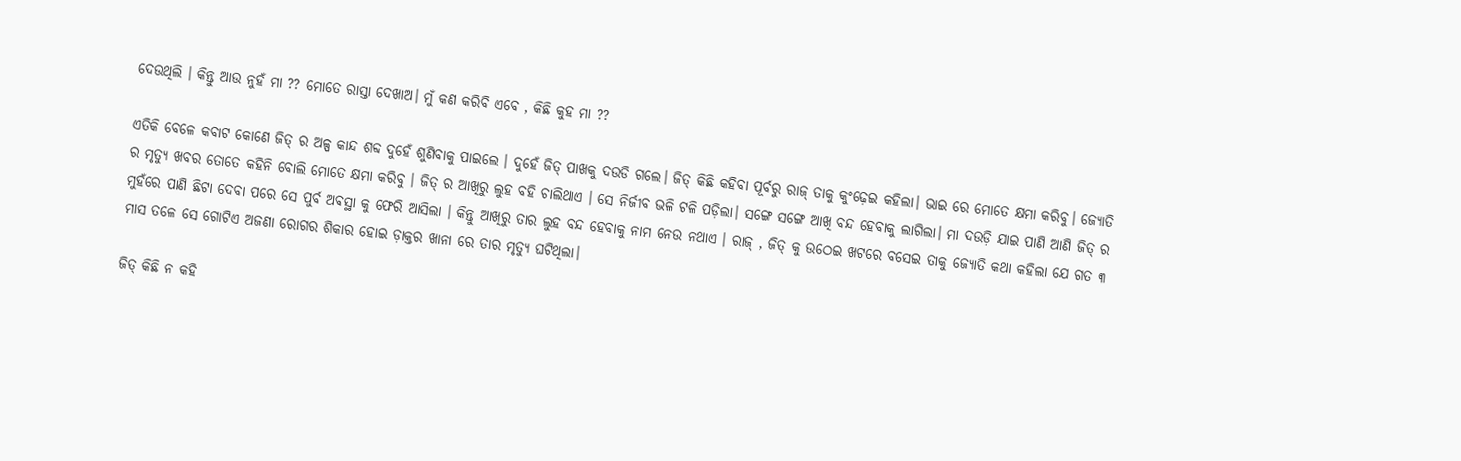ଦେଉଥିଲି । କିନ୍ତୁ ଆଉ ନୁହଁ ମା ?? ମୋତେ ରାସ୍ତା ଦେଖାଅ। ମୁଁ କଣ କରିବି ଏବେ , କିଛି କୁହ ମା ??

ଏତିକି ବେଳେ କବାଟ କୋଣେ ଜିତ୍ ର ଅଳ୍ପ କାନ୍ଦ ଶବ୍ଦ ଦୁହେଁ ଶୁଣିବାକୁ ପାଇଲେ । ଦୁହେଁ ଜିତ୍ ପାଖକୁ ଦଉଡି ଗଲେ। ଜିତ୍ କିଛି କହିବା ପୂର୍ବରୁ ରାଜ୍ ତାକୁ କୁଂଢ଼େଇ କହିଲା। ଭାଇ ରେ ମୋତେ କ୍ଷମା କରିବୁ। ଜ୍ୟୋତି ର ମୃତ୍ୟୁ ଖବର ତୋତେ କହିନି ବୋଲି ମୋତେ କ୍ଷମା କରିବୁ । ଜିତ୍ ର ଆଖିରୁ ଲୁହ ବହି ଚାଲିଥାଏ । ସେ ନିର୍ଜୀବ ଭଳି ଟଳି ପଡ଼ିଲା। ସଙ୍ଗେ ସଙ୍ଗେ ଆଖି ବନ୍ଦ ହେବାକୁ ଲାଗିଲା। ମା ଦଉଡ଼ି ଯାଇ ପାଣି ଆଣି ଜିତ୍ ର ମୁହଁରେ ପାଣି ଛିଟା ଦେବା ପରେ ସେ ପୁର୍ବ ଅଵସ୍ଥା କୁ ଫେରି ଆସିଲା । କିନ୍ତୁ ଆଖିରୁ ତାର ଲୁହ ବନ୍ଦ ହେବାକୁ ନାମ ନେଉ ନଥାଏ । ରାଜ୍ , ଜିତ୍ କୁ ଉଠେଇ ଖଟରେ ବସେଇ ତାକୁ ଜ୍ୟୋତି କଥା କହିଲା ଯେ ଗତ ୩ ମାସ ତଳେ ସେ ଗୋଟିଏ ଅଜଣା ରୋଗର ଶିକାର ହୋଇ ଡ଼ାକ୍ତର ଖାନା ରେ ତାର ମୃତ୍ୟୁ ଘଟିଥିଲା।

ଜିତ୍ କିଛି ନ କହି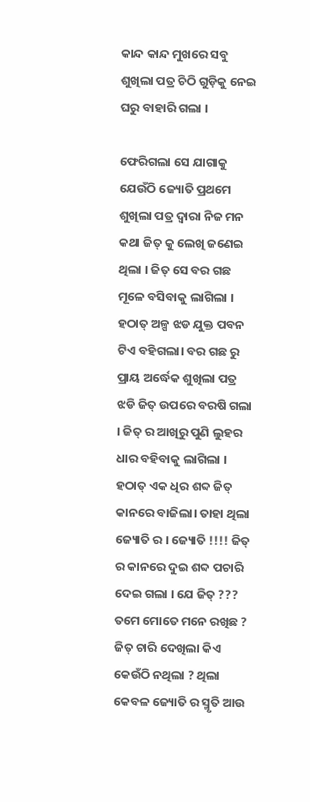କାନ୍ଦ କାନ୍ଦ ମୁଖରେ ସବୁ ଶୁଖିଲା ପତ୍ର ଚିଠି ଗୁଡ଼ିକୁ ନେଇ ଘରୁ ବାହାରି ଗଲା ।

ଫେରିଗଲା ସେ ଯାଗାକୁ ଯେଉଁଠି ଜ୍ୟୋତି ପ୍ରଥମେ ଶୁଖିଲା ପତ୍ର ଦ୍ୱାରା ନିଜ ମନ କଥା ଜିତ୍ କୁ ଲେଖି ଜଣେଇ ଥିଲା । ଜିତ୍ ସେ ବର ଗଛ ମୂଳେ ବସିବାକୁ ଲାଗିଲା । ହଠାତ୍ ଅଳ୍ପ ଝଡ ଯୁକ୍ତ ପବନ ଟିଏ ବହିଗଲା। ବର ଗଛ ରୁ ପ୍ରାୟ ଅର୍ଦ୍ଧେକ ଶୁଖିଲା ପତ୍ର ଝଡି ଜିତ୍ ଉପରେ ବରଷି ଗଲା । ଜିତ୍ ର ଆଖିରୁ ପୁଣି ଲୁହର ଧାର ବହିବାକୁ ଲାଗିଲା । ହଠାତ୍ ଏକ ଧିର ଶବ୍ଦ ଜିତ୍ କାନରେ ବାଜିଲା। ତାହା ଥିଲା ଜ୍ୟୋତି ର । ଜ୍ୟୋତି !!!! ଜିତ୍ ର କାନରେ ଦୁଇ ଶବ୍ଦ ପଚାରି ଦେଇ ଗଲା । ଯେ ଜିତ୍ ??? ତମେ ମୋତେ ମନେ ରଖିଛ ? ଜିତ୍ ଚାରି ଦେଖିଲା କିଏ କେଉଁଠି ନଥିଲା ? ଥିଲା କେବଳ ଜ୍ୟୋତି ର ସ୍ମୃତି ଆଉ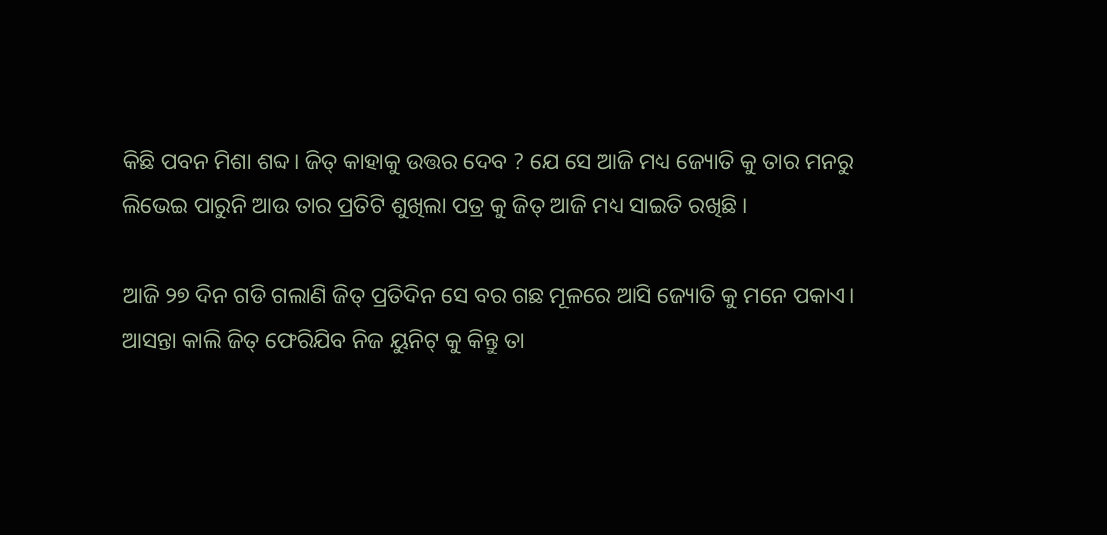କିଛି ପବନ ମିଶା ଶବ୍ଦ। ଜିତ୍ କାହାକୁ ଉତ୍ତର ଦେବ ? ଯେ ସେ ଆଜି ମଧ୍ୟ ଜ୍ୟୋତି କୁ ତାର ମନରୁ ଲିଭେଇ ପାରୁନି ଆଉ ତାର ପ୍ରତିଟି ଶୁଖିଲା ପତ୍ର କୁ ଜିତ୍ ଆଜି ମଧ୍ୟ ସାଇତି ରଖିଛି ।

ଆଜି ୨୭ ଦିନ ଗଡି ଗଲାଣି ଜିତ୍ ପ୍ରତିଦିନ ସେ ବର ଗଛ ମୂଳରେ ଆସି ଜ୍ୟୋତି କୁ ମନେ ପକାଏ। ଆସନ୍ତା କାଲି ଜିତ୍ ଫେରିଯିବ ନିଜ ୟୁନିଟ୍ କୁ କିନ୍ତୁ ତା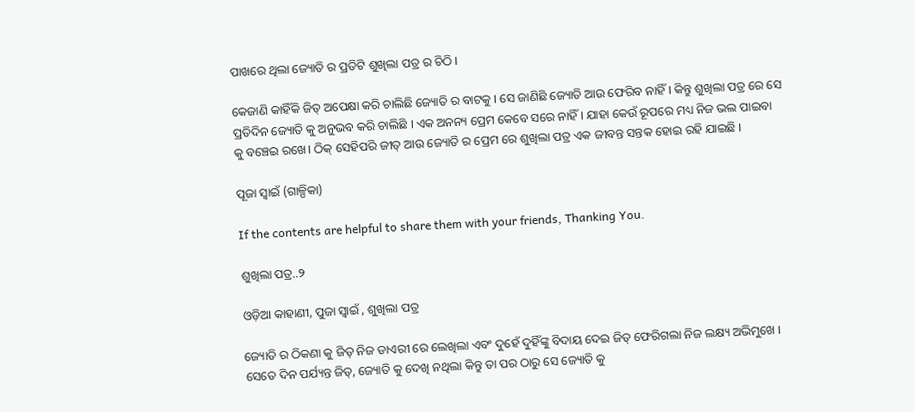ପାଖରେ ଥିଲା ଜ୍ୟୋତି ର ପ୍ରତିଟି ଶୁଖିଲା ପତ୍ର ର ଚିଠି ।

କେଜାଣି କାହିଁକି ଜିତ୍ ଅପେକ୍ଷା କରି ଚାଲିଛି ଜ୍ୟୋତି ର ବାଟକୁ । ସେ ଜାଣିଛି ଜ୍ୟୋତି ଆଉ ଫେରିବ ନାହିଁ । କିନ୍ତୁ ଶୁଖିଲା ପତ୍ର ରେ ସେ ପ୍ରତିଦିନ ଜ୍ୟୋତି କୁ ଅନୁଭବ କରି ଚାଲିଛି । ଏକ ଅନନ୍ୟ ପ୍ରେମ କେବେ ସରେ ନାହିଁ । ଯାହା କେଉଁ ରୂପରେ ମଧ୍ୟ ନିଜ ଭଲ ପାଇବା କୁ ବଞ୍ଚେଇ ରଖେ। ଠିକ୍ ସେହିପରି ଜୀତ୍ ଆଉ ଜ୍ୟୋତି ର ପ୍ରେମ ରେ ଶୁଖିଲା ପତ୍ର ଏକ ଜୀବନ୍ତ ସନ୍ତକ ହୋଇ ରହି ଯାଇଛି ।

ପୂଜା ସ୍ୱାଇଁ (ଗାଳ୍ପିକା)

If the contents are helpful to share them with your friends, Thanking You.

ଶୁଖିଲା ପତ୍ର..୨

ଓଡ଼ିଆ କାହାଣୀ, ପୁଜା ସ୍ୱାଇଁ , ଶୁଖିଲା ପତ୍ର

ଜ୍ୟୋତି ର ଠିକଣା କୁ ଜିତ୍ ନିଜ ଡାଏରୀ ରେ ଲେଖିଲା ଏବଂ ଦୁହେଁ ଦୁହିଁଙ୍କୁ ବିଦାୟ ଦେଇ ଜିତ୍ ଫେରିଗଲା ନିଜ ଲକ୍ଷ୍ୟ ଅଭିମୁଖେ । ସେତେ ଦିନ ପର୍ଯ୍ୟନ୍ତ ଜିତ୍, ଜ୍ୟୋତି କୁ ଦେଖି ନଥିଲା କିନ୍ତୁ ତା ପର ଠାରୁ ସେ ଜ୍ୟୋତି କୁ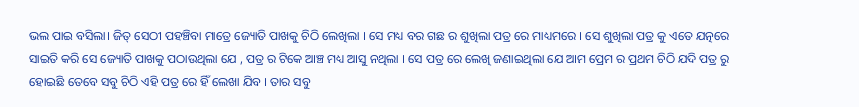ଭଲ ପାଇ ବସିଲା। ଜିତ୍ ସେଠୀ ପହଞ୍ଚିବା ମାତ୍ରେ ଜ୍ୟୋତି ପାଖକୁ ଚିଠି ଲେଖିଲା । ସେ ମଧ୍ୟ ବର ଗଛ ର ଶୁଖିଲା ପତ୍ର ରେ ମାଧ୍ୟମରେ । ସେ ଶୁଖିଲା ପତ୍ର କୁ ଏତେ ଯତ୍ନରେ ସାଇତି କରି ସେ ଜ୍ୟୋତି ପାଖକୁ ପଠାଉଥିଲା ଯେ , ପତ୍ର ର ଟିକେ ଆଞ୍ଚ ମଧ୍ୟ ଆସୁ ନଥିଲା । ସେ ପତ୍ର ରେ ଲେଖି ଜଣାଇଥିଲା ଯେ ଆମ ପ୍ରେମ ର ପ୍ରଥମ ଚିଠି ଯଦି ପତ୍ର ରୁ ହୋଇଛି ତେବେ ସବୁ ଚିଠି ଏହି ପତ୍ର ରେ ହିଁ ଲେଖା ଯିବ । ତାର ସବୁ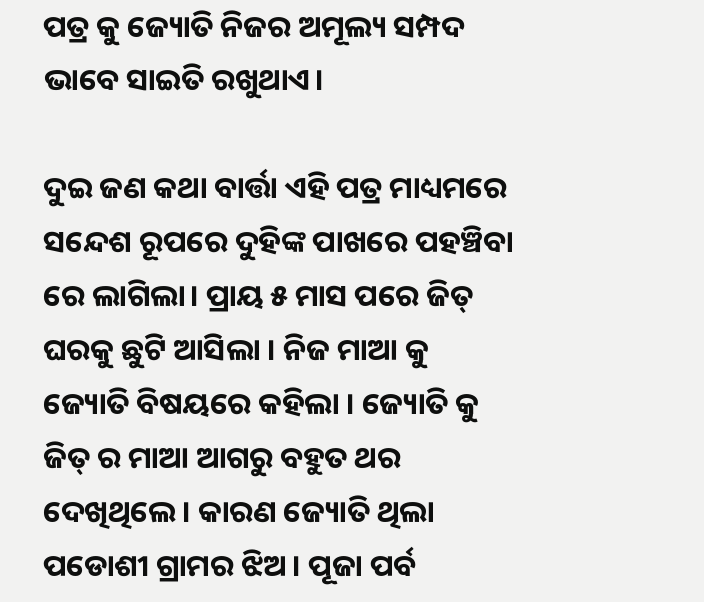ପତ୍ର କୁ ଜ୍ୟୋତି ନିଜର ଅମୂଲ୍ୟ ସମ୍ପଦ ଭାବେ ସାଇତି ରଖୁଥାଏ।

ଦୁଇ ଜଣ କଥା ବାର୍ତ୍ତା ଏହି ପତ୍ର ମାଧ୍ୟମରେ ସନ୍ଦେଶ ରୂପରେ ଦୁହିଙ୍କ ପାଖରେ ପହଞ୍ଚିବା ରେ ଲାଗିଲା। ପ୍ରାୟ ୫ ମାସ ପରେ ଜିତ୍ ଘରକୁ ଛୁଟି ଆସିଲା । ନିଜ ମାଆ କୁ ଜ୍ୟୋତି ବିଷୟରେ କହିଲା । ଜ୍ୟୋତି କୁ ଜିତ୍ ର ମାଆ ଆଗରୁ ବ‌ହୁତ ଥର ଦେଖିଥିଲେ । କାରଣ ଜ୍ୟୋତି ଥିଲା ପଡୋଶୀ ଗ୍ରାମର ଝିଅ । ପୂଜା ପର୍ବ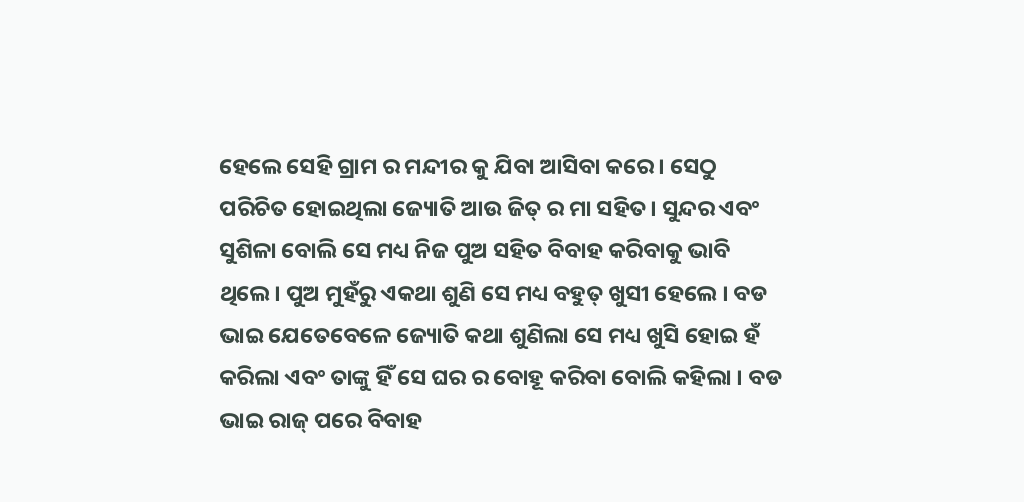ହେଲେ ସେହି ଗ୍ରାମ ର ମନ୍ଦୀର କୁ ଯିବା ଆସିବା କରେ । ସେଠୁ ପରିଚିତ ହୋଇଥିଲା ଜ୍ୟୋତି ଆଉ ଜିତ୍ ର ମା ସହିତ। ସୁନ୍ଦର ଏବଂ ସୁଶିଳା ବୋଲି ସେ ମଧ୍ୟ ନିଜ ପୁଅ ସହିତ ବିବାହ କରିବାକୁ ଭାବି ଥିଲେ। ପୁଅ ମୁହଁରୁ ଏକଥା ଶୁଣି ସେ ମଧ୍ୟ ବହୁତ୍ ଖୁସୀ ହେଲେ‌ । ବଡ ଭାଇ ଯେତେବେଳେ ଜ୍ୟୋତି କଥା ଶୁଣିଲା ସେ ମଧ୍ୟ ଖୁସି ହୋଇ ହଁ କରିଲା ଏବଂ ତାଙ୍କୁ ହିଁ ସେ ଘର ର ବୋହୂ କରିବା ବୋଲି କହିଲା । ବଡ ଭାଇ ରାଜ୍ ପରେ ବିବାହ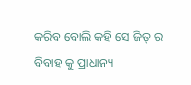କରିବ ବୋଲି କହି ସେ ଜିତ୍ ର ବିବାହ କୁ ପ୍ରାଧାନ୍ୟ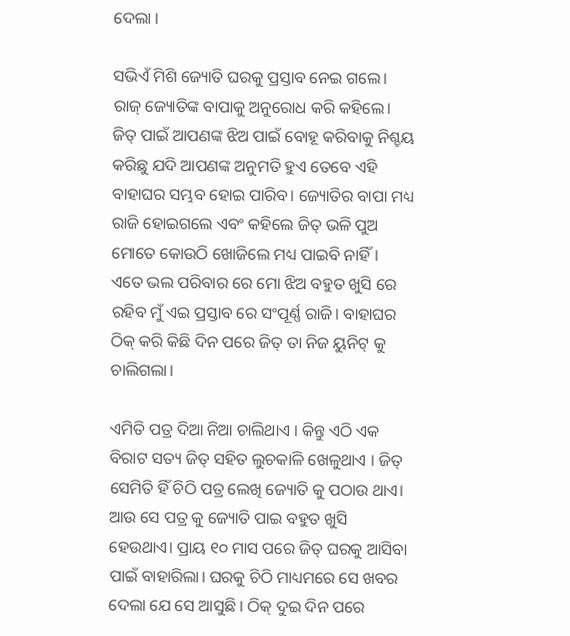ଦେଲା ।

ସଭିଏଁ ମିଶି ଜ୍ୟୋତି ଘରକୁ ପ୍ରସ୍ତାବ ନେଇ ଗଲେ। ରାଜ୍ ଜ୍ୟୋତିଙ୍କ ବାପାକୁ ଅନୁରୋଧ କରି କହିଲେ। ଜିତ୍ ପାଇଁ ଆପଣଙ୍କ ଝିଅ ପାଇଁ ବୋହୂ କରିବାକୁ ନିଶ୍ଚୟ କରିଛୁ ଯଦି ଆପଣଙ୍କ ଅନୁମତି ହୁଏ ତେବେ ଏହି ବାହାଘର ସମ୍ଭବ ହୋଇ ପାରିବ। ଜ୍ୟୋତିର ବାପା ମଧ୍ୟ ରାଜି ହୋଇଗଲେ ଏବଂ କହିଲେ ଜିତ୍ ଭଳି ପୁଅ ମୋତେ କୋଉଠି ଖୋଜିଲେ ମଧ୍ୟ ପାଇବି ନାହିଁ। ଏତେ ଭଲ ପରିବାର ରେ ମୋ ଝିଅ ବହୁତ ଖୁସି ରେ ରହିବ ମୁଁ ଏଇ ପ୍ରସ୍ତାବ ରେ ସଂପୂର୍ଣ୍ଣ ରାଜି। ବାହାଘର ଠିକ୍ ‌କରି କିଛି ଦିନ ପରେ ଜିତ୍ ତା ନିଜ ୟୁନିଟ୍ କୁ ଚାଲିଗଲା।

ଏମିତି ପତ୍ର ଦିଆ ନିଆ ଚାଲିଥାଏ । କିନ୍ତୁ ଏଠି ଏକ ବିରାଟ ସତ୍ୟ ଜିତ୍ ସହିତ ଲୁଚକାଳି ଖେଳୁଥାଏ । ଜିତ୍ ସେମିତି ହିଁ ଚିଠି ପତ୍ର ଲେଖି ଜ୍ୟୋତି କୁ ପଠାଉ ଥାଏ। ଆଉ ସେ ପତ୍ର କୁ ଜ୍ୟୋତି ପାଇ ବହୁତ ଖୁସି ହେଉଥାଏ। ପ୍ରାୟ ୧୦ ମାସ ପରେ ଜିତ୍ ଘରକୁ ଆସିବା ପାଇଁ ବାହାରିଲା। ଘରକୁ ଚିଠି ମାଧ୍ୟମରେ ସେ ଖବର ଦେଲା ଯେ ସେ ଆସୁଛି । ଠିକ୍ ଦୁଇ ଦିନ ପରେ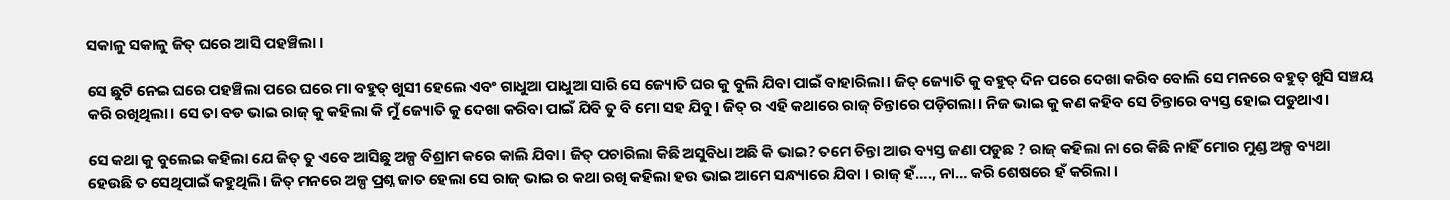ସକାଳୁ ସକାଳୁ ଜିତ୍ ଘରେ ଆସି ପହଞ୍ଚିଲା ।

ସେ ଛୁଟି ନେଇ ଘରେ ପହଞ୍ଚିଲା ପରେ ଘରେ ମା ବହୁତ୍ ଖୁସୀ ହେଲେ ଏବଂ ଗାଧୁଆ ପାଧୁଆ ସାରି ସେ ଜ୍ୟୋତି ଘର କୁ ବୁଲି ଯିବା ପାଇଁ ବାହାରିଲା। ଜିତ୍ ଜ୍ୟୋତି କୁ ବହୁତ୍ ଦିନ ପରେ ଦେଖା କରିବ ବୋଲି ସେ ମନରେ ବହୁତ୍ ଖୁସି ସଞ୍ଚୟ କରି ରଖିଥିଲା। ସେ ତା ବଡ ଭାଇ ରାଜ୍ କୁ କହିଲା କି ମୁଁ ଜ୍ୟୋତି କୁ ଦେଖା କରିବା ପାଇଁ ଯିବି ତୁ ବି ମୋ ସହ ଯିବୁ। ଜିତ୍ ର ଏହି କଥାରେ ରାଜ୍ ଚିନ୍ତାରେ ପଡ଼ିଗଲା। ନିଜ ଭାଇ କୁ କଣ କହିବ ସେ ଚିନ୍ତାରେ ବ୍ୟସ୍ତ ହୋଇ ପଡୁଥାଏ।

ସେ କଥା କୁ ବୁଲେଇ କହିଲା ଯେ ଜିତ୍ ତୁ ଏବେ ଆସିଛୁ ଅଳ୍ପ ବିଶ୍ରାମ କରେ କାଲି ଯିବା। ଜିତ୍ ପଚାରିଲା କିଛି ଅସୁବିଧା ଅଛି କି ଭାଇ? ତମେ ଚିନ୍ତା ଆଉ ବ୍ୟସ୍ତ ଜଣା ପଡୁଛ ? ରାଜ୍ କହିଲା ନା ରେ କିଛି ନାହିଁ ମୋର ମୁଣ୍ଡ ଅଳ୍ପ ବ୍ୟଥା ହେଉଛି ତ ସେଥିପାଇଁ କହୁଥିଲି। ଜିତ୍ ମନରେ ଅଳ୍ପ ପ୍ରଶ୍ନ ଜାତ ହେଲା ସେ ରାଜ୍ ଭାଇ ର କଥା ରଖି କହିଲା ହଉ ଭାଇ ଆମେ ସନ୍ଧ୍ୟାରେ ଯିବା । ରାଜ୍ ହଁ…., ନା… କରି ଶେଷରେ ହଁ କରିଲା ।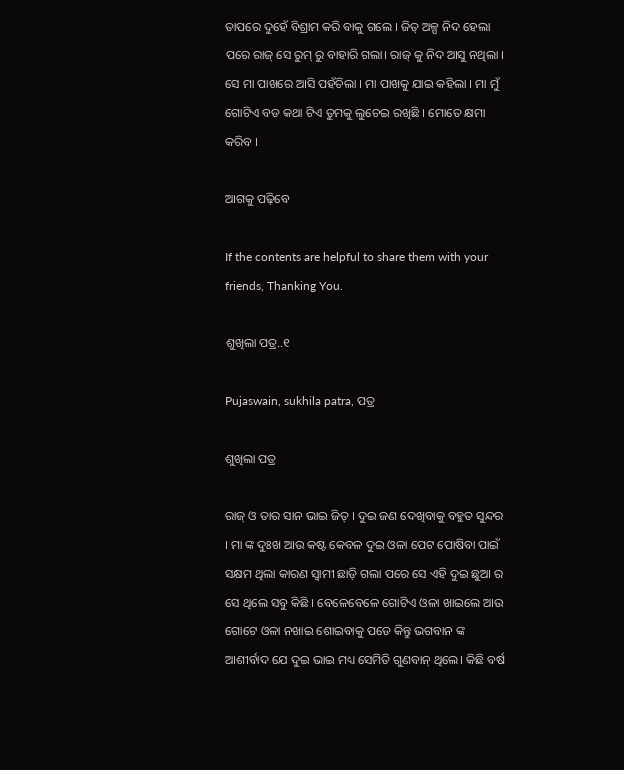ତାପରେ ଦୁହେଁ ବିଶ୍ରାମ କରି ବାକୁ ଗଲେ । ଜିତ୍ ଅଳ୍ପ ନିଦ ହେଲା ପରେ ରାଜ୍ ସେ ରୁମ୍ ରୁ ବାହାରି ଗଲା। ରାଜ୍ କୁ ନିଦ ଆସୁ ନଥିଲା । ସେ ମା ପାଖରେ ଆସି ପହଁଚିଲା । ମା ପାଖକୁ ଯାଇ କହିଲା । ମା ମୁଁ ଗୋଟିଏ ବଡ କଥା ଟିଏ ତୁମକୁ ଲୁଚେଇ ରଖିଛି । ମୋତେ କ୍ଷମା କରିବ ।

ଆଗକୁ ପଢ଼ିବେ

If the contents are helpful to share them with your friends, Thanking You.

ଶୁଖିଲା ପତ୍ର..୧

Pujaswain, sukhila patra, ପତ୍ର

ଶୁଖିଲା ପତ୍ର

ରାଜ୍ ଓ ତାର ସାନ ଭାଇ ଜିତ୍ । ଦୁଇ ଜଣ ଦେଖିବାକୁ ବହୁତ ସୁନ୍ଦର । ମା ଙ୍କ ଦୁଃଖ ଆଉ କଷ୍ଟ କେବଳ ଦୁଇ ଓଳା ପେଟ ପୋଷିବା ପାଇଁ ସକ୍ଷମ ଥିଲା କାରଣ ସ୍ବାମୀ ଛାଡ଼ି ଗଲା ପରେ ସେ ଏହି ଦୁଇ ଛୁଆ ର ସେ ଥିଲେ ସବୁ କିଛି । ବେଳେବେଳେ ଗୋଟିଏ ଓଳା ଖାଇଲେ ଆଉ ଗୋଟେ ଓଳା ନଖାଇ ଶୋଇବାକୁ ପଡେ କିନ୍ତୁ ଭଗବାନ ଙ୍କ ଆଶୀର୍ବାଦ ଯେ ଦୁଇ ଭାଇ ମଧ୍ୟ ସେମିତି ଗୁଣବାନ୍ ଥିଲେ। କିଛି ବର୍ଷ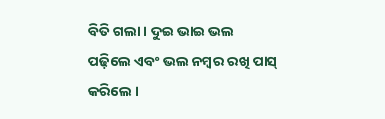ବିତି ଗଲା । ଦୁଇ ଭାଇ ଭଲ ପଢ଼ିଲେ ଏବଂ ଭଲ ନମ୍ବର ରଖି ପାସ୍ କରିଲେ ।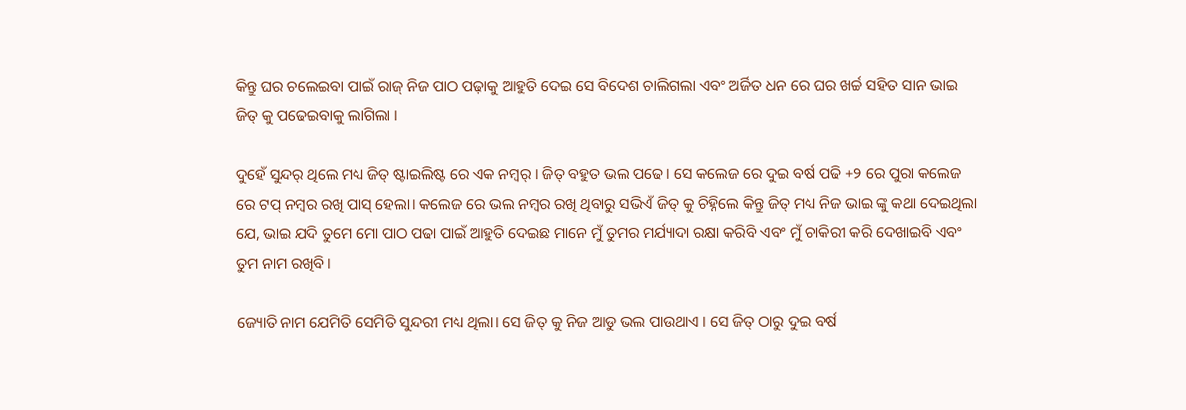କିନ୍ତୁ ଘର ଚଲେଇବା ପାଇଁ ରାଜ୍ ନିଜ ପାଠ ପଢ଼ାକୁ ଆହୁତି ଦେଇ ସେ ବିଦେଶ ଚାଲିଗଲା ଏବଂ ଅର୍ଜିତ ଧନ ରେ ଘର ଖର୍ଚ୍ଚ ସହିତ ସାନ ଭାଇ ଜିତ୍ କୁ ପଢେଇବାକୁ ଲାଗିଲା ।

ଦୁହେଁ ସୁନ୍ଦର୍ ଥିଲେ ମଧ୍ୟ ଜିତ୍ ଷ୍ଟାଇଲିଷ୍ଟ ରେ ଏକ ନମ୍ବର୍ । ଜିତ୍ ବହୁତ ଭଲ ପଢେ। ସେ କଲେଜ ରେ ଦୁଇ ବର୍ଷ ପଢି +୨ ରେ ପୁରା କଲେଜ ରେ ଟପ୍ ନମ୍ବର ରଖି ପାସ୍ ହେଲା। କଲେଜ ରେ ଭଲ ନମ୍ବର ରଖି ଥିବାରୁ ସଭିଏଁ ଜିତ୍ କୁ ଚିହ୍ନିଲେ କିନ୍ତୁ ଜିତ୍ ମଧ୍ୟ ନିଜ ଭାଇ ଙ୍କୁ କଥା ଦେଇଥିଲା ଯେ, ଭାଇ ଯଦି ତୁମେ ମୋ ପାଠ ପଢା ପାଇଁ ଆହୁତି ଦେଇଛ ମାନେ ମୁଁ ତୁମର ମର୍ଯ୍ୟାଦା ରକ୍ଷା କରିବି ଏବଂ ମୁଁ ଚାକିରୀ କରି ଦେଖାଇବି ଏବଂ ତୁମ ନାମ ରଖିବି।

ଜ୍ୟୋତି ନାମ ଯେମିତି ସେମିତି ସୁନ୍ଦରୀ ମଧ୍ୟ ଥିଲା। ସେ ଜିତ୍ କୁ ନିଜ ଆଡୁ ଭଲ ପାଉଥାଏ । ସେ ଜିତ୍ ଠାରୁ ଦୁଇ ବର୍ଷ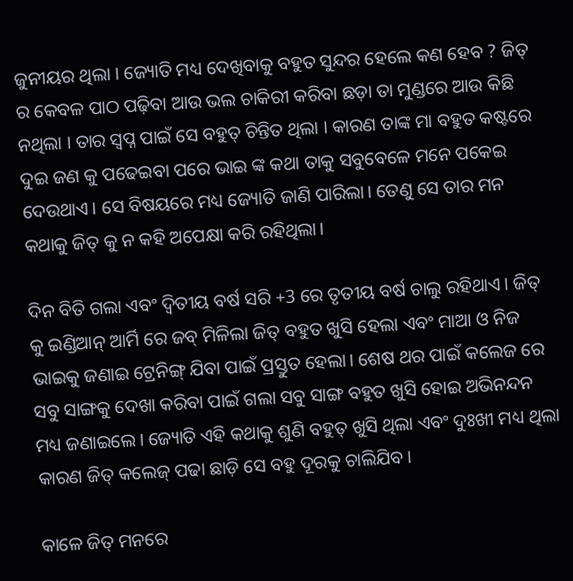ଜୁନୀୟର ଥିଲା । ଜ୍ୟୋତି ମଧ୍ୟ ଦେଖିବାକୁ ବହୁତ ସୁନ୍ଦର ହେଲେ କଣ ହେବ ? ଜିତ୍ ର କେବଳ ପାଠ ପଢ଼ିବା ଆଉ ଭଲ ଚାକିରୀ କରିବା ଛଡ଼ା ତା ମୁଣ୍ଡରେ ଆଉ କିଛି ନଥିଲା । ତାର ସ୍ବପ୍ନ ପାଇଁ ସେ ବହୁତ୍ ଚିନ୍ତିତ ଥିଲା । କାରଣ ତାଙ୍କ ମା ବହୁତ କଷ୍ଟରେ ଦୁଇ ଜଣ କୁ ପଢେଇବା ପରେ ଭାଇ ଙ୍କ କଥା ତାକୁ ସବୁବେଳେ ମନେ ପକେଇ ଦେଉଥାଏ। ସେ ବିଷୟରେ ମଧ୍ୟ ଜ୍ୟୋତି ଜାଣି ପାରିଲା। ତେଣୁ ସେ ତାର ମନ କଥାକୁ ଜିତ୍ କୁ ନ କହି ଅପେକ୍ଷା କରି ରହିଥିଲା।

ଦିନ ବିତି ଗଲା ଏବଂ ଦ୍ବିତୀୟ ବର୍ଷ ସରି +3 ରେ ତୃତୀୟ ବର୍ଷ ଚାଲୁ ରହିଥାଏ। ଜିତ୍ କୁ ଇଣ୍ଡିଆନ୍ ଆର୍ମି ରେ ଜବ୍ ମିଳିଲା ଜିତ୍ ବହୁତ ଖୁସି ହେଲା ଏବଂ ମାଆ ଓ ନିଜ ଭାଇକୁ ଜଣାଇ ଟ୍ରେନିଙ୍ଗ୍ ଯିବା ପାଇଁ ପ୍ରସ୍ତୁତ ହେଲା। ଶେଷ ଥର ପାଇଁ କଲେଜ ରେ ସବୁ ସାଙ୍ଗକୁ ଦେଖା କରିବା ପାଇଁ ଗଲା ସବୁ ସାଙ୍ଗ ବହୁତ ଖୁସି ହୋଇ ଅଭିନନ୍ଦନ ମଧ୍ୟ ଜଣାଇଲେ। ଜ୍ୟୋତି ଏହି କଥାକୁ ଶୁଣି ବହୁତ୍ ଖୁସି ଥିଲା ଏବଂ ଦୁଃଖୀ ମଧ୍ୟ ଥିଲା କାରଣ ଜିତ୍ କଲେଜ୍ ପଢା ଛାଡ଼ି ସେ ବହୁ ଦୂରକୁ ଚାଲିଯିବ।

କାଳେ ଜିତ୍ ମନରେ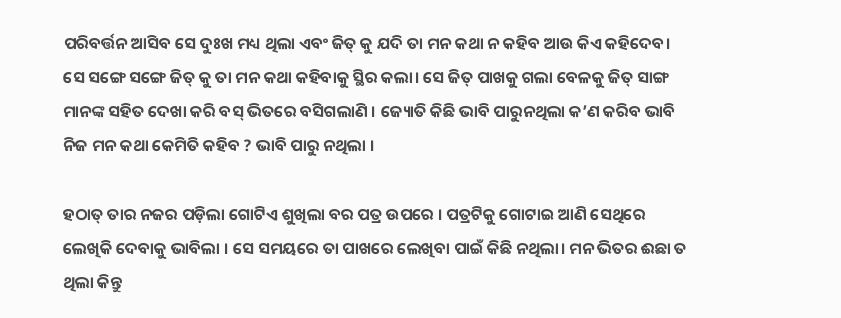ପରିବର୍ତ୍ତନ ଆସିବ ସେ ଦୁଃଖ ମଧ୍ୟ ଥିଲା ଏବଂ ଜିତ୍ କୁ ଯଦି ତା ମନ କଥା ନ କହିବ ଆଉ କିଏ‌ କହିଦେବ। ସେ ସଙ୍ଗେ ସଙ୍ଗେ ଜିତ୍ କୁ ତା ମନ କଥା କହିବାକୁ ସ୍ଥିର କଲା। ସେ ଜିତ୍ ପାଖକୁ ଗଲା ବେଳକୁ ଜିତ୍ ସାଙ୍ଗ ମାନଙ୍କ ସହିତ ଦେଖା କରି ବସ୍ ଭିତରେ ବସିଗଲାଣି । ଜ୍ୟୋତି କିଛି ଭାବି ପାରୁନଥିଲା କ’ଣ କରିବ ଭାବି ନିଜ ମନ କଥା କେମିତି କହିବ ? ଭାବି ପାରୁ ନଥିଲା ।

ହଠାତ୍ ତାର ନଜର ପଡ଼ିଲା ଗୋଟିଏ ଶୁଖିଲା ବର‌ ପତ୍ର ଉପରେ । ପତ୍ରଟିକୁ ଗୋଟାଇ ଆଣି ସେଥିରେ ଲେଖିକି ଦେବାକୁ ଭାବିଲା । ସେ ସମୟରେ ତା ପାଖରେ ଲେଖିବା ପାଇଁ କିଛି ନଥିଲା। ମନ ଭିତର ଈଛା ତ ଥିଲା କିନ୍ତୁ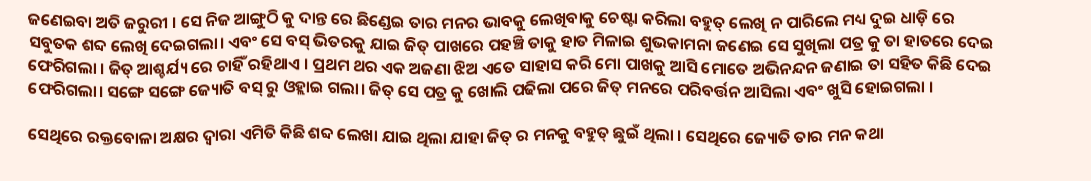ଜଣେଇବା ଅତି ଜରୁରୀ । ସେ ନିଜ ଆଙ୍ଗୁଠି କୁ ଦାନ୍ତ ରେ ଛିଣ୍ଡେଇ ତାର ମନର ଭାବକୁ ଲେଖିବାକୁ ଚେଷ୍ଟା କରିଲା ବହୁତ୍ ଲେଖି ନ ପାରିଲେ ମଧ୍ୟ ଦୁଇ ଧାଡ଼ି ରେ ସବୁତକ ଶବ୍ଦ ଲେଖି ଦେଇଗଲା। ଏବଂ ସେ ବସ୍ ଭିତରକୁ ଯାଇ ଜିତ୍ ପାଖରେ ପହଞ୍ଚି ତାକୁ ହାତ ମିଳାଇ ଶୁଭକାମନା ଜଣେଇ ସେ ସୁଖିଲା ପତ୍ର କୁ ତା ହାତରେ ଦେଇ ଫେରିଗଲା । ଜିତ୍ ଆଶ୍ଚର୍ଯ୍ୟ ରେ ଚାହିଁ ରହିଥାଏ । ପ୍ରଥମ ଥର ଏକ ଅଜଣା ଝିଅ ଏତେ ସାହାସ କରି ମୋ ପାଖକୁ ଆସି ମୋତେ ଅଭିନନ୍ଦନ ଜଣାଇ ତା ସହିତ କିଛି ଦେଇ ଫେରିଗଲା। ସଙ୍ଗେ ସଙ୍ଗେ ଜ୍ୟୋତି ବସ୍ ରୁ ଓହ୍ଲାଇ ଗଲା। ଜିତ୍ ସେ ପତ୍ର କୁ ଖୋଲି ପଢିଲା ପରେ ଜିତ୍ ମନରେ ପରିବର୍ତ୍ତନ ଆସିଲା ଏବଂ ଖୁସି ହୋଇଗଲା ।

ସେଥିରେ ରକ୍ତବୋଳା ଅକ୍ଷର ଦ୍ଵାରା ଏମିତି କିଛି ଶବ୍ଦ ଲେଖା ଯାଇ ଥିଲା ଯାହା ଜିତ୍ ର ମନକୁ ବହୁତ୍ ଛୁଇଁ ଥିଲା । ସେଥିରେ ଜ୍ୟୋତି ତାର ମନ କଥା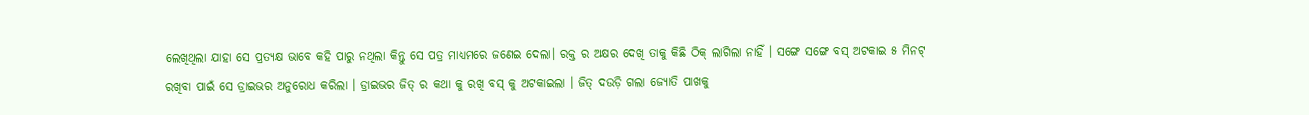ଲେଖିଥିଲା ଯାହା ସେ ପ୍ରତ୍ୟକ୍ଷ ଭାବେ କହି ପାରୁ ନଥିଲା କିନ୍ତୁ ସେ ପତ୍ର ମାଧ୍ୟମରେ ଜଣେଇ ଦେଲା। ରକ୍ତ ର ଅକ୍ଷର ଦେଖି ତାକୁ କିଛି ଠିକ୍ ଲାଗିଲା ନାହିଁ । ସଙ୍ଗେ ସଙ୍ଗେ ବସ୍ ଅଟକାଇ ୫ ମିନଟ୍ ରଖିବା ପାଇଁ ସେ ଡ୍ରାଇଭର ଅନୁରୋଧ କରିଲା । ଡ୍ରାଇଭର ଜିତ୍ ର କଥା କୁ ରଖି ବସ୍ କୁ ଅଟକାଇଲା । ଜିତ୍ ଦଉଡ଼ି ଗଲା ଜ୍ୟୋତି ପାଖକୁ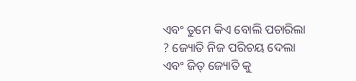ଏବଂ ତୁମେ କିଏ ବୋଲି ପଚାରିଲା ? ଜ୍ୟୋତି ନିଜ ପରିଚୟ ଦେଲା ଏବଂ ଜିତ୍ ଜ୍ୟୋତି କୁ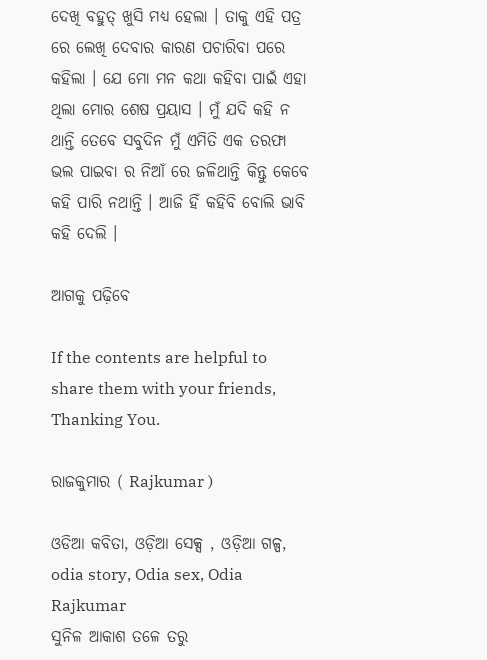ଦେଖି ବହୁତ୍ ଖୁସି ମଧ୍ୟ ହେଲା । ତାକୁ ଏହି ପତ୍ର ରେ ଲେଖି ଦେବାର କାରଣ ପଚାରିବା ପରେ କହିଲା । ଯେ ମୋ ମନ କଥା କହିବା ପାଇଁ ଏହା ଥିଲା ମୋର ଶେଷ ପ୍ରୟାସ । ମୁଁ ଯଦି କହି ନ ଥାନ୍ତି ତେବେ ସବୁଦିନ ମୁଁ ଏମିତି ଏକ ତରଫା ଭଲ ପାଇବା ର ନିଆଁ ରେ ଜଳିଥାନ୍ତି କିନ୍ତୁ କେବେ କହି ପାରି ନଥାନ୍ତି । ଆଜି ହିଁ କହିବି ବୋଲି ଭାବି କହି ଦେଲି ।

ଆଗକୁ ପଢ଼ିବେ

If the contents are helpful to share them with your friends, Thanking You.

ରାଜକୁମାର ( Rajkumar )

ଓଡିଆ କବିତା, ଓଡ଼ିଆ ସେକ୍ସ , ଓଡ଼ିଆ ଗଳ୍ପ, odia story, Odia sex, Odia
Rajkumar
ସୁନିଳ ଆକାଶ ତଳେ ତରୁ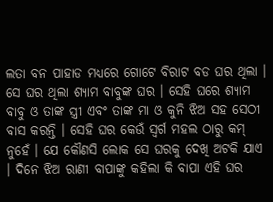ଲତା ବନ ପାହାଡ ମଧ୍ୟରେ ଗୋଟେ ବିରାଟ ବଡ ଘର ଥିଲା । ସେ ଘର ଥିଲା ଶ୍ୟାମ ବାବୁଙ୍କ ଘର । ସେହି ଘରେ ଶ୍ୟାମ ବାବୁ ଓ ତାଙ୍କ ସ୍ତ୍ରୀ ଏବଂ ତାଙ୍କ ମା ଓ କୁନି ଝିଅ ସହ ସେଠୀ ବାସ କରନ୍ତି । ସେହି ଘର କେଉଁ ସ୍ବର୍ଗ ମହଲ ଠାରୁ କମ୍ ନୁହେଁ । ଯେ କୌଣସି ଲୋକ ସେ ଘରକୁ ଦେଖି ଅଟକି ଯାଏ । ଦିନେ ଝିଅ ରାଣୀ ବାପାଙ୍କୁ କହିଲା କି ବାପା ଏହି ଘର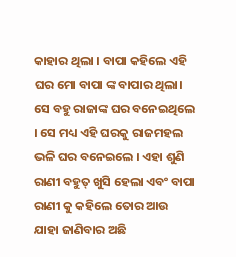କାହାର ଥିଲା । ବାପା କହିଲେ ଏହି ଘର ମୋ ବାପା ଙ୍କ ବାପାର ଥିଲା। ସେ ବହୁ ରାଜାଙ୍କ ଘର ବନେଇଥିଲେ । ସେ ମଧ୍ୟ ଏହି ଘରକୁ ରାଜମହଲ ଭଳି ଘର ବନେଇଲେ । ଏହା ଶୁଣି ରାଣୀ ବହୁତ୍ ଖୁସି ହେଲା ଏବଂ ବାପା ରାଣୀ କୁ କହିଲେ ତୋର ଆଉ ଯାହା ଜାଣିବାର ଅଛି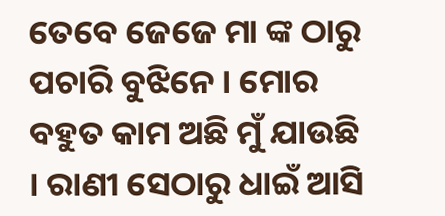ତେବେ ଜେଜେ ମା ଙ୍କ ଠାରୁ ପଚାରି ବୁଝିନେ । ମୋର ବହୁତ କାମ ଅଛି ମୁଁ ଯାଉଛି । ରାଣୀ ସେଠାରୁ ଧାଇଁ ଆସି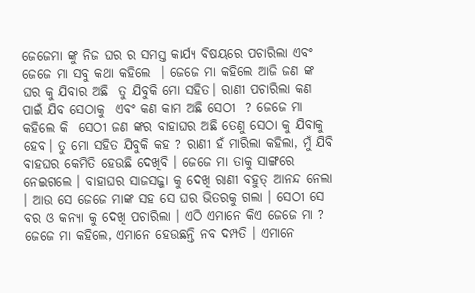ଜେଜେମା ଙ୍କୁ ନିଜ ଘର ର ସମସ୍ତ କାର୍ଯ୍ୟ ବିଷୟରେ ପଚାରିଲା ଏବଂ ଜେଜେ ମା ସବୁ କଥା କହିଲେ  । ଜେଜେ ମା କହିଲେ ଆଜି ଜଣ ଙ୍କ ଘର କୁ ଯିବାର ଅଛି  ତୁ ଯିବୁକି ମୋ ସହିତ। ରାଣୀ ପଚାରିଲା କଣ ପାଇଁ ଯିବ ସେଠାକୁ  ଏବଂ କଣ କାମ ଅଛି ସେଠୀ  ? ଜେଜେ ମା କହିଲେ କି  ସେଠୀ ଜଣ ଙ୍କର ବାହାଘର ଅଛି ତେଣୁ ସେଠା କୁ ଯିବାକୁ ହେବ। ତୁ ମୋ ସହିତ ଯିବୁକି କହ ? ରାଣୀ ହଁ ମାରିଲା କହିଲା, ମୁଁ ଯିବି ବାହଘର କେମିତି ହେଉଛି ଦେଖିବି । ଜେଜେ ମା ତାକୁ ସାଙ୍ଗରେ ନେଇଗଲେ । ବାହାଘର ସାଜସଜ୍ଜା କୁ ଦେଖି ରାଣୀ ବହୁତ୍ ଆନନ୍ଦ ନେଲା । ଆଉ ସେ ଜେଜେ ମାଙ୍କ ସହ ସେ ଘର ଭିତରକୁ ଗଲା । ସେଠୀ ସେ ବର ଓ କନ୍ୟା କୁ ଦେଖି ପଚାରିଲା । ଏଠି ଏମାନେ କିଏ ଜେଜେ ମା ? ଜେଜେ ମା କହିଲେ, ଏମାନେ ହେଉଛନ୍ତି ନବ ଦମ୍ପତି । ଏମାନେ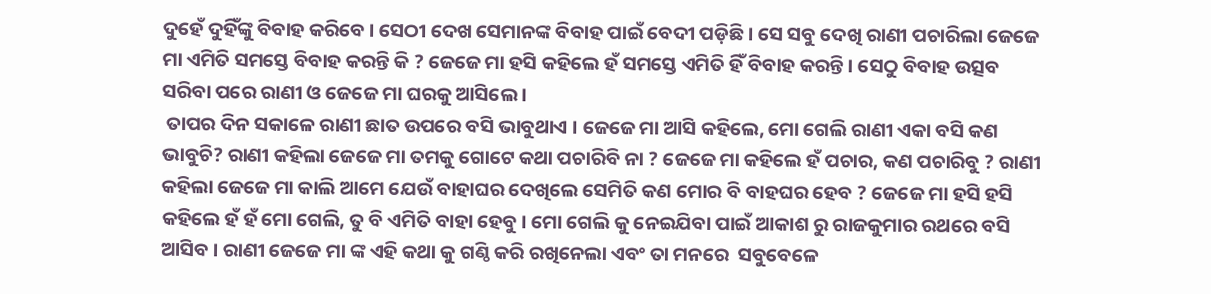ଦୁହେଁ ଦୁହିଁଙ୍କୁ ବିବାହ କରିବେ । ସେଠୀ ଦେଖ ସେମାନଙ୍କ ବିବାହ ପାଇଁ ବେଦୀ ପଡ଼ିଛି । ସେ ସବୁ ଦେଖି ରାଣୀ ପଚାରିଲା ଜେଜେ ମା ଏମିତି ସମସ୍ତେ ବିବାହ କରନ୍ତି କି ? ଜେଜେ ମା ହସି କହିଲେ ହଁ ସମସ୍ତେ ଏମିତି ହିଁ ବିବାହ କରନ୍ତି । ସେଠୁ ବିବାହ ଉତ୍ସବ ସରିବା ପରେ ରାଣୀ ଓ ଜେଜେ ମା ଘରକୁ ଆସିଲେ ।
 ତାପର ଦିନ ସକାଳେ ରାଣୀ ଛାତ ଉପରେ ବସି ଭାବୁଥାଏ । ଜେଜେ ମା ଆସି କହିଲେ, ମୋ ଗେଲି ରାଣୀ ଏକା ବସି କଣ ଭାବୁଚି? ରାଣୀ କହିଲା ଜେଜେ ମା ତମକୁ ଗୋଟେ କଥା ପଚାରିବି ନା ? ଜେଜେ ମା କହିଲେ ହଁ ପଚାର, କଣ ପଚାରିବୁ ? ରାଣୀ କହିଲା ଜେଜେ ମା କାଲି ଆମେ ଯେଉଁ ବାହାଘର ଦେଖିଲେ ସେମିତି କଣ ମୋର ବି ବାହଘର ହେବ ? ଜେଜେ ମା ହସି ହସି କହିଲେ ହଁ ହଁ ମୋ ଗେଲି, ତୁ ବି ଏମିତି ବାହା ହେବୁ । ମୋ ଗେଲି କୁ ନେଇଯିବା ପାଇଁ ଆକାଶ ରୁ ରାଜକୁମାର ରଥରେ ବସି ଆସିବ । ରାଣୀ ଜେଜେ ମା ଙ୍କ ଏହି କଥା କୁ ଗଣ୍ଠି କରି ରଖିନେଲା ଏବଂ ତା ମନରେ  ସବୁବେଳେ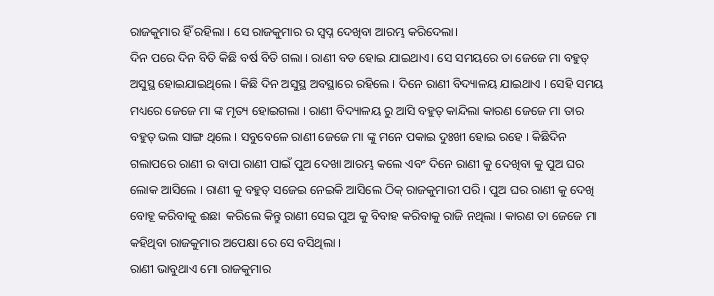ରାଜକୁମାର ହିଁ ରହିଲା । ସେ ରାଜକୁମାର ର ସ୍ବପ୍ନ ଦେଖିବା ଆରମ୍ଭ କରିଦେଲା।
ଦିନ ପରେ ଦିନ ବିତି କିଛି ବର୍ଷ ବିତି ଗଲା । ରାଣୀ ବଡ ହୋଇ ଯାଇଥାଏ। ସେ ସମୟରେ ତା ଜେଜେ ମା ବହୁତ୍ ଅସୁସ୍ଥ ହୋଇଯାଇଥିଲେ । କିଛି ଦିନ ଅସୁସ୍ଥ ଅବସ୍ଥାରେ ରହିଲେ । ଦିନେ ରାଣୀ ବିଦ୍ୟାଳୟ ଯାଇଥାଏ । ସେହି ସମୟ ମଧ୍ୟରେ ଜେଜେ ମା ଙ୍କ ମୃତ୍ୟ ହୋଇଗଲା । ରାଣୀ ବିଦ୍ୟାଳୟ ରୁ ଆସି ବହୁତ୍ କାନ୍ଦିଲା କାରଣ ଜେଜେ ମା ତାର ବହୁତ୍ ଭଲ ସାଙ୍ଗ ଥିଲେ । ସବୁବେଳେ ରାଣୀ ଜେଜେ ମା ଙ୍କୁ ମନେ ପକାଇ ଦୁଃଖୀ ହୋଇ ରହେ । କିଛିଦିନ ଗଲାପରେ ରାଣୀ ର ବାପା ରାଣୀ ପାଇଁ ପୁଅ ଦେଖା ଆରମ୍ଭ କଲେ ଏବଂ ଦିନେ ରାଣୀ କୁ ଦେଖିବା କୁ ପୁଅ ଘର ଲୋକ ଆସିଲେ । ରାଣୀ କୁ ବହୁତ୍ ସଜେଇ ନେଇକି ଆସିଲେ ଠିକ୍ ରାଜକୁମାରୀ ପରି । ପୁଅ ଘର ରାଣୀ କୁ ଦେଖି ବୋହୂ କରିବାକୁ ଈଛା  କରିଲେ କିନ୍ତୁ ରାଣୀ ସେଇ ପୁଅ କୁ ବିବାହ କରିବାକୁ ରାଜି ନଥିଲା । କାରଣ ତା ଜେଜେ ମା କହିଥିବା ରାଜକୁମାର ଅପେକ୍ଷା ରେ ସେ ବସିଥିଲା ।
ରାଣୀ ଭାବୁଥାଏ ମୋ ରାଜକୁମାର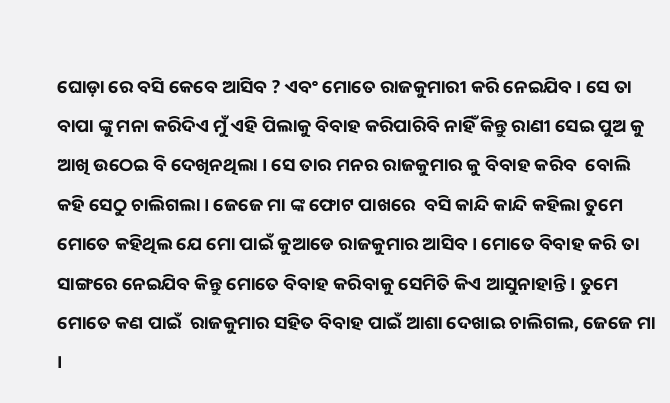ଘୋଡ଼ା ରେ ବସି କେବେ ଆସିବ ? ଏବଂ ମୋତେ ରାଜକୁମାରୀ କରି ନେଇଯିବ । ସେ ତା ବାପା ଙ୍କୁ ମନା କରିଦିଏ ମୁଁ ଏହି ପିଲାକୁ ବିବାହ କରିପାରିବି ନାହିଁ କିନ୍ତୁ ରାଣୀ ସେଇ ପୁଅ କୁ ଆଖି ଉଠେଇ ବି ଦେଖିନଥିଲା । ସେ ତାର ମନର ରାଜକୁମାର କୁ ବିବାହ କରିବ  ବୋଲି କହି ସେଠୁ ଚାଲିଗଲା। ଜେଜେ ମା ଙ୍କ ଫୋଟ ପାଖରେ  ବସି କାନ୍ଦି କାନ୍ଦି କହିଲା ତୁମେ ମୋତେ କହିଥିଲ ଯେ ମୋ ପାଇଁ କୁଆଡେ ରାଜକୁମାର ଆସିବ । ମୋତେ ବିବାହ କରି ତା ସାଙ୍ଗରେ ନେଇଯିବ କିନ୍ତୁ ମୋତେ ବିବାହ କରିବାକୁ ସେମିତି କିଏ ଆସୁନାହାନ୍ତି । ତୁମେ ମୋତେ କଣ ପାଇଁ  ରାଜକୁମାର ସହିତ ବିବାହ ପାଇଁ ଆଶା ଦେଖାଇ ଚାଲିଗଲ, ଜେଜେ ମା  ।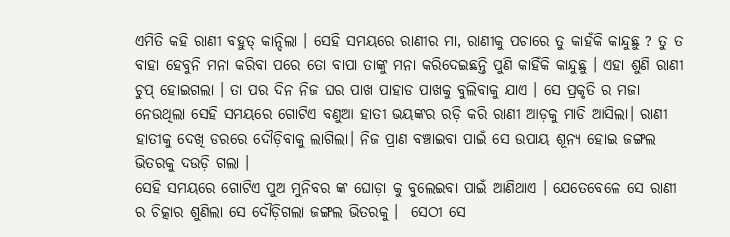ଏମିତି କହି ରାଣୀ ବହୁତ୍ କାନ୍ଦିଲା । ସେହି ସମୟରେ ରାଣୀର ମା, ରାଣୀକୁ ପଚାରେ ତୁ କାହଁକି କାନ୍ଦୁଛୁ ? ତୁ ତ ବାହା ହେବୁନି ମନା କରିବା ପରେ ତୋ ବାପା ତାଙ୍କୁ ମନା କରିଦେଇଛନ୍ତି ପୁଣି କାହିଁକି କାନ୍ଦୁଛୁ । ଏହା ଶୁଣି ରାଣୀ ଚୁପ୍ ହୋଇଗଲା । ତା ପର ଦିନ ନିଜ ଘର ପାଖ ପାହାଡ ପାଖକୁ ବୁଲିବାକୁ ଯାଏ । ସେ ପ୍ରକୃତି ର ମଜା ନେଉଥିଲା ସେହି ସମୟରେ ଗୋଟିଏ ବଣୁଆ ହାତୀ ଭୟଙ୍କର ରଡ଼ି କରି ରାଣୀ ଆଡ଼କୁ ମାଡି ଆସିଲା। ରାଣୀ  ହାତୀକୁ ଦେଖି ଡରରେ ଦୌଡ଼ିବାକୁ ଲାଗିଲା। ନିଜ ପ୍ରାଣ ବଞ୍ଚାଇବା ପାଇଁ ସେ ଉପାୟ ଶୂନ୍ୟ ହୋଇ ଜଙ୍ଗଲ ଭିତରକୁ ଦଉଡ଼ି ଗଲା ।
ସେହି ସମୟରେ ଗୋଟିଏ ପୁଅ ମୁନିବର ଙ୍କ ଘୋଡ଼ା କୁ ବୁଲେଇବା ପାଇଁ ଆଣିଥାଏ । ଯେତେବେଳେ ସେ ରାଣୀ ର ଚିତ୍କାର ଶୁଣିଲା ସେ ଦୌଡ଼ିଗଲା ଜଙ୍ଗଲ ଭିତରକୁ ।  ସେଠୀ ସେ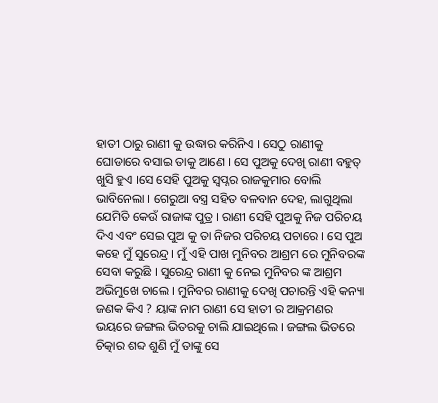ହାତୀ ଠାରୁ ରାଣୀ କୁ ଉଦ୍ଧାର କରିନିଏ । ସେଠୁ ରାଣୀକୁ ଘୋଡାରେ ବସାଇ ତାକୁ ଆଣେ । ସେ ପୁଅକୁ ଦେଖି ରାଣୀ ବହୁତ୍ ଖୁସି ହୁଏ ।ସେ ସେହି ପୁଅକୁ ସ୍ୱପ୍ନର ରାଜକୁମାର ବୋଲି ଭାବିନେଲା । ଗେରୁଆ ବସ୍ତ୍ର ସହିତ ବଳବାନ ଦେହ, ଲାଗୁଥିଲା ଯେମିତି କେଉଁ ରାଜାଙ୍କ ପୁତ୍ର । ରାଣୀ ସେହି ପୁଅକୁ ନିଜ ପରିଚୟ ଦିଏ ଏବଂ ସେଇ ପୁଅ କୁ ତା ନିଜର ପରିଚୟ ପଚାରେ । ସେ ପୁଅ କହେ ମୁଁ ସୁରେନ୍ଦ୍ର । ମୁଁ ଏହି ପାଖ ମୁନିବର ଆଶ୍ରମ ରେ ମୁନିବରଙ୍କ ସେବା କରୁଛି । ସୁରେନ୍ଦ୍ର ରାଣୀ କୁ ନେଇ ମୁନିବର ଙ୍କ ଆଶ୍ରମ ଅଭିମୁଖେ ଚାଲେ । ମୁନିବର ରାଣୀକୁ ଦେଖି ପଚାରନ୍ତି ଏହି କନ୍ୟା ଜଣକ କିଏ ? ୟାଙ୍କ ନାମ ରାଣୀ ସେ ହାତୀ ର ଆକ୍ରମଣର ଭୟରେ ଜଙ୍ଗଲ ଭିତରକୁ ଚାଲି ଯାଇଥିଲେ । ଜଙ୍ଗଲ ଭିତରେ ଚିତ୍କାର ଶବ୍ଦ ଶୁଣି ମୁଁ ତାଙ୍କୁ ସେ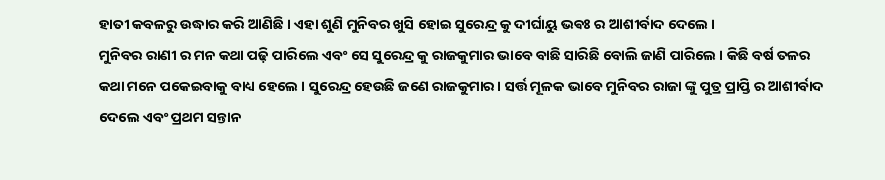ହାତୀ କବଳରୁ ଉଦ୍ଧାର କରି ଆଣିଛି । ଏହା ଶୁଣି ମୁନିବର ଖୁସି ହୋଇ ସୁରେନ୍ଦ୍ର କୁ ଦୀର୍ଘାୟୁ ଭଵଃ ର ଆଶୀର୍ବାଦ ଦେଲେ ।
ମୁନିବର ରାଣୀ ର ମନ କଥା ପଢ଼ି ପାରିଲେ ଏବଂ ସେ ସୁରେନ୍ଦ୍ର କୁ ରାଜକୁମାର ଭାବେ ବାଛି ସାରିଛି ବୋଲି ଜାଣି ପାରିଲେ । କିଛି ବର୍ଷ ତଳର କଥା ମନେ ପକେଇବାକୁ ବାଧ୍ୟ ହେଲେ । ସୁରେନ୍ଦ୍ର ହେଉଛି ଜଣେ ରାଜକୁମାର। ସର୍ତ୍ତ ମୂଳକ ଭାବେ ମୁନିବର ରାଜା ଙ୍କୁ ପୁତ୍ର ପ୍ରାପ୍ତି ର ଆଶୀର୍ବାଦ ଦେଲେ ଏବଂ ପ୍ରଥମ ସନ୍ତାନ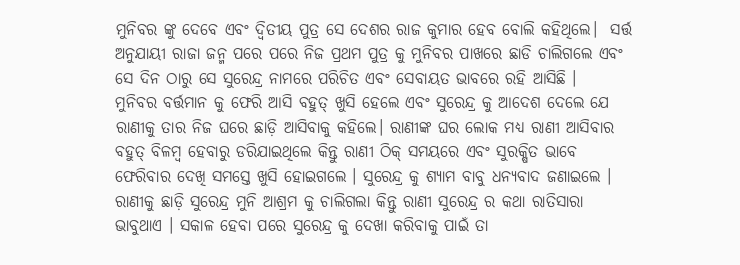ମୁନିବର ଙ୍କୁ ଦେବେ ଏବଂ ଦ୍ଵିତୀୟ ପୁତ୍ର ସେ ଦେଶର ରାଜ କୁମାର ହେବ ବୋଲି କହିଥିଲେ।  ସର୍ତ୍ତ ଅନୁଯାୟୀ ରାଜା ଜନ୍ମ ପରେ ପରେ ନିଜ ପ୍ରଥମ ପୁତ୍ର କୁ ମୁନିବର ପାଖରେ ଛାଡି ଚାଲିଗଲେ ଏବଂ ସେ ଦିନ ଠାରୁ ସେ ସୁରେନ୍ଦ୍ର ନାମରେ ପରିଚିତ ଏବଂ ସେବାୟତ ଭାବରେ ରହି ଆସିଛି ।
ମୁନିବର ବର୍ତ୍ତମାନ କୁ ଫେରି ଆସି ବହୁତ୍ ଖୁସି ହେଲେ ଏବଂ ସୁରେନ୍ଦ୍ର କୁ ଆଦେଶ ଦେଲେ ଯେ ରାଣୀକୁ ତାର ନିଜ ଘରେ ଛାଡ଼ି ଆସିବାକୁ କହିଲେ। ରାଣୀଙ୍କ ଘର ଲୋକ ମଧ୍ୟ ରାଣୀ ଆସିବାର ବହୁତ୍ ବିଳମ୍ୱ ହେବାରୁ ଡରିଯାଇଥିଲେ କିନ୍ତୁ ରାଣୀ ଠିକ୍ ସମୟରେ ଏବଂ ସୁରକ୍ଷିତ ଭାବେ ଫେରିବାର ଦେଖି ସମସ୍ତେ ଖୁସି ହୋଇଗଲେ । ସୁରେନ୍ଦ୍ର କୁ ଶ୍ୟାମ ବାବୁ ଧନ୍ୟବାଦ ଜଣାଇଲେ । ରାଣୀକୁ ଛାଡ଼ି ସୁରେନ୍ଦ୍ର ମୁନି ଆଶ୍ରମ କୁ ଚାଲିଗଲା କିନ୍ତୁ ରାଣୀ ସୁରେନ୍ଦ୍ର ର କଥା ରାତିସାରା ଭାବୁଥାଏ । ସକାଳ ହେବା ପରେ ସୁରେନ୍ଦ୍ର କୁ ଦେଖା କରିବାକୁ ପାଇଁ ତା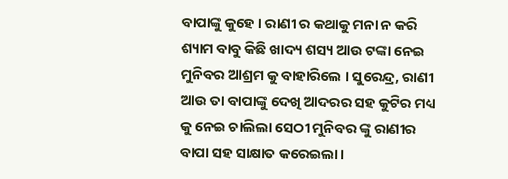ବାପାଙ୍କୁ କୁହେ । ରାଣୀ ର କଥାକୁ ମନା ନ କରି ଶ୍ୟାମ ବାବୁ କିଛି ଖାଦ୍ୟ ଶସ୍ୟ ଆଉ ଟଙ୍କା ନେଇ ମୁନିବର ଆଶ୍ରମ କୁ ବାହାରିଲେ । ସୁରେନ୍ଦ୍ର, ରାଣୀ ଆଉ ତା ବାପାଙ୍କୁ ଦେଖି ଆଦରର ସହ କୁଟିର ମଧ୍ୟ କୁ ନେଇ ଚାଲିଲା ସେଠୀ ମୁନିବର ଙ୍କୁ ରାଣୀର ବାପା ସହ ସାକ୍ଷାତ କରେଇଲା ।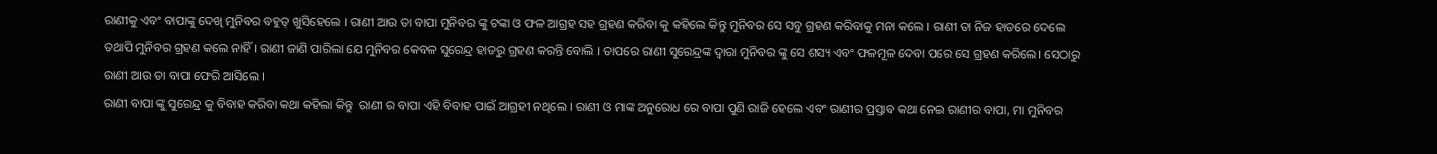ରାଣୀକୁ ଏବଂ ବାପାଙ୍କୁ ଦେଖି ମୁନିବର ବହୁତ୍ ଖୁସିହେଲେ । ରାଣୀ ଆଉ ତା ବାପା ମୁନିବର ଙ୍କୁ ଟଙ୍କା ଓ ଫଳ ଆଗ୍ରହ ସହ ଗ୍ରହଣ କରିବା କୁ କହିଲେ କିନ୍ତୁ ମୁନିବର ସେ ସବୁ ଗ୍ରହଣ କରିବାକୁ ମନା କଲେ । ରାଣୀ ତା ନିଜ ହାତରେ ଦେଲେ ତଥାପି ମୁନିବର ଗ୍ରହଣ କଲେ ନାହିଁ । ରାଣୀ ଜାଣି ପାରିଲା ଯେ ମୁନିବର କେବଳ ସୁରେନ୍ଦ୍ର ହାତରୁ ଗ୍ରହଣ କରନ୍ତି ବୋଲି । ତାପରେ ରାଣୀ ସୁରେନ୍ଦ୍ରଙ୍କ ଦ୍ଵାରା ମୁନିବର ଙ୍କୁ ସେ ଶସ୍ୟ ଏବଂ ଫଳମୂଳ ଦେବା ପରେ ସେ ଗ୍ରହଣ କରିଲେ। ସେଠାରୁ ରାଣୀ ଆଉ ତା ବାପା ଫେରି ଆସିଲେ ।
ରାଣୀ ବାପା ଙ୍କୁ ସୁରେନ୍ଦ୍ର କୁ ବିବାହ କରିବା କଥା କହିଲା କିନ୍ତୁ  ରାଣୀ ର ବାପା ଏହି ବିବାହ ପାଇଁ ଆଗ୍ରହୀ ନଥିଲେ । ରାଣୀ ଓ ମାଙ୍କ ଅନୁରୋଧ ରେ ବାପା ପୁଣି ରାଜି ହେଲେ ଏବଂ ରାଣୀର ପ୍ରସ୍ତାବ କଥା ନେଇ ରାଣୀର ବାପା, ମା ମୁନିବର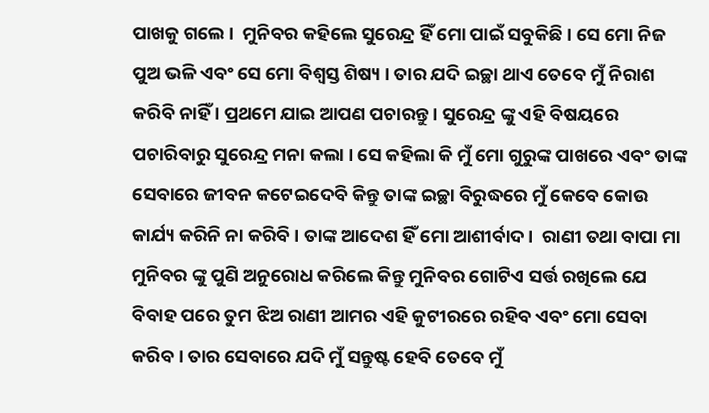ପାଖକୁ ଗଲେ ।  ମୁନିବର କହିଲେ ସୁରେନ୍ଦ୍ର ହିଁ ମୋ ପାଇଁ ସବୁକିଛି । ସେ ମୋ ନିଜ ପୁଅ ଭଳି ଏବଂ ସେ ମୋ ବିଶ୍ଵସ୍ତ ଶିଷ୍ୟ । ତାର ଯଦି ଇଚ୍ଛା ଥାଏ ତେବେ ମୁଁ ନିରାଶ କରିବି ନାହିଁ । ପ୍ରଥମେ ଯାଇ ଆପଣ ପଚାରନ୍ତୁ । ସୁରେନ୍ଦ୍ର ଙ୍କୁ ଏହି ବିଷୟରେ ପଚାରିବାରୁ ସୁରେନ୍ଦ୍ର ମନା କଲା । ସେ କହିଲା କି ମୁଁ ମୋ ଗୁରୁଙ୍କ ପାଖରେ ଏବଂ ତାଙ୍କ ସେବାରେ ଜୀବନ କଟେଇଦେବି କିନ୍ତୁ ତାଙ୍କ ଇଚ୍ଛା ବିରୁଦ୍ଧରେ ମୁଁ କେବେ କୋଉ କାର୍ଯ୍ୟ କରିନି ନା କରିବି । ତାଙ୍କ ଆଦେଶ ହିଁ ମୋ ଆଶୀର୍ବାଦ।  ରାଣୀ ତଥା ବାପା ମା ମୁନିବର ଙ୍କୁ ପୁଣି ଅନୁରୋଧ କରିଲେ କିନ୍ତୁ ମୁନିବର ଗୋଟିଏ ସର୍ତ୍ତ ରଖିଲେ ଯେ ବିବାହ ପରେ ତୁମ ଝିଅ ରାଣୀ ଆମର ଏହି କୁଟୀରରେ ରହିବ ଏବଂ ମୋ ସେବା କରିବ । ତାର ସେବାରେ ଯଦି ମୁଁ ସନ୍ତୁଷ୍ଟ ହେବି ତେବେ ମୁଁ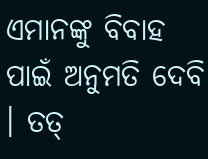ଏମାନଙ୍କୁ ବିବାହ ପାଇଁ ଅନୁମତି ଦେବି । ତତ୍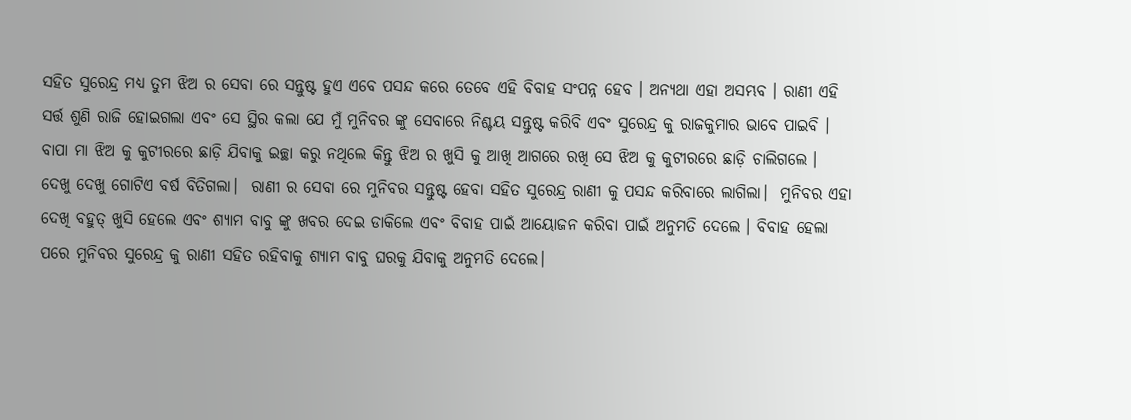ସହିତ ସୁରେନ୍ଦ୍ର ମଧ୍ୟ ତୁମ ଝିଅ ର ସେବା ରେ ସନ୍ତୁଷ୍ଟ ହୁଏ ଏବେ ପସନ୍ଦ କରେ ତେବେ ଏହି ବିବାହ ସଂପନ୍ନ ହେବ । ଅନ୍ୟଥା ଏହା ଅସମ୍ଭବ । ରାଣୀ ଏହି ସର୍ତ୍ତ ଶୁଣି ରାଜି ହୋଇଗଲା ଏବଂ ସେ ସ୍ଥିର କଲା ଯେ ମୁଁ ମୁନିବର ଙ୍କୁ ସେବାରେ ନିଶ୍ଚୟ ସନ୍ତୁଷ୍ଟ କରିବି ଏବଂ ସୁରେନ୍ଦ୍ର କୁ ରାଜକୁମାର ଭାବେ ପାଇବି ।  ବାପା ମା ଝିଅ କୁ କୁଟୀରରେ ଛାଡ଼ି ଯିବାକୁ ଇଚ୍ଛା କରୁ ନଥିଲେ କିନ୍ତୁ ଝିଅ ର ଖୁସି କୁ ଆଖି ଆଗରେ ରଖି ସେ ଝିଅ କୁ କୁଟୀରରେ ଛାଡ଼ି ଚାଲିଗଲେ ।
ଦେଖୁ ଦେଖୁ ଗୋଟିଏ ବର୍ଷ ବିତିଗଲା।  ରାଣୀ ର ସେବା ରେ ମୁନିବର ସନ୍ତୁଷ୍ଟ ହେବା ସହିତ ସୁରେନ୍ଦ୍ର ରାଣୀ କୁ ପସନ୍ଦ କରିବାରେ ଲାଗିଲା।  ମୁନିବର ଏହା ଦେଖି ବହୁତ୍ ଖୁସି ହେଲେ ଏବଂ ଶ୍ୟାମ ବାବୁ ଙ୍କୁ ଖବର ଦେଇ ଡାକିଲେ ଏବଂ ବିବାହ ପାଇଁ ଆୟୋଜନ କରିବା ପାଇଁ ଅନୁମତି ଦେଲେ । ବିବାହ ହେଲା ପରେ ମୁନିବର ସୁରେନ୍ଦ୍ର କୁ ରାଣୀ ସହିତ ରହିବାକୁ ଶ୍ୟାମ ବାବୁ ଘରକୁ ଯିବାକୁ ଅନୁମତି ଦେଲେ।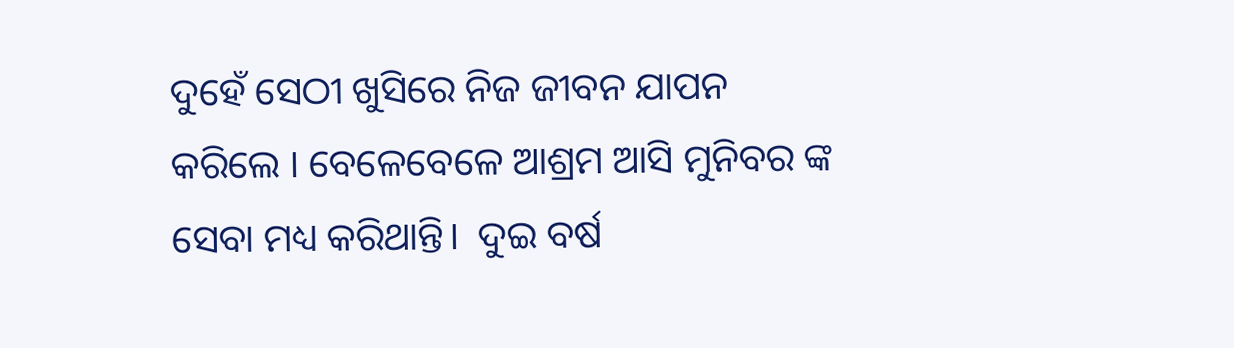ଦୁହେଁ ସେଠୀ ଖୁସିରେ ନିଜ ଜୀବନ ଯାପନ କରିଲେ । ବେଳେବେଳେ ଆଶ୍ରମ ଆସି ମୁନିବର ଙ୍କ ସେବା ମଧ୍ୟ କରିଥାନ୍ତି।  ଦୁଇ ବର୍ଷ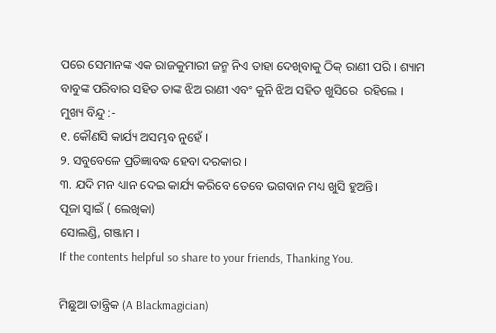ପରେ ସେମାନଙ୍କ ଏକ ରାଜକୁମାରୀ ଜନ୍ମ ନିଏ ତାହା ଦେଖିବାକୁ ଠିକ୍ ରାଣୀ ପରି । ଶ୍ୟାମ ବାବୁଙ୍କ ପରିବାର ସହିତ ତାଙ୍କ ଝିଅ ରାଣୀ ଏବଂ କୁନି ଝିଅ ସହିତ ଖୁସିରେ  ରହିଲେ ।
ମୁଖ୍ୟ ବିନ୍ଦୁ :-
୧. କୌଣସି କାର୍ଯ୍ୟ ଅସମ୍ଭବ ନୁହେଁ ।
୨. ସବୁବେଳେ ପ୍ରତିଜ୍ଞାବଦ୍ଧ ହେବା ଦରକାର ।
୩. ଯଦି ମନ ଧ୍ୟାନ ଦେଇ କାର୍ଯ୍ୟ କରିବେ ତେବେ ଭଗବାନ ମଧ୍ୟ ଖୁସି ହୁଅନ୍ତି।
ପୂଜା ସ୍ୱାଇଁ ( ଲେଖିକା)
ସୋଲଣ୍ଡି, ଗଞ୍ଜାମ ।
If the contents helpful so share to your friends, Thanking You.

ମିଛୁଆ ତାନ୍ତ୍ରିକ (A Blackmagician)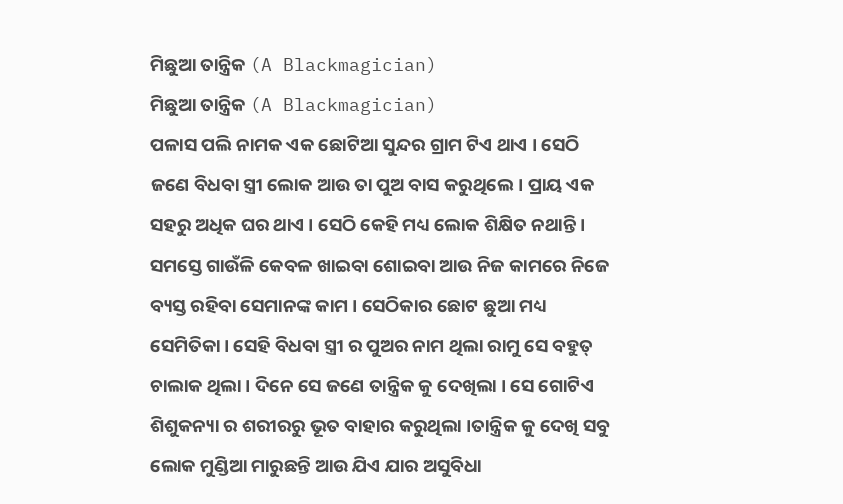ମିଛୁଆ ତାନ୍ତ୍ରିକ (A Blackmagician)
ମିଛୁଆ ତାନ୍ତ୍ରିକ (A Blackmagician)
ପଳାସ ପଲି ନାମକ ଏକ ଛୋଟିଆ ସୁନ୍ଦର ଗ୍ରାମ ଟିଏ ଥାଏ । ସେଠି ଜଣେ ବିଧବା ସ୍ତ୍ରୀ ଲୋକ ଆଉ ତା ପୁଅ ବାସ କରୁଥିଲେ। ପ୍ରାୟ ଏକ ସହରୁ ଅଧିକ ଘର ଥାଏ । ସେଠି କେହି ମଧ୍ୟ ଲୋକ ଶିକ୍ଷିତ ନଥାନ୍ତି । ସମସ୍ତେ ଗାଉଁଳି କେବଳ ଖାଇବା ଶୋଇବା ଆଉ ନିଜ କାମରେ ନିଜେ ବ୍ୟସ୍ତ ରହିବା ସେମାନଙ୍କ କାମ । ସେଠିକାର ଛୋଟ ଛୁଆ ମଧ୍ୟ ସେମିତିକା। ସେହି ବିଧବା ସ୍ତ୍ରୀ ର ପୁଅର ନାମ ଥିଲା ରାମୁ ସେ ବହୁତ୍ ଚାଲାକ ଥିଲା । ଦିନେ ସେ ଜଣେ ତାନ୍ତ୍ରିକ କୁ ଦେଖିଲା । ସେ ଗୋଟିଏ ଶିଶୁକନ୍ୟା ର ଶରୀରରୁ ଭୂତ ବାହାର କରୁଥିଲା ।ତାନ୍ତ୍ରିକ କୁ ଦେଖି ସବୁ ଲୋକ ମୁଣ୍ଡିଆ ମାରୁଛନ୍ତି ଆଉ ଯିଏ ଯାର ଅସୁବିଧା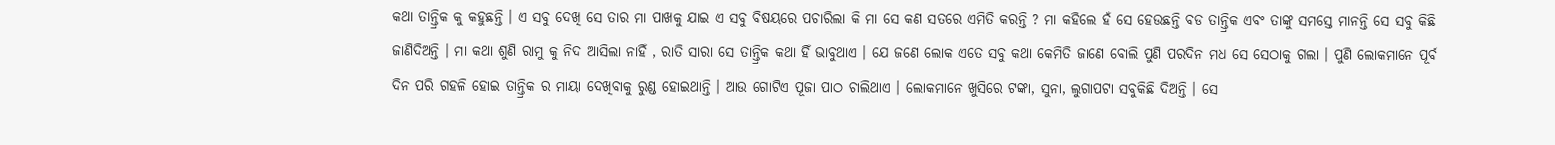କଥା ତାନ୍ତ୍ରିକ କୁ କହୁଛନ୍ତି । ଏ ସବୁ ଦେଖି ସେ ତାର ମା ପାଖକୁ ଯାଇ ଏ ସବୁ ବିଷୟରେ ପଚାରିଲା କି ମା ସେ କଣ ସତରେ ଏମିତି କରନ୍ତି ? ମା କହିଲେ ହଁ ସେ ହେଉଛନ୍ତି ବଡ ତାନ୍ତ୍ରିକ ଏବଂ ତାଙ୍କୁ ସମସ୍ତେ ମାନନ୍ତି ସେ ସବୁ କିଛି ଜାଣିଦିଅନ୍ତି । ମା କଥା ଶୁଣି ରାମୁ କୁ ନିଦ ଆସିଲା ନାହିଁ , ରାତି ସାରା ସେ ତାନ୍ତ୍ରିକ କଥା ହିଁ ଭାବୁଥାଏ । ଯେ ଜଣେ ଲୋକ ଏତେ ସବୁ କଥା କେମିତି ଜାଣେ ବୋଲି ପୁଣି ପରଦିନ ମଧ ସେ ସେଠାକୁ ଗଲା । ପୁଣି ଲୋକମାନେ ପୂର୍ବ ଦିନ ପରି ଗହଳି ହୋଇ ତାନ୍ତ୍ରିକ ର ମାୟା ଦେଖିବାକୁ ରୁଣ୍ଡ ହୋଇଥାନ୍ତି । ଆଉ ଗୋଟିଏ ପୂଜା ପାଠ ଚାଲିଥାଏ । ଲୋକମାନେ ଖୁସିରେ ଟଙ୍କା, ସୁନା, ଲୁଗାପଟା ସବୁକିଛି ଦିଅନ୍ତି । ସେ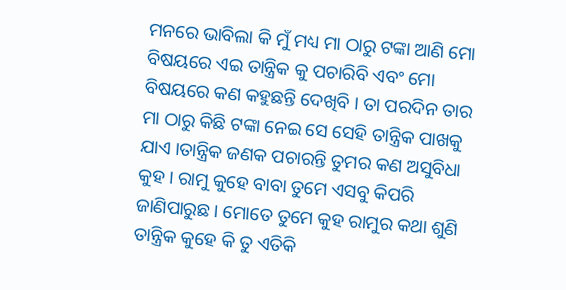ମନରେ ଭାବିଲା କି ମୁଁ ମଧ୍ୟ ମା ଠାରୁ ଟଙ୍କା ଆଣି ମୋ ବିଷୟରେ ଏଇ ତାନ୍ତ୍ରିକ କୁ ପଚାରିବି ଏବଂ ମୋ ବିଷୟରେ କଣ କହୁଛନ୍ତି ଦେଖିବି । ତା ପରଦିନ ତାର ମା ଠାରୁ କିଛି ଟଙ୍କା ନେଇ ସେ ସେହି ତାନ୍ତ୍ରିକ ପାଖକୁ ଯାଏ ।ତାନ୍ତ୍ରିକ ଜଣକ ପଚାରନ୍ତି ତୁମର କଣ ଅସୁବିଧା କୁହ । ରାମୁ କୁହେ ବାବା ତୁମେ ଏସବୁ କିପରି ଜାଣିପାରୁଛ । ମୋତେ ତୁମେ କୁହ ରାମୁର କଥା ଶୁଣି ତାନ୍ତ୍ରିକ କୁହେ କି ତୁ ଏତିକି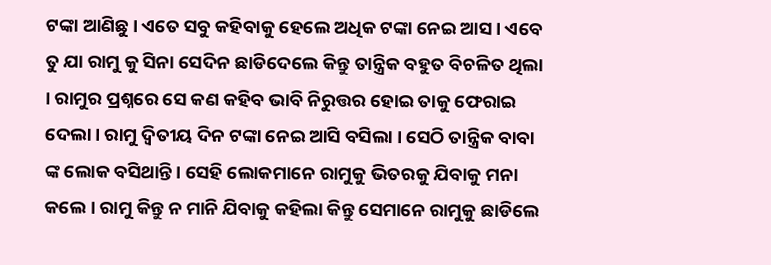ଟଙ୍କା ଆଣିଛୁ । ଏତେ ସବୁ କହିବାକୁ ହେଲେ ଅଧିକ ଟଙ୍କା ନେଇ ଆସ । ଏବେ ତୁ ଯା ରାମୁ କୁ ସିନା ସେଦିନ ଛାଡିଦେଲେ କିନ୍ତୁ ତାନ୍ତ୍ରିକ ବହୁତ ବିଚଳିତ ଥିଲା । ରାମୁର ପ୍ରଶ୍ନରେ ସେ କଣ କହିବ ଭାବି ନିରୁତ୍ତର ହୋଇ ତାକୁ ଫେରାଇ ଦେଲା। ରାମୁ ଦ୍ଵିତୀୟ ଦିନ ଟଙ୍କା ନେଇ ଆସି ବସିଲା । ସେଠି ତାନ୍ତ୍ରିକ ବାବା ଙ୍କ ଲୋକ ବସିଥାନ୍ତି। ସେହି ଲୋକମାନେ ରାମୁକୁ ଭିତରକୁ ଯିବାକୁ ମନା କଲେ । ରାମୁ କିନ୍ତୁ ନ ମାନି ଯିବାକୁ କହିଲା କିନ୍ତୁ ସେମାନେ ରାମୁକୁ ଛାଡିଲେ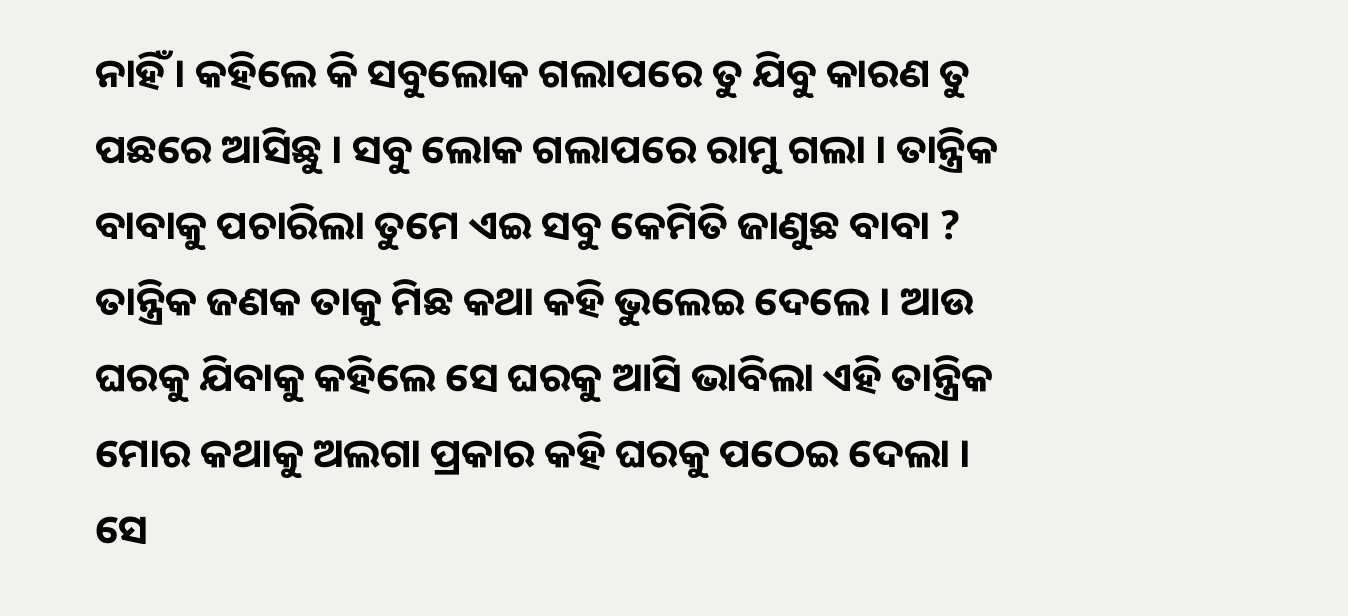ନାହିଁ । କହିଲେ କି ସବୁଲୋକ ଗଲାପରେ ତୁ ଯିବୁ କାରଣ ତୁ ପଛରେ ଆସିଛୁ । ସବୁ ଲୋକ ଗଲାପରେ ରାମୁ ଗଲା । ତାନ୍ତ୍ରିକ ବାବାକୁ ପଚାରିଲା ତୁମେ ଏଇ ସବୁ କେମିତି ଜାଣୁଛ ବାବା ? ତାନ୍ତ୍ରିକ ଜଣକ ତାକୁ ମିଛ କଥା କହି ଭୁଲେଇ ଦେଲେ । ଆଉ ଘରକୁ ଯିବାକୁ କହିଲେ ସେ ଘରକୁ ଆସି ଭାବିଲା ଏହି ତାନ୍ତ୍ରିକ ମୋର କଥାକୁ ଅଲଗା ପ୍ରକାର କହି ଘରକୁ ପଠେଇ ଦେଲା । ସେ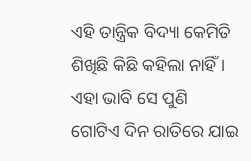ଏହି ତାନ୍ତ୍ରିକ ବିଦ୍ୟା କେମିତି ଶିଖିଛି କିଛି କହିଲା ନାହିଁ । ଏହା ଭାବି ସେ ପୁଣି ଗୋଟିଏ ଦିନ ରାତିରେ ଯାଇ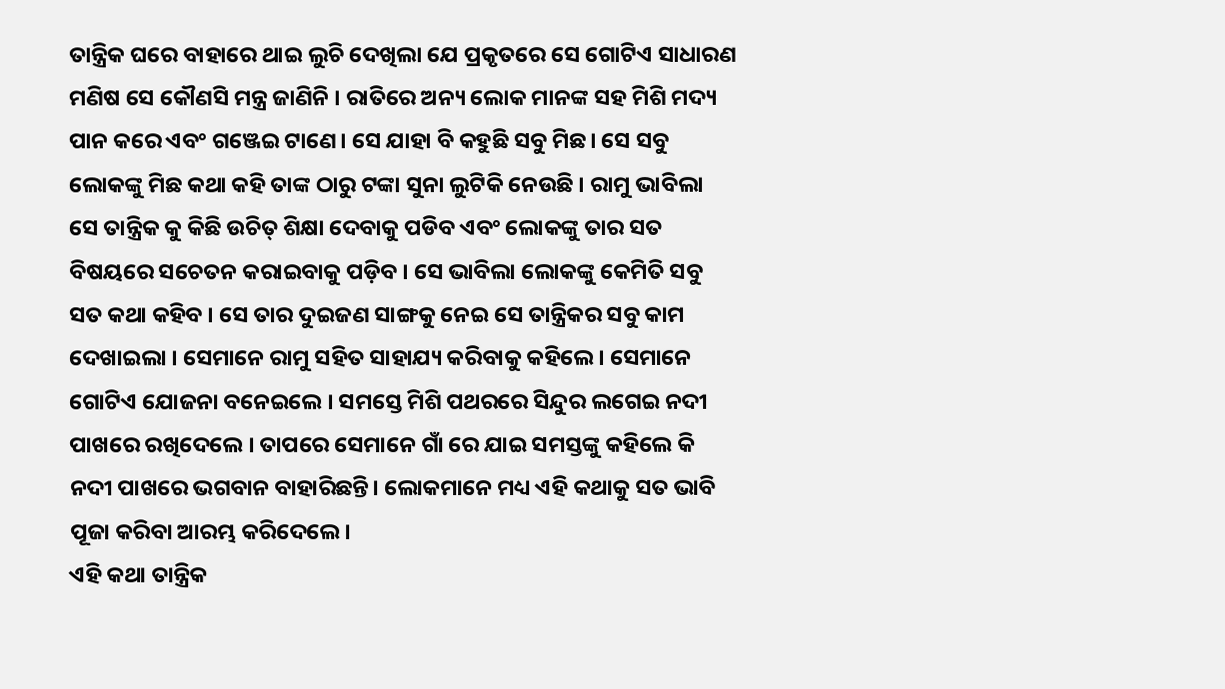ତାନ୍ତ୍ରିକ ଘରେ ବାହାରେ ଥାଇ ଲୁଚି ଦେଖିଲା ଯେ ପ୍ରକୃତରେ ସେ ଗୋଟିଏ ସାଧାରଣ ମଣିଷ ସେ କୌଣସି ମନ୍ତ୍ର ଜାଣିନି । ରାତିରେ ଅନ୍ୟ ଲୋକ ମାନଙ୍କ ସହ ମିଶି ମଦ୍ୟ ପାନ କରେ ଏବଂ ଗଞ୍ଜେଇ ଟାଣେ। ସେ ଯାହା ବି କହୁଛି ସବୁ ମିଛ। ସେ ସବୁ ଲୋକଙ୍କୁ ମିଛ କଥା କହି ତାଙ୍କ ଠାରୁ ଟଙ୍କା ସୁନା ଲୁଟିକି ନେଉଛି । ରାମୁ ଭାବିଲା ସେ ତାନ୍ତ୍ରିକ କୁ କିଛି ଉଚିତ୍ ଶିକ୍ଷା ଦେବାକୁ ପଡିବ ଏବଂ ଲୋକଙ୍କୁ ତାର ସତ ବିଷୟରେ ସଚେତନ କରାଇବାକୁ ପଡ଼ିବ । ସେ ଭାବିଲା ଲୋକଙ୍କୁ କେମିତି ସବୁ ସତ କଥା କହିବ । ସେ ତାର ଦୁଇଜଣ ସାଙ୍ଗକୁ ନେଇ ସେ ତାନ୍ତ୍ରିକର ସବୁ କାମ ଦେଖାଇଲା । ସେମାନେ ରାମୁ ସହିତ ସାହାଯ୍ୟ କରିବାକୁ କହିଲେ । ସେମାନେ ଗୋଟିଏ ଯୋଜନା ବନେଇଲେ । ସମସ୍ତେ ମିଶି ପଥରରେ ସିନ୍ଦୁର ଲଗେଇ ନଦୀ ପାଖରେ ରଖିଦେଲେ । ତାପରେ ସେମାନେ ଗାଁ ରେ ଯାଇ ସମସ୍ତଙ୍କୁ କହିଲେ କି ନଦୀ ପାଖରେ ଭଗବାନ ବାହାରିଛନ୍ତି। ଲୋକମାନେ ମଧ୍ୟ ଏହି କଥାକୁ ସତ ଭାବି ପୂଜା କରିବା ଆରମ୍ଭ କରିଦେଲେ।
ଏହି କଥା ତାନ୍ତ୍ରିକ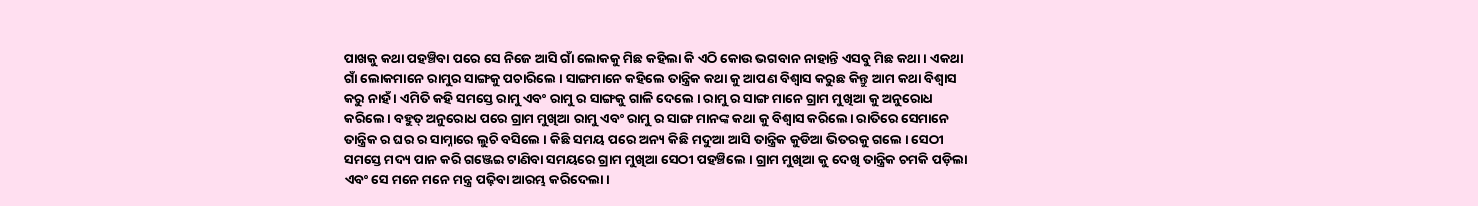ପାଖକୁ କଥା ପହଞ୍ଚିବା ପରେ ସେ ନିଜେ ଆସି ଗାଁ ଲୋକକୁ ମିଛ କହିଲା କି ଏଠି କୋଉ ଭଗବାନ ନାହାନ୍ତି ଏସବୁ ମିଛ କଥା । ଏକଥା ଗାଁ ଲୋକମାନେ ରାମୁର ସାଙ୍ଗକୁ ପଚାରିଲେ । ସାଙ୍ଗମାନେ କହିଲେ ତାନ୍ତ୍ରିକ କଥା କୁ ଆପଣ ବିଶ୍ୱାସ କରୁଛ କିନ୍ତୁ ଆମ କଥା ବିଶ୍ୱାସ କରୁ ନାହଁ । ଏମିତି କହି ସମସ୍ତେ ରାମୁ ଏବଂ ରାମୁ ର ସାଙ୍ଗକୁ ଗାଳି ଦେଲେ । ରାମୁ ର ସାଙ୍ଗ ମାନେ ଗ୍ରାମ ମୁଖିଆ କୁ ଅନୁରୋଧ କରିଲେ। ବହୁତ୍ ଅନୁରୋଧ ପରେ ଗ୍ରାମ ମୁଖିଆ ରାମୁ ଏବଂ ରାମୁ ର ସାଙ୍ଗ ମାନଙ୍କ କଥା କୁ ବିଶ୍ୱାସ କରିଲେ। ରାତିରେ ସେମାନେ ତାନ୍ତ୍ରିକ ର ଘର ର ସାମ୍ନାରେ ଲୁଚି ବସିଲେ । କିଛି ସମୟ ପରେ ଅନ୍ୟ କିଛି ମଦୁଆ ଆସି ତାନ୍ତ୍ରିକ କୁଡିଆ ଭିତରକୁ ଗଲେ । ସେଠୀ ସମସ୍ତେ ମଦ୍ୟ ପାନ କରି ଗଞ୍ଜେଇ ଟାଣିବା ସମୟରେ ଗ୍ରାମ ମୁଖିଆ ସେଠୀ ପହଞ୍ଚିଲେ । ଗ୍ରାମ ମୁଖିଆ କୁ ଦେଖି ତାନ୍ତ୍ରିକ ଚମକି ପଡ଼ିଲା ଏବଂ ସେ ମନେ ମନେ ମନ୍ତ୍ର ପଢ଼ିବା ଆରମ୍ଭ କରିଦେଲା।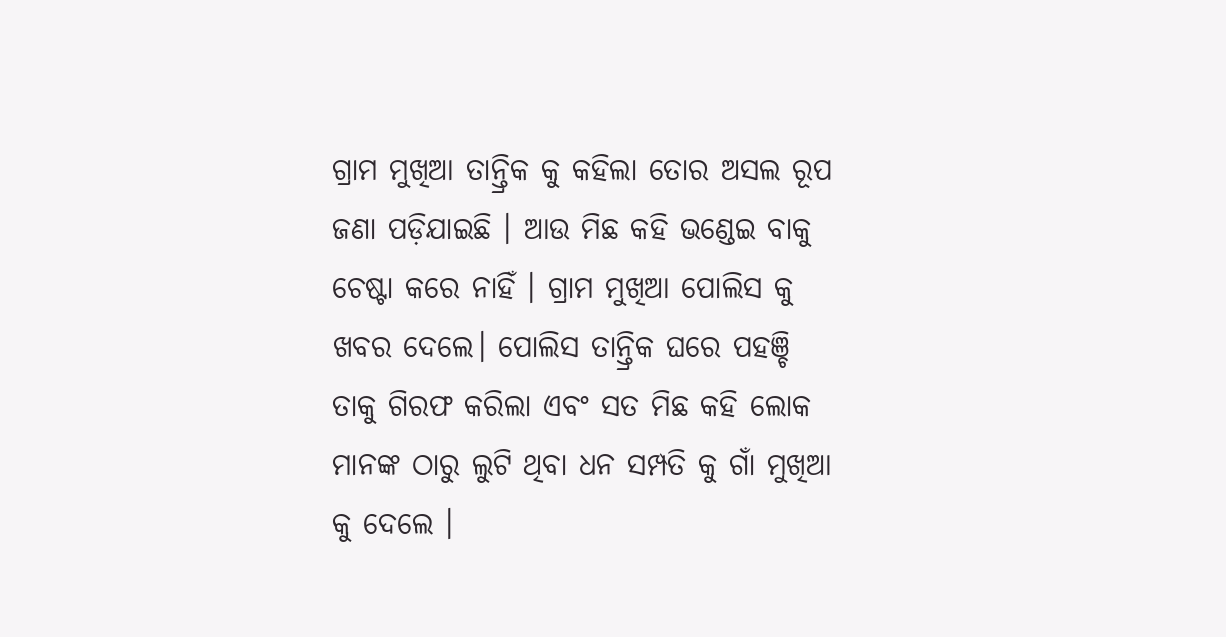ଗ୍ରାମ ମୁଖିଆ ତାନ୍ତ୍ରିକ କୁ କହିଲା ତୋର ଅସଲ ରୂପ ଜଣା ପଡ଼ିଯାଇଛି । ଆଉ ମିଛ କହି ଭଣ୍ଡେଇ ବାକୁ ଚେଷ୍ଟା କରେ ନାହିଁ । ଗ୍ରାମ ମୁଖିଆ ପୋଲିସ କୁ ଖବର ଦେଲେ। ପୋଲିସ ତାନ୍ତ୍ରିକ ଘରେ ପହଞ୍ଚି ତାକୁ ଗିରଫ କରିଲା ଏବଂ ସତ ମିଛ କହି ଲୋକ ମାନଙ୍କ ଠାରୁ ଲୁଟି ଥିବା ଧନ ସମ୍ପତି କୁ ଗାଁ ମୁଖିଆ କୁ ଦେଲେ ।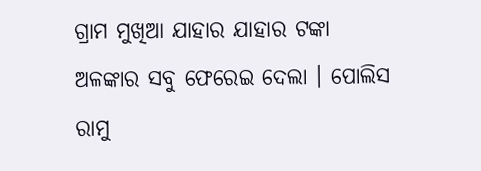ଗ୍ରାମ ମୁଖିଆ ଯାହାର ଯାହାର ଟଙ୍କା ଅଳଙ୍କାର ସବୁ ଫେରେଇ ଦେଲା । ପୋଲିସ ରାମୁ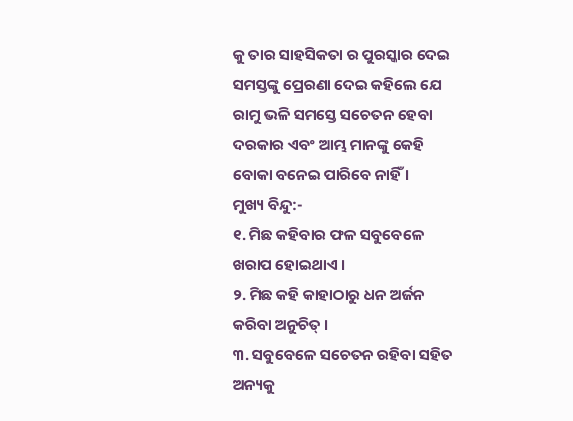କୁ ତାର ସାହସିକତା ର ପୁରସ୍କାର ଦେଇ ସମସ୍ତଙ୍କୁ ପ୍ରେରଣା ଦେଇ କହିଲେ ଯେ ରାମୁ ଭଳି ସମସ୍ତେ ସଚେତନ ହେବା ଦରକାର ଏବଂ ଆମ୍ଭ ମାନଙ୍କୁ କେହି ବୋକା ବନେଇ ପାରିବେ ନାହିଁ ।
ମୁଖ୍ୟ ବିନ୍ଦୁ:-
୧. ମିଛ କହିବାର ଫଳ ସବୁବେଳେ ଖରାପ ହୋଇଥାଏ ।
୨. ମିଛ କହି କାହାଠାରୁ ଧନ ଅର୍ଜନ କରିବା ଅନୁଚିତ୍ ।
୩. ସବୁବେଳେ ସଚେତନ ରହିବା ସହିତ ଅନ୍ୟକୁ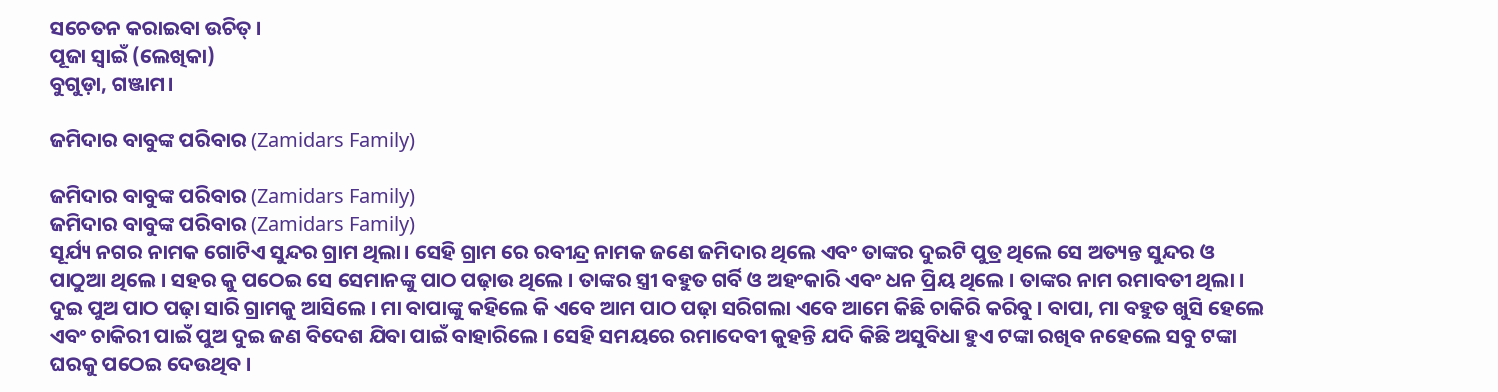ସଚେତନ କରାଇବା ଉଚିତ୍ ।
ପୂଜା ସ୍ୱାଇଁ (ଲେଖିକା)
ବୁଗୁଡ଼ା, ଗଞ୍ଜାମ।

ଜମିଦାର ବାବୁଙ୍କ ପରିବାର (Zamidars Family)

ଜମିଦାର ବାବୁଙ୍କ ପରିବାର (Zamidars Family)
ଜମିଦାର ବାବୁଙ୍କ ପରିବାର (Zamidars Family)
ସୂର୍ଯ୍ୟ ନଗର ନାମକ ଗୋଟିଏ ସୁନ୍ଦର ଗ୍ରାମ ଥିଲା। ସେହି ଗ୍ରାମ ରେ ରବୀନ୍ଦ୍ର ନାମକ ଜଣେ ଜମିଦାର ଥିଲେ ଏବଂ ତାଙ୍କର ଦୁଇଟି ପୁତ୍ର ଥିଲେ ସେ ଅତ୍ୟନ୍ତ ସୁନ୍ଦର ଓ ପାଠୁଆ ଥିଲେ । ସହର କୁ ପଠେଇ ସେ ସେମାନଙ୍କୁ ପାଠ ପଢ଼ାଉ ଥିଲେ । ତାଙ୍କର ସ୍ତ୍ରୀ ବହୁତ ଗର୍ବି ଓ ଅହଂକାରି ଏବଂ ଧନ ପ୍ରିୟ ଥିଲେ । ତାଙ୍କର ନାମ ରମାବତୀ ଥିଲା । ଦୁଇ ପୁଅ ପାଠ ପଢ଼ା ସାରି ଗ୍ରାମକୁ ଆସିଲେ । ମା ବାପାଙ୍କୁ କହିଲେ କି ଏବେ ଆମ ପାଠ ପଢ଼ା ସରିଗଲା ଏବେ ଆମେ କିଛି ଚାକିରି କରିବୁ । ବାପା, ମା ବହୁତ ଖୁସି ହେଲେ ଏବଂ ଚାକିରୀ ପାଇଁ ପୁଅ ଦୁଇ ଜଣ ବିଦେଶ ଯିବା ପାଇଁ ବାହାରିଲେ । ସେହି ସମୟରେ ରମାଦେବୀ କୁହନ୍ତି ଯଦି କିଛି ଅସୁବିଧା ହୁଏ ଟଙ୍କା ରଖିବ ନହେଲେ ସବୁ ଟଙ୍କା ଘରକୁ ପଠେଇ ଦେଉଥିବ ।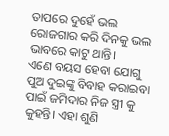ତାପରେ ଦୁହେଁ ଭଲ ରୋଜଗାର କରି ଦିନକୁ ଭଲ ଭାବରେ କାଟୁ ଥାନ୍ତି।
ଏଣେ ବୟସ ହେବା ଯୋଗୁ ପୁଅ ଦୁଇଙ୍କୁ ବିବାହ କରାଇବା ପାଇଁ ଜମିଦାର ନିଜ ସ୍ତ୍ରୀ କୁ କୁହନ୍ତି। ଏହା ଶୁଣି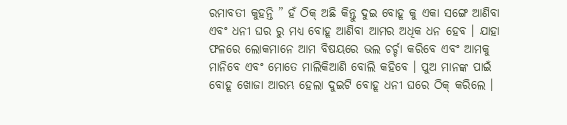ରମାବତୀ କୁହନ୍ତି ” ହଁ ଠିକ୍ ଅଛି କିନ୍ତୁ ଦୁଇ ବୋହୂ କୁ ଏକା ସଙ୍ଗେ ଆଣିବା ଏବଂ ଧନୀ ଘର ରୁ ମଧ୍ୟ ବୋହୂ ଆଣିବା ଆମର ଅଧିକ ଧନ ହେବ । ଯାହା ଫଳରେ ଲୋକମାନେ ଆମ ବିଷୟରେ ଭଲ ଚର୍ଚ୍ଚା କରିବେ ଏବଂ ଆମକୁ ମାନିବେ ଏବଂ ମୋତେ ମାଲିକିଆଣି ବୋଲି କହିବେ । ପୁଅ ମାନଙ୍କ ପାଇଁ ବୋହୂ ଖୋଜା ଆରମ୍ଭ ହେଲା ଦୁଇଟି ବୋହୂ ଧନୀ ଘରେ ଠିକ୍ କରିଲେ ।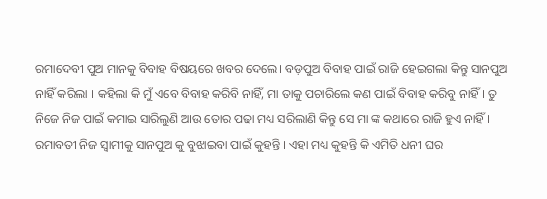ରମାଦେବୀ ପୁଅ ମାନକୁ ବିବାହ ବିଷୟରେ ଖବର ଦେଲେ। ବଡ଼ପୁଅ ବିବାହ ପାଇଁ ରାଜି ହେଇଗଲା କିନ୍ତୁ ସାନପୁଅ ନାହିଁ କରିଲା । କହିଲା କି ମୁଁ ଏବେ ବିବାହ କରିବି ନାହିଁ, ମା ତାକୁ ପଚାରିଲେ କଣ ପାଇଁ ବିବାହ କରିବୁ ନାହିଁ । ତୁ ନିଜେ ନିଜ ପାଇଁ କମାଇ ସାରିଲୁଣି ଆଉ ତୋର ପଢା ମଧ୍ୟ ସରିଲାଣି କିନ୍ତୁ ସେ ମା ଙ୍କ କଥାରେ ରାଜି ହୁଏ ନାହିଁ । ରମାବତୀ ନିଜ ସ୍ୱାମୀକୁ ସାନପୁଅ କୁ ବୁଝାଇବା ପାଇଁ କୁହନ୍ତି । ଏହା ମଧ୍ୟ କୁହନ୍ତି କି ଏମିତି ଧନୀ ଘର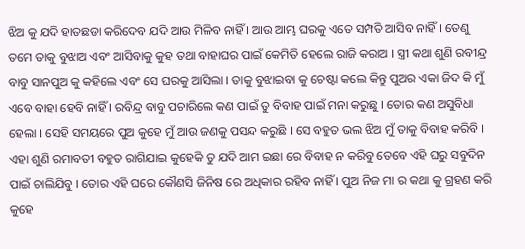ଝିଅ କୁ ଯଦି ହାତଛଡା କରିଦେବ ଯଦି ଆଉ ମିଳିବ ନାହିଁ । ଆଉ ଆମ୍ଭ ଘରକୁ ଏତେ ସମ୍ପତି ଆସିବ ନାହିଁ । ତେଣୁ ତମେ ତାକୁ ବୁଝାଅ ଏବଂ ଆସିବାକୁ କୁହ ତଥା ବାହାଘର ପାଇଁ କେମିତି ହେଲେ ରାଜି କରାଅ । ସ୍ତ୍ରୀ କଥା ଶୁଣି ରବୀନ୍ଦ୍ର ବାବୁ ସାନପୁଅ କୁ କହିଲେ ଏବଂ ସେ ଘରକୁ ଆସିଲା । ତାକୁ ବୁଝାଇବା କୁ ଚେଷ୍ଟା କଲେ କିନ୍ତୁ ପୁଅର ଏକା ଜିଦ କି ମୁଁ ଏବେ ବାହା ହେବି ନାହିଁ । ରବିନ୍ଦ୍ର ବାବୁ ପଚାରିଲେ କଣ ପାଇଁ ତୁ ବିବାହ ପାଇଁ ମନା କରୁଛୁ । ତୋର କଣ ଅସୁବିଧା ହେଲା । ସେହି ସମୟରେ ପୁଅ କୁହେ ମୁଁ ଆଉ ଜଣକୁ ପସନ୍ଦ କରୁଛି । ସେ ବହୁତ ଭଲ ଝିଅ ମୁଁ ତାକୁ ବିବାହ କରିବି । ଏହା ଶୁଣି ରମାବତୀ ବହୁତ ରାଗିଯାଇ କୁହେକି ତୁ ଯଦି ଆମ ଇଛା ରେ ବିବାହ ନ କରିବୁ ତେବେ ଏହି ଘରୁ ସବୁଦିନ ପାଇଁ ଚାଲିଯିବୁ । ତୋର ଏହି ଘରେ କୌଣସି ଜିନିଷ ରେ ଅଧିକାର ରହିବ ନାହିଁ । ପୁଅ ନିଜ ମା ର କଥା କୁ ଗ୍ରହଣ କରି କୁହେ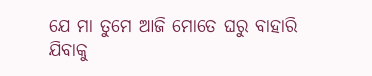ଯେ ମା ତୁମେ ଆଜି ମୋତେ ଘରୁ ବାହାରି ଯିବାକୁ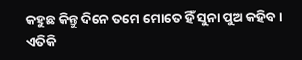କହୁଛ କିନ୍ତୁ ଦିନେ ତମେ ମୋତେ ହିଁ ସୁନା ପୁଅ କହିବ । ଏତିକି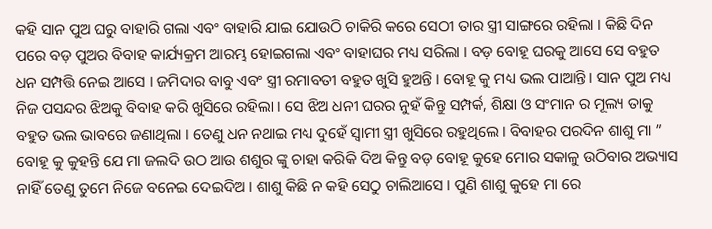କହି ସାନ ପୁଅ ଘରୁ ବାହାରି ଗଲା ଏବଂ ବାହାରି ଯାଇ ଯୋଉଠି ଚାକିରି କରେ ସେଠୀ ତାର ସ୍ତ୍ରୀ ସାଙ୍ଗରେ ରହିଲା । କିଛି ଦିନ ପରେ ବଡ଼ ପୁଅର ବିବାହ କାର୍ଯ୍ୟକ୍ରମ ଆରମ୍ଭ ହୋଇଗଲା ଏବଂ ବାହାଘର ମଧ୍ୟ ସରିଲା । ବଡ଼ ବୋହୂ ଘରକୁ ଆସେ ସେ ବହୁତ ଧନ ସମ୍ପତ୍ତି ନେଇ ଆସେ । ଜମିଦାର ବାବୁ ଏବଂ ସ୍ତ୍ରୀ ରମାବତୀ ବହୁତ ଖୁସି ହୁଅନ୍ତି । ବୋହୂ କୁ ମଧ୍ୟ ଭଲ ପାଆନ୍ତି। ସାନ ପୁଅ ମଧ୍ୟ ନିଜ ପସନ୍ଦର ଝିଅକୁ ବିବାହ କରି ଖୁସିରେ ରହିଲା । ସେ ଝିଅ ଧନୀ ଘରର ନୁହଁ କିନ୍ତୁ ସମ୍ପର୍କ, ଶିକ୍ଷା ଓ ସଂମାନ ର ମୂଲ୍ୟ ତାକୁ ବହୁତ ଭଲ ଭାବରେ ଜଣାଥିଲା । ତେଣୁ ଧନ ନଥାଇ ମଧ୍ୟ ଦୁହେଁ ସ୍ୱାମୀ ସ୍ତ୍ରୀ ଖୁସିରେ ରହୁଥିଲେ । ବିବାହର ପରଦିନ ଶାଶୁ ମା ” ବୋହୂ କୁ କୁହନ୍ତି ଯେ ମା ଜଲଦି ଉଠ ଆଉ ଶଶୁର ଙ୍କୁ ଚାହା କରିକି ଦିଅ କିନ୍ତୁ ବଡ଼ ବୋହୂ କୁହେ ମୋର ସକାଳୁ ଉଠିବାର ଅଭ୍ୟାସ ନାହିଁ ତେଣୁ ତୁମେ ନିଜେ ବନେଇ ଦେଇଦିଅ । ଶାଶୁ କିଛି ନ କହି ସେଠୁ ଚାଲିଆସେ । ପୁଣି ଶାଶୁ କୁହେ ମା ରେ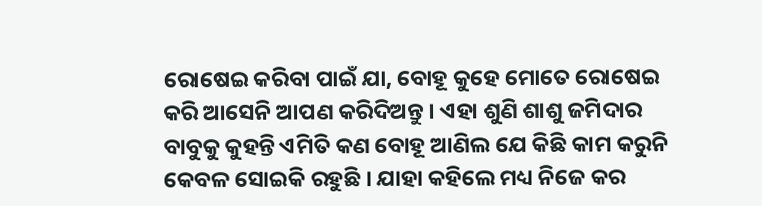ରୋଷେଇ କରିବା ପାଇଁ ଯା, ବୋହୂ କୁହେ ମୋତେ ରୋଷେଇ କରି ଆସେନି ଆପଣ କରିଦିଅନ୍ତୁ । ଏହା ଶୁଣି ଶାଶୁ ଜମିଦାର ବାବୁକୁ କୁହନ୍ତି ଏମିତି କଣ ବୋହୂ ଆଣିଲ ଯେ କିଛି କାମ କରୁନି କେବଳ ସୋଇକି ରହୁଛି । ଯାହା କହିଲେ ମଧ୍ୟ ନିଜେ କର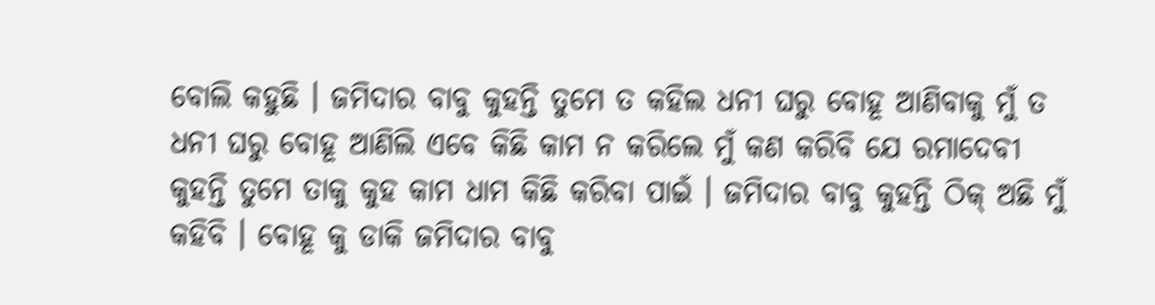ବୋଲି କହୁଛି । ଜମିଦାର ବାବୁ କୁହନ୍ତି ତୁମେ ତ କହିଲ ଧନୀ ଘରୁ ବୋହୂ ଆଣିବାକୁ ମୁଁ ତ ଧନୀ ଘରୁ ବୋହୂ ଆଣିଲି ଏବେ କିଛି କାମ ନ କରିଲେ ମୁଁ କଣ କରିବି ଯେ ରମାଦେବୀ କୁହନ୍ତି ତୁମେ ତାକୁ କୁହ କାମ ଧାମ କିଛି କରିବା ପାଇଁ । ଜମିଦାର ବାବୁ କୁହନ୍ତି ଠିକ୍ ଅଛି ମୁଁ କହିବି । ବୋହୂ କୁ ଡାକି ଜମିଦାର ବାବୁ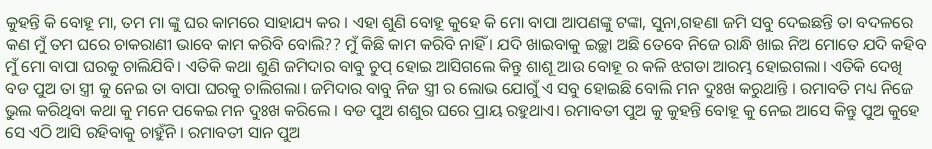କୁହନ୍ତି କି ବୋହୂ ମା, ତମ ମା ଙ୍କୁ ଘର କାମରେ ସାହାଯ୍ୟ କର । ଏହା ଶୁଣି ବୋହୂ କୁହେ କି ମୋ ବାପା ଆପଣଙ୍କୁ ଟଙ୍କା, ସୁନା,ଗହଣା ଜମି ସବୁ ଦେଇଛନ୍ତି ତା ବଦଳରେ କଣ ମୁଁ ତମ ଘରେ ଚାକରାଣୀ ଭାବେ କାମ କରିବି ବୋଲି?? ମୁଁ କିଛି କାମ କରିବି ନାହିଁ । ଯଦି ଖାଇବାକୁ ଇଚ୍ଛା ଅଛି ତେବେ ନିଜେ ରାନ୍ଧି ଖାଇ ନିଅ ମୋତେ ଯଦି କହିବ ମୁଁ ମୋ ବାପା ଘରକୁ ଚାଲିଯିବି। ଏତିକି କଥା ଶୁଣି ଜମିଦାର ବାବୁ ଚୁପ୍ ହୋଇ ଆସିଗଲେ କିନ୍ତୁ ଶାଶୂ ଆଉ ବୋହୂ ର କଳି ଝଗଡା ଆରମ୍ଭ ହୋଇଗଲା। ଏତିକି ଦେଖି ବଡ ପୁଅ ତା ସ୍ତ୍ରୀ କୁ ନେଇ ତା ବାପା ଘରକୁ ଚାଲିଗଲା। ଜମିଦାର ବାବୁ ନିଜ ସ୍ତ୍ରୀ ର ଲୋଭ ଯୋଗୁଁ ଏ ସବୁ ହୋଇଛି ବୋଲି ମନ ଦୁଃଖ କରୁଥାନ୍ତି । ରମାବତି ମଧ୍ୟ ନିଜେ ଭୁଲ କରିଥିବା କଥା କୁ ମନେ ପକେଇ ମନ ଦୁଃଖ କରିଲେ । ବଡ ପୁଅ ଶଶୁର ଘରେ ପ୍ରାୟ ରହୁଥାଏ। ରମାବତୀ ପୁଅ କୁ କୁହନ୍ତି ବୋହୂ କୁ ନେଇ ଆସେ କିନ୍ତୁ ପୁଅ କୁହେ ସେ ଏଠି ଆସି ରହିବାକୁ ଚାହୁଁନି । ରମାବତୀ ସାନ ପୁଅ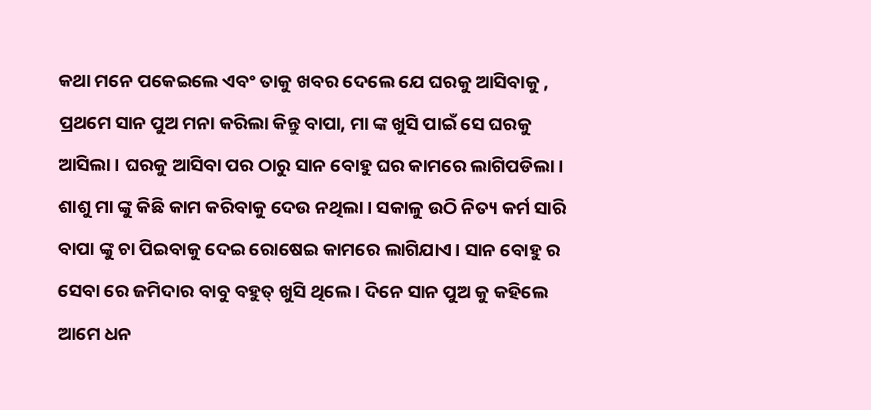କଥା ମନେ ପକେଇଲେ ଏବଂ ତାକୁ ଖବର ଦେଲେ ଯେ ଘରକୁ ଆସିବାକୁ , ପ୍ରଥମେ ସାନ ପୁଅ ମନା କରିଲା କିନ୍ତୁ ବାପା, ମା ଙ୍କ ଖୁସି ପାଇଁ ସେ ଘରକୁ ଆସିଲା । ଘରକୁ ଆସିବା ପର ଠାରୁ ସାନ ବୋହୁ ଘର କାମରେ ଲାଗିପଡିଲା। ଶାଶୁ ମା ଙ୍କୁ କିଛି କାମ କରିବାକୁ ଦେଉ ନଥିଲା। ସକାଳୁ ଉଠି ନିତ୍ୟ କର୍ମ ସାରି ବାପା ଙ୍କୁ ଚା ପିଇବାକୁ ଦେଇ ରୋଷେଇ କାମରେ ଲାଗିଯାଏ। ସାନ ବୋହୁ ର ସେବା ରେ ଜମିଦାର ବାବୁ ବହୁତ୍ ଖୁସି ଥିଲେ । ଦିନେ ସାନ ପୁଅ କୁ କହିଲେ ଆମେ ଧନ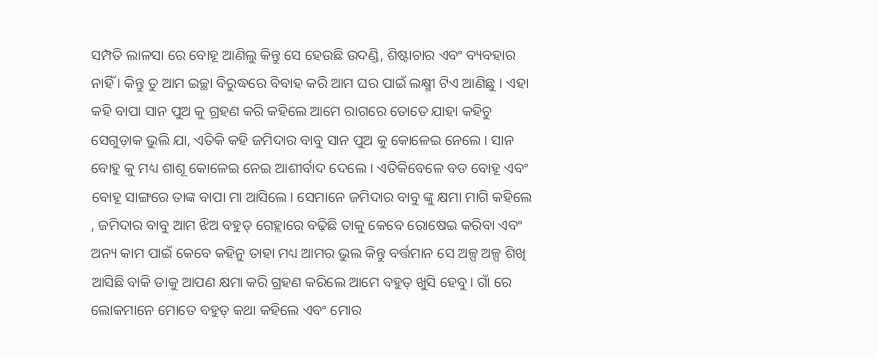ସମ୍ପତି ଲାଳସା ରେ ବୋହୂ ଆଣିଲୁ କିନ୍ତୁ ସେ ହେଉଛି ଉଦଣ୍ଡି, ଶିଷ୍ଟାଚାର ଏବଂ ବ୍ୟବହାର ନାହିଁ । କିନ୍ତୁ ତୁ ଆମ ଇଚ୍ଛା ବିରୁଦ୍ଧରେ ବିବାହ କରି ଆମ ଘର ପାଇଁ ଲକ୍ଷ୍ମୀ ଟିଏ ଆଣିଛୁ । ଏହା କହି ବାପା ସାନ ପୁଅ କୁ ଗ୍ରହଣ କରି କହିଲେ ଆମେ ରାଗରେ ତୋତେ ଯାହା କହିଚୁ ସେଗୁଡ଼ାକ ଭୁଲି ଯା, ଏତିକି କହି ଜମିଦାର ବାବୁ ସାନ ପୁଅ କୁ କୋଳେଇ ନେଲେ। ସାନ ବୋହୁ କୁ ମଧ୍ୟ ଶାଶୂ କୋଳେଇ ନେଇ ଆଶୀର୍ବାଦ ଦେଲେ । ଏତିକିବେଳେ ବଡ ବୋହୂ ଏବଂ ବୋହୂ ସାଙ୍ଗରେ ତାଙ୍କ ବାପା ମା ଆସିଲେ। ସେମାନେ ଜମିଦାର ବାବୁ ଙ୍କୁ କ୍ଷମା ମାଗି କହିଲେ , ଜମିଦାର ବାବୁ ଆମ ଝିଅ ବହୁତ୍ ଗେହ୍ଲାରେ ବଢ଼ିଛି ତାକୁ କେବେ ରୋଷେଇ କରିବା ଏବଂ ଅନ୍ୟ କାମ ପାଇଁ କେବେ କହିନୁ ତାହା ମଧ୍ୟ ଆମର ଭୁଲ କିନ୍ତୁ ବର୍ତ୍ତମାନ ସେ ଅଳ୍ପ ଅଳ୍ପ ଶିଖି ଆସିଛି ବାକି ତାକୁ ଆପଣ କ୍ଷମା କରି ଗ୍ରହଣ କରିଲେ ଆମେ ବହୁତ୍ ଖୁସି ହେବୁ। ଗାଁ ରେ ଲୋକମାନେ ମୋତେ ବହୁତ୍ କଥା କହିଲେ ଏବଂ ମୋର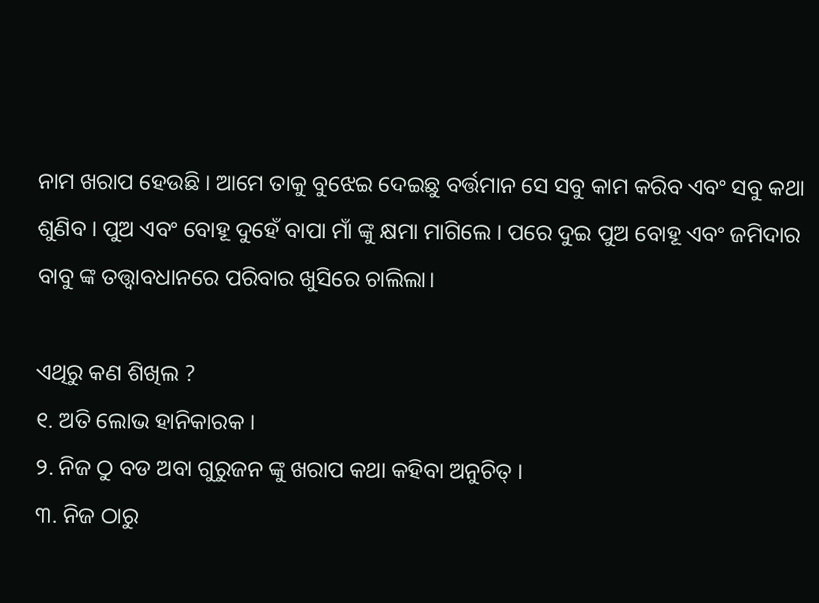ନାମ ଖରାପ ହେଉଛି । ଆମେ ତାକୁ ବୁଝେଇ ଦେଇଛୁ ବର୍ତ୍ତମାନ ସେ ସବୁ କାମ କରିବ ଏବଂ ସବୁ କଥା ଶୁଣିବ । ପୁଅ ଏବଂ ବୋହୂ ଦୁହେଁ ବାପା ମାଁ ଙ୍କୁ କ୍ଷମା ମାଗିଲେ । ପରେ ଦୁଇ ପୁଅ ବୋହୂ ଏବଂ ଜମିଦାର ବାବୁ ଙ୍କ ତତ୍ତ୍ଵାବଧାନରେ ପରିବାର ଖୁସିରେ ଚାଲିଲା।

ଏଥିରୁ କଣ ଶିଖିଲ ?
୧. ଅତି ଲୋଭ ହାନିକାରକ ।
୨. ନିଜ ଠୁ ବଡ ଅବା ଗୁରୁଜନ ଙ୍କୁ ଖରାପ କଥା କହିବା ଅନୁଚିତ୍ ।
୩. ନିଜ ଠାରୁ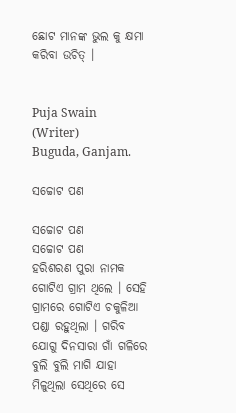ଛୋଟ ମାନଙ୍କ ଭୁଲ କୁ କ୍ଷମା କରିବା ଉଚିତ୍ ।


Puja Swain (Writer)
Buguda, Ganjam.

ସଚ୍ଚୋଟ ପଣ

ସଚ୍ଚୋଟ ପଣ
ସଚ୍ଚୋଟ ପଣ
ହରିଶରଣ ପୁରା ନାମକ ଗୋଟିଏ ଗ୍ରାମ ଥିଲେ । ସେହି ଗ୍ରାମରେ ଗୋଟିଏ ଚକୁଳିଆ ପଣ୍ଡା ରହୁଥିଲା । ଗରିବ ଯୋଗୁ ଦିନସାରା ଗାଁ ଗଳିରେ ବୁଲି ବୁଲି ମାଗି ଯାହା ମିଳୁଥିଲା ସେଥିରେ ସେ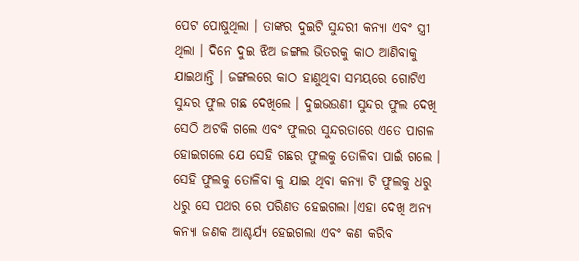ପେଟ ପୋଷୁଥିଲା । ତାଙ୍କର ଦୁଇଟି ସୁନ୍ଦରୀ କନ୍ୟା ଏବଂ ସ୍ତ୍ରୀ ଥିଲା । ଦିନେ ଦୁଇ ଝିଅ ଜଙ୍ଗଲ ଭିତରକୁ କାଠ ଆଣିବାକୁ ଯାଇଥାନ୍ତି । ଜଙ୍ଗଲରେ କାଠ ହାଣୁଥିବା ସମୟରେ ଗୋଟିଏ ସୁନ୍ଦର ଫୁଲ ଗଛ ଦେଖିଲେ । ଦୁଇଭଉଣୀ ସୁନ୍ଦର ଫୁଲ ଦେଖି ସେଠି ଅଟକି ଗଲେ ଏବଂ ଫୁଲର ସୁନ୍ଦରତାରେ ଏତେ ପାଗଳ ହୋଇଗଲେ ଯେ ସେହି ଗଛର ଫୁଲକୁ ତୋଳିବା ପାଇଁ ଗଲେ । ସେହି ଫୁଲକୁ ତୋଳିବା କୁ ଯାଇ ଥିବା କନ୍ୟା ଟି ଫୁଲକୁ ଧରୁ ଧରୁ ସେ ପଥର ରେ ପରିଣତ ହେଇଗଲା ।ଏହା ଦେଖି ଅନ୍ୟ କନ୍ୟା ଜଣକ ଆଶ୍ଚର୍ଯ୍ୟ ହେଇଗଲା ଏବଂ କଣ କରିବ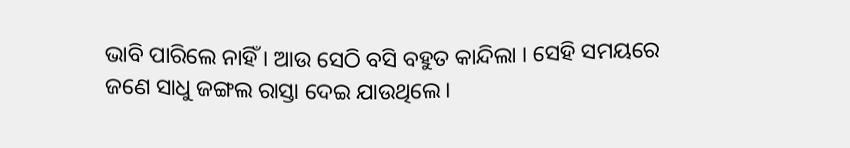ଭାବି ପାରିଲେ ନାହିଁ । ଆଉ ସେଠି ବସି ବହୁତ କାନ୍ଦିଲା । ସେହି ସମୟରେ ଜଣେ ସାଧୁ ଜଙ୍ଗଲ ରାସ୍ତା ଦେଇ ଯାଉଥିଲେ।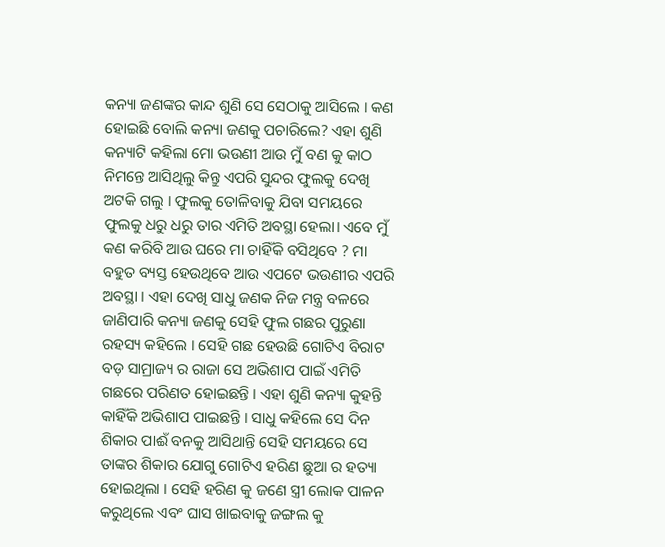କନ୍ୟା ଜଣଙ୍କର କାନ୍ଦ ଶୁଣି ସେ ସେଠାକୁ ଆସିଲେ । କଣ ହୋଇଛି ବୋଲି କନ୍ୟା ଜଣକୁ ପଚାରିଲେ? ଏହା ଶୁଣି କନ୍ୟାଟି କହିଲା ମୋ ଭଉଣୀ ଆଉ ମୁଁ ବଣ କୁ କାଠ ନିମନ୍ତେ ଆସିଥିଲୁ କିନ୍ତୁ ଏପରି ସୁନ୍ଦର ଫୁଲକୁ ଦେଖି ଅଟକି ଗଲୁ । ଫୁଲକୁ ତୋଳିବାକୁ ଯିବା ସମୟରେ ଫୁଲକୁ ଧରୁ ଧରୁ ତାର ଏମିତି ଅବସ୍ଥା ହେଲା। ଏବେ ମୁଁ କଣ କରିବି ଆଉ ଘରେ ମା ଚାହିଁକି ବସିଥିବେ ? ମା ବହୁତ ବ୍ୟସ୍ତ ହେଉଥିବେ ଆଉ ଏପଟେ ଭଉଣୀର ଏପରି ଅବସ୍ଥା । ଏହା ଦେଖି ସାଧୁ ଜଣକ ନିଜ ମନ୍ତ୍ର ବଳରେ ଜାଣିପାରି କନ୍ୟା ଜଣକୁ ସେହି ଫୁଲ ଗଛର ପୁରୁଣା ରହସ୍ୟ କହିଲେ । ସେହି ଗଛ ହେଉଛି ଗୋଟିଏ ବିରାଟ ବଡ଼ ସାମ୍ରାଜ୍ୟ ର ରାଜା ସେ ଅଭିଶାପ ପାଇଁ ଏମିତି ଗଛରେ ପରିଣତ ହୋଇଛନ୍ତି । ଏହା ଶୁଣି କନ୍ୟା କୁହନ୍ତି କାହିଁକି ଅଭିଶାପ ପାଇଛନ୍ତି । ସାଧୁ କହିଲେ ସେ ଦିନ ଶିକାର ପାଈଁ ବନକୁ ଆସିଥାନ୍ତି ସେହି ସମୟରେ ସେ ତାଙ୍କର ଶିକାର ଯୋଗୁ ଗୋଟିଏ ହରିଣ ଛୁଆ ର ହତ୍ୟା ହୋଇଥିଲା । ସେହି ହରିଣ କୁ ଜଣେ ସ୍ତ୍ରୀ ଲୋକ ପାଳନ କରୁଥିଲେ ଏବଂ ଘାସ ଖାଇବାକୁ ଜଙ୍ଗଲ କୁ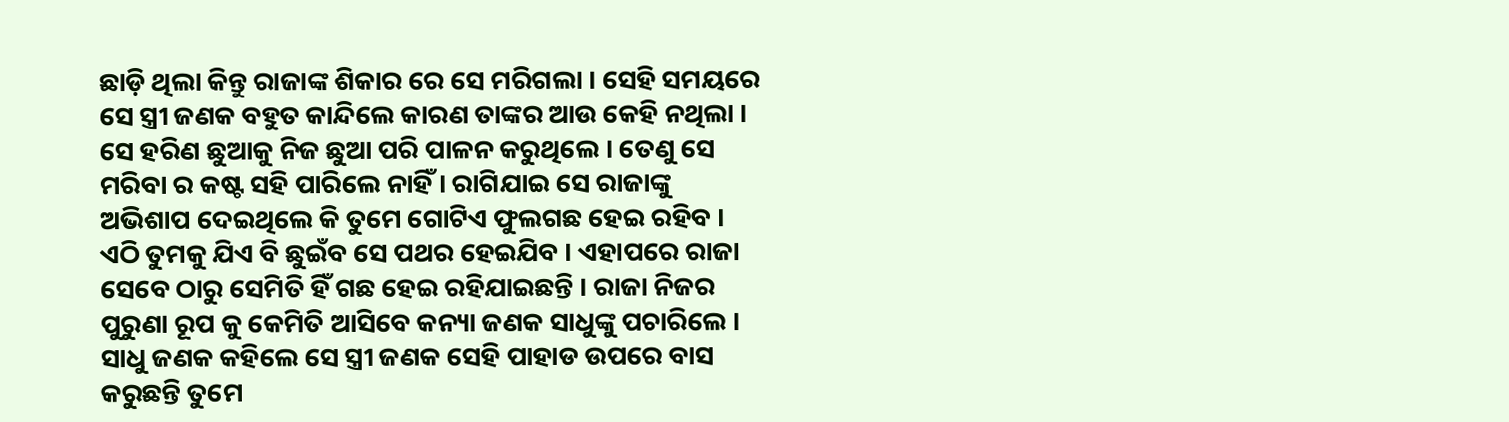ଛାଡ଼ି ଥିଲା କିନ୍ତୁ ରାଜାଙ୍କ ଶିକାର ରେ ସେ ମରିଗଲା । ସେହି ସମୟରେ ସେ ସ୍ତ୍ରୀ ଜଣକ ବହୁତ କାନ୍ଦିଲେ କାରଣ ତାଙ୍କର ଆଉ କେହି ନଥିଲା । ସେ ହରିଣ ଛୁଆକୁ ନିଜ ଛୁଆ ପରି ପାଳନ କରୁଥିଲେ । ତେଣୁ ସେ ମରିବା ର କଷ୍ଟ ସହି ପାରିଲେ ନାହିଁ । ରାଗିଯାଇ ସେ ରାଜାଙ୍କୁ ଅଭିଶାପ ଦେଇଥିଲେ କି ତୁମେ ଗୋଟିଏ ଫୁଲଗଛ ହେଇ ରହିବ । ଏଠି ତୁମକୁ ଯିଏ ବି ଛୁଇଁବ ସେ ପଥର ହେଇଯିବ । ଏହାପରେ ରାଜା ସେବେ ଠାରୁ ସେମିତି ହିଁ ଗଛ ହେଇ ରହିଯାଇଛନ୍ତି । ରାଜା ନିଜର ପୁରୁଣା ରୂପ କୁ କେମିତି ଆସିବେ କନ୍ୟା ଜଣକ ସାଧୁଙ୍କୁ ପଚାରିଲେ । ସାଧୁ ଜଣକ କହିଲେ ସେ ସ୍ତ୍ରୀ ଜଣକ ସେହି ପାହାଡ ଉପରେ ବାସ କରୁଛନ୍ତି ତୁମେ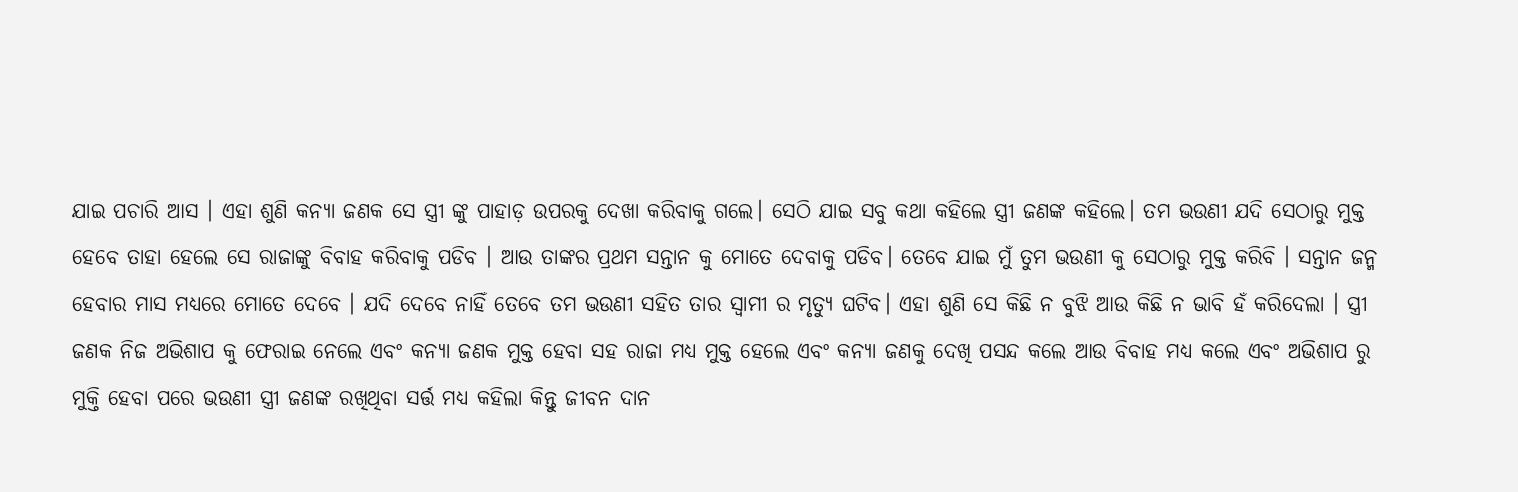ଯାଇ ପଚାରି ଆସ । ଏହା ଶୁଣି କନ୍ୟା ଜଣକ ସେ ସ୍ତ୍ରୀ ଙ୍କୁ ପାହାଡ଼ ଉପରକୁ ଦେଖା କରିବାକୁ ଗଲେ। ସେଠି ଯାଇ ସବୁ କଥା କହିଲେ ସ୍ତ୍ରୀ ଜଣଙ୍କ କହିଲେ। ତମ ଭଉଣୀ ଯଦି ସେଠାରୁ ମୁକ୍ତ ହେବେ ତାହା ହେଲେ ସେ ରାଜାଙ୍କୁ ବିବାହ କରିବାକୁ ପଡିବ । ଆଉ ତାଙ୍କର ପ୍ରଥମ ସନ୍ତାନ କୁ ମୋତେ ଦେବାକୁ ପଡିବ। ତେବେ ଯାଇ ମୁଁ ତୁମ ଭଉଣୀ କୁ ସେଠାରୁ ମୁକ୍ତ କରିବି । ସନ୍ତାନ ଜନ୍ମ ହେବାର ମାସ ମଧ୍ୟରେ ମୋତେ ଦେବେ । ଯଦି ଦେବେ ନାହିଁ ତେବେ ତମ ଭଉଣୀ ସହିତ ତାର ସ୍ବାମୀ ର ମୃତ୍ୟୁ ଘଟିବ। ଏହା ଶୁଣି ସେ କିଛି ନ ବୁଝି ଆଉ କିଛି ନ ଭାବି ହଁ କରିଦେଲା । ସ୍ତ୍ରୀ ଜଣକ ନିଜ ଅଭିଶାପ କୁ ଫେରାଇ ନେଲେ ଏବଂ କନ୍ୟା ଜଣକ ମୁକ୍ତ ହେବା ସହ ରାଜା ମଧ୍ୟ ମୁକ୍ତ ହେଲେ ଏବଂ କନ୍ୟା ଜଣକୁ ଦେଖି ପସନ୍ଦ କଲେ ଆଉ ବିବାହ ମଧ୍ୟ କଲେ ଏବଂ ଅଭିଶାପ ରୁ ମୁକ୍ତି ହେବା ପରେ ଭଉଣୀ ସ୍ତ୍ରୀ ଜଣଙ୍କ ରଖିଥିବା ସର୍ତ୍ତ ମଧ୍ୟ କହିଲା କିନ୍ତୁ ଜୀବନ ଦାନ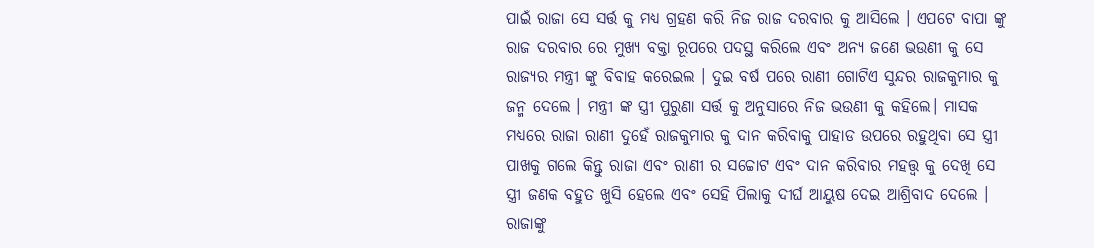ପାଇଁ ରାଜା ସେ ସର୍ତ୍ତ କୁ ମଧ୍ୟ ଗ୍ରହଣ କରି ନିଜ ରାଜ ଦରବାର କୁ ଆସିଲେ । ଏପଟେ ବାପା ଙ୍କୁ ରାଜ ଦରବାର ରେ ମୁଖ୍ୟ ବକ୍ତା ରୂପରେ ପଦସ୍ଥ କରିଲେ ଏବଂ ଅନ୍ୟ ଜଣେ ଭଉଣୀ କୁ ସେ ରାଜ୍ୟର ମନ୍ତ୍ରୀ ଙ୍କୁ ବିବାହ କରେଇଲ । ଦୁଇ ବର୍ଷ ପରେ ରାଣୀ ଗୋଟିଏ ସୁନ୍ଦର ରାଜକୁମାର କୁ ଜନ୍ମ ଦେଲେ । ମନ୍ତ୍ରୀ ଙ୍କ ସ୍ତ୍ରୀ ପୁରୁଣା ସର୍ତ୍ତ କୁ ଅନୁସାରେ ନିଜ ଭଉଣୀ କୁ କହିଲେ। ମାସକ ମଧ୍ୟରେ ରାଜା ରାଣୀ ଦୁହେଁ ରାଜକୁମାର କୁ ଦାନ କରିବାକୁ ପାହାଡ ଉପରେ ରହୁଥିବା ସେ ସ୍ତ୍ରୀ ପାଖକୁ ଗଲେ କିନ୍ତୁ ରାଜା ଏବଂ ରାଣୀ ର ସଚ୍ଚୋଟ ଏବଂ ଦାନ କରିବାର ମହତ୍ତ୍ୱ କୁ ଦେଖି ସେ ସ୍ତ୍ରୀ ଜଣକ ବହୁତ ଖୁସି ହେଲେ ଏବଂ ସେହି ପିଲାକୁ ଦୀର୍ଘ ଆୟୁଷ ଦେଇ ଆଶ୍ରିବାଦ ଦେଲେ । ରାଜାଙ୍କୁ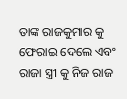ତାଙ୍କ ରାଜକୁମାର କୁ ଫେରାଇ ଦେଲେ ଏବଂ ରାଜା ସ୍ତ୍ରୀ କୁ ନିଜ ରାଜ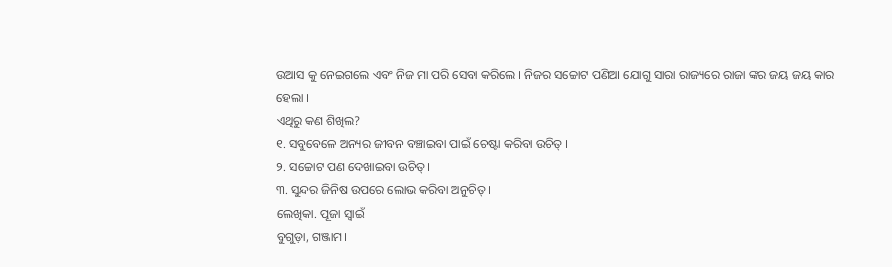ଉଆସ କୁ ନେଇଗଲେ ଏବଂ ନିଜ ମା ପରି ସେବା କରିଲେ । ନିଜର ସଚ୍ଚୋଟ ପଣିଆ ଯୋଗୁ ସାରା ରାଜ୍ୟରେ ରାଜା ଙ୍କର ଜୟ ଜୟ କାର ହେଲା ।
ଏଥିରୁ କଣ ଶିଖିଲ?
୧. ସବୁବେଳେ ଅନ୍ୟର ଜୀବନ ବଞ୍ଚାଇବା ପାଇଁ ଚେଷ୍ଟା କରିବା ଉଚିତ୍ ।
୨. ସଚ୍ଚୋଟ ପଣ ଦେଖାଇବା ଉଚିତ୍।
୩. ସୁନ୍ଦର ଜିନିଷ ଉପରେ ଲୋଭ କରିବା ଅନୁଚିତ୍ ।
ଲେଖିକା. ପୂଜା ସ୍ୱାଇଁ
ବୁଗୁଡ଼ା, ଗଞ୍ଜାମ।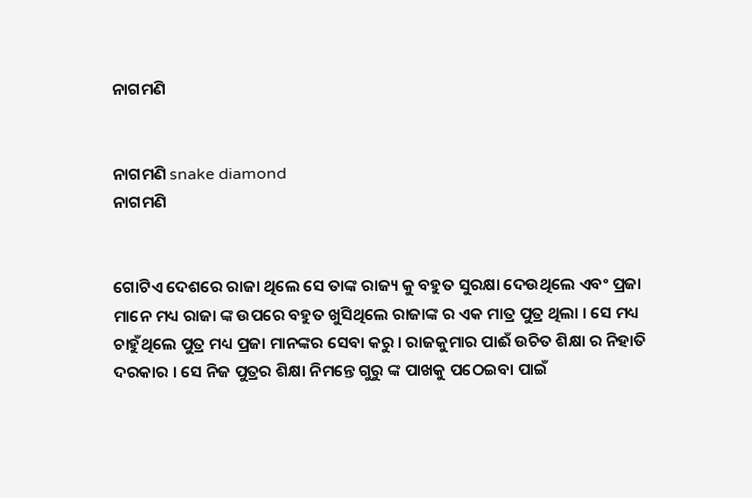ନାଗମଣି


ନାଗମଣି snake diamond
ନାଗମଣି


ଗୋଟିଏ ଦେଶରେ ରାଜା ଥିଲେ ସେ ତାଙ୍କ ରାଜ୍ୟ କୁ ବହୁତ ସୁରକ୍ଷା ଦେଉଥିଲେ ଏବଂ ପ୍ରଜା ମାନେ ମଧ୍ୟ ରାଜା ଙ୍କ ଉପରେ ବହୁତ ଖୁସିଥିଲେ ରାଜାଙ୍କ ର ଏକ ମାତ୍ର ପୁତ୍ର ଥିଲା । ସେ ମଧ୍ୟ ଚାହୁଁଥିଲେ ପୁତ୍ର ମଧ୍ୟ ପ୍ରଜା ମାନଙ୍କର ସେବା କରୁ । ରାଜକୁମାର ପାଈଁ ଉଚିତ ଶିକ୍ଷା ର ନିହାତି ଦରକାର । ସେ ନିଜ ପୁତ୍ରର ଶିକ୍ଷା ନିମନ୍ତେ ଗୁରୁ ଙ୍କ ପାଖକୁ ପଠେଇବା ପାଇଁ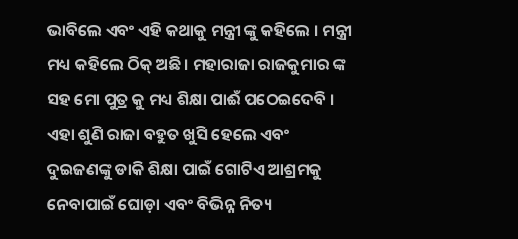ଭାବିଲେ ଏବଂ ଏହି କଥାକୁ ମନ୍ତ୍ରୀ ଙ୍କୁ କହିଲେ । ମନ୍ତ୍ରୀ ମଧ୍ୟ କହିଲେ ଠିକ୍ ଅଛି । ମହାରାଜା ରାଜକୁମାର ଙ୍କ ସହ ମୋ ପୁତ୍ର କୁ ମଧ୍ୟ ଶିକ୍ଷା ପାଈଁ ପଠେଇଦେବି । ଏହା ଶୁଣି ରାଜା ବହୁତ ଖୁସି ହେଲେ ଏବଂ ଦୁଇଜଣଙ୍କୁ ଡାକି ଶିକ୍ଷା ପାଇଁ ଗୋଟିଏ ଆଶ୍ରମକୁ ନେବାପାଇଁ ଘୋଡ଼ା ଏବଂ ବିଭିନ୍ନ ନିତ୍ୟ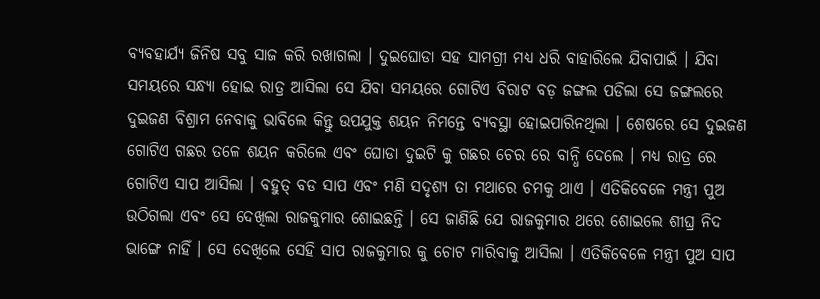ବ୍ୟବହାର୍ଯ୍ୟ ଜିନିଷ ସବୁ ସାଜ କରି ରଖାଗଲା । ଦୁଇଘୋଡା ସହ ସାମଗ୍ରୀ ମଧ୍ୟ ଧରି ବାହାରିଲେ ଯିବାପାଇଁ । ଯିବା ସମୟରେ ସନ୍ଧ୍ୟା ହୋଇ ରାତ୍ର ଆସିଲା ସେ ଯିବା ସମୟରେ ଗୋଟିଏ ବିରାଟ ବଡ଼ ଜଙ୍ଗଲ ପଡିଲା ସେ ଜଙ୍ଗଲରେ ଦୁଇଜଣ ବିଶ୍ରାମ ନେବାକୁ ଭାବିଲେ କିନ୍ତୁ ଉପଯୁକ୍ତ ଶୟନ ନିମନ୍ତେ ବ୍ୟବସ୍ଥା ହୋଇପାରିନଥିଲା । ଶେଷରେ ସେ ଦୁଇଜଣ ଗୋଟିଏ ଗଛର ତଳେ ଶୟନ କରିଲେ ଏବଂ ଘୋଡା ଦୁଇଟି କୁ ଗଛର ଚେର ରେ ବାନ୍ଧି ଦେଲେ । ମଧ୍ୟ ରାତ୍ର ରେ ଗୋଟିଏ ସାପ ଆସିଲା । ବହୁତ୍ ବଡ ସାପ ଏବଂ ମଣି ସଦୃଶ୍ୟ ତା ମଥାରେ ଚମକୁ ଥାଏ । ଏତିକିବେଳେ ମନ୍ତ୍ରୀ ପୁଅ ଉଠିଗଲା ଏବଂ ସେ ଦେଖିଲା ରାଜକୁମାର ଶୋଇଛନ୍ତି । ସେ ଜାଣିଛି ଯେ ରାଜକୁମାର ଥରେ ଶୋଇଲେ ଶୀଘ୍ର ନିଦ ଭାଙ୍ଗେ ନାହିଁ । ସେ ଦେଖିଲେ ସେହି ସାପ ରାଜକୁମାର କୁ ଚୋଟ ମାରିବାକୁ ଆସିଲା । ଏତିକିବେଳେ ମନ୍ତ୍ରୀ ପୁଅ ସାପ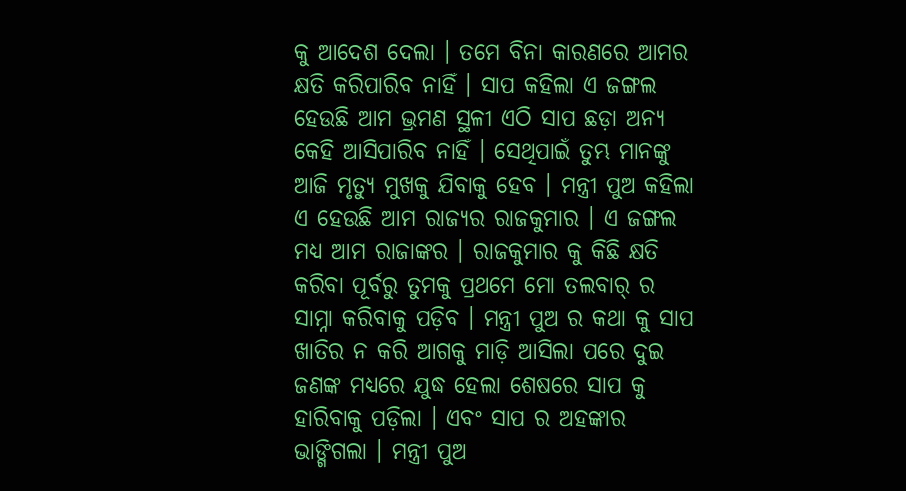କୁ ଆଦେଶ ଦେଲା । ତମେ ବିନା କାରଣରେ ଆମର କ୍ଷତି କରିପାରିବ ନାହିଁ । ସାପ କହିଲା ଏ ଜଙ୍ଗଲ ହେଉଛି ଆମ ଭ୍ରମଣ ସ୍ଥଳୀ ଏଠି ସାପ ଛଡ଼ା ଅନ୍ୟ କେହି ଆସିପାରିବ ନାହିଁ । ସେଥିପାଇଁ ତୁମ୍ଭ ମାନଙ୍କୁ ଆଜି ମୃତ୍ୟୁ ମୁଖକୁ ଯିବାକୁ ହେବ । ମନ୍ତ୍ରୀ ପୁଅ କହିଲା ଏ ହେଉଛି ଆମ ରାଜ୍ୟର ରାଜକୁମାର । ଏ ଜଙ୍ଗଲ ମଧ୍ୟ ଆମ ରାଜାଙ୍କର । ରାଜକୁମାର କୁ କିଛି କ୍ଷତି କରିବା ପୂର୍ବରୁ ତୁମକୁ ପ୍ରଥମେ ମୋ ତଲବାର୍ ର ସାମ୍ନା କରିବାକୁ ପଡ଼ିବ । ମନ୍ତ୍ରୀ ପୁଅ ର କଥା କୁ ସାପ ଖାତିର ନ କରି ଆଗକୁ ମାଡ଼ି ଆସିଲା ପରେ ଦୁଇ ଜଣଙ୍କ ମଧ୍ୟରେ ଯୁଦ୍ଧ ହେଲା ଶେଷରେ ସାପ କୁ ହାରିବାକୁ ପଡ଼ିଲା । ଏବଂ ସାପ ର ଅହଙ୍କାର ଭାଙ୍ଗିଗଲା । ମନ୍ତ୍ରୀ ପୁଅ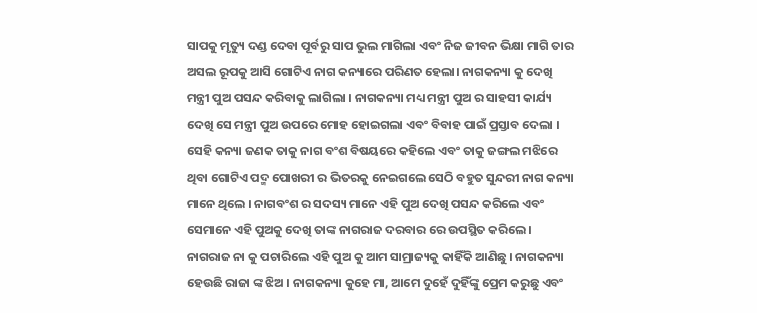ସାପକୁ ମୃତ୍ୟୁ ଦଣ୍ଡ ଦେବା ପୂର୍ବରୁ ସାପ ଭୁଲ ମାଗିଲା ଏବଂ ନିଜ ଜୀବନ ଭିକ୍ଷା ମାଗି ତାର ଅସଲ ରୂପକୁ ଆସି ଗୋଟିଏ ନାଗ କନ୍ୟାରେ ପରିଣତ ହେଲା। ନାଗକନ୍ୟା କୁ ଦେଖି ମନ୍ତ୍ରୀ ପୁଅ ପସନ୍ଦ କରିବାକୁ ଲାଗିଲା । ନାଗକନ୍ୟା ମଧ୍ୟ ମନ୍ତ୍ରୀ ପୁଅ ର ସାହସୀ କାର୍ଯ୍ୟ ଦେଖି ସେ ମନ୍ତ୍ରୀ ପୁଅ ଉପରେ ମୋହ ହୋଇଗଲା ଏବଂ ବିବାହ ପାଇଁ ପ୍ରସ୍ତାବ ଦେଲା । ସେହି କନ୍ୟା ଜଣକ ତାକୁ ନାଗ ବଂଶ ବିଷୟରେ କହିଲେ ଏବଂ ତାକୁ ଜଙ୍ଗଲ ମଝିରେ ଥିବା ଗୋଟିଏ ପଦ୍ମ ପୋଖରୀ ର ଭିତରକୁ ନେଇଗଲେ ସେଠି ବହୁତ ସୁନ୍ଦରୀ ନାଗ କନ୍ୟା ମାନେ ଥିଲେ । ନାଗବଂଶ ର ସଦସ୍ୟ ମାନେ ଏହି ପୁଅ ଦେଖି ପସନ୍ଦ କରିଲେ ଏବଂ ସେମାନେ ଏହି ପୁଅକୁ ଦେଖି ତାଙ୍କ ନାଗରାଜ ଦରବାର ରେ ଉପସ୍ଥିତ କରିଲେ । ନାଗରାଜ ନା କୁ ପଚାରିଲେ ଏହି ପୁଅ କୁ ଆମ ସାମ୍ରାଜ୍ୟକୁ କାହିଁକି ଆଣିଛୁ । ନାଗକନ୍ୟା ହେଉଛି ରାଜା ଙ୍କ ଝିଅ । ନାଗକନ୍ୟା କୁହେ ମା, ଆମେ ଦୁହେଁ ଦୁହିଁଙ୍କୁ ପ୍ରେମ କରୁଛୁ ଏବଂ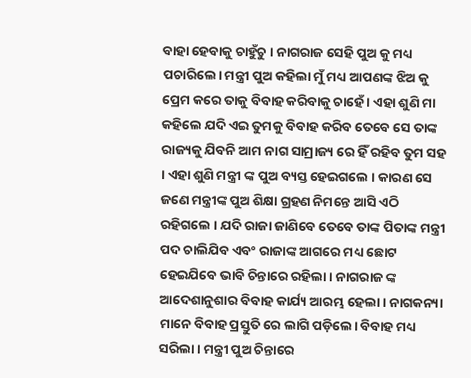ବାହା ହେବାକୁ ଚାହୁଁଚୁ । ନାଗରାଜ ସେହି ପୁଅ କୁ ମଧ୍ୟ ପଚାରିଲେ। ମନ୍ତ୍ରୀ ପୁଅ କହିଲା ମୁଁ ମଧ୍ୟ ଆପଣଙ୍କ ଝିଅ କୁ ପ୍ରେମ କରେ ତାକୁ ବିବାହ କରିବାକୁ ଚାହେଁ । ଏହା ଶୁଣି ମା କହିଲେ ଯଦି ଏଇ ତୁମକୁ ବିବାହ କରିବ ତେବେ ସେ ତାଙ୍କ ରାଜ୍ୟକୁ ଯିବନି ଆମ ନାଗ ସାମ୍ରାଜ୍ୟ ରେ ହିଁ ରହିବ ତୁମ ସହ । ଏହା ଶୁଣି ମନ୍ତ୍ରୀ ଙ୍କ ପୁଅ ବ୍ୟସ୍ତ ହେଇଗଲେ । କାରଣ ସେ ଜଣେ ମନ୍ତ୍ରୀଙ୍କ ପୁଅ ଶିକ୍ଷା ଗ୍ରହଣ ନିମନ୍ତେ ଆସି ଏଠି ରହିଗଲେ । ଯଦି ରାଜା ଜାଣିବେ ତେବେ ତାଙ୍କ ପିତାଙ୍କ ମନ୍ତ୍ରୀ ପଦ ଚାଲିଯିବ ଏବଂ ରାଜାଙ୍କ ଆଗରେ ମଧ୍ୟ ଛୋଟ ହେଇଯିବେ ଭାବି ଚିନ୍ତାରେ ରହିଲା। ନାଗରାଜ ଙ୍କ ଆଦେଶାନୁଶାର ବିବାହ କାର୍ଯ୍ୟ ଆରମ୍ଭ ହେଲା । ନାଗକନ୍ୟା ମାନେ ବିବାହ ପ୍ରସ୍ତୁତି ରେ ଲାଗି ପଡ଼ିଲେ। ବିବାହ ମଧ୍ୟ ସରିଲା । ମନ୍ତ୍ରୀ ପୁଅ ଚିନ୍ତାରେ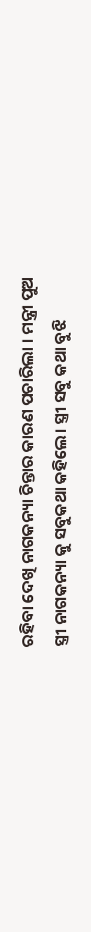ରହିବା ଦେଖି ନାଗକନ୍ୟା ଚିନ୍ତାର କାରଣ ପଚାରିଲା । ମନ୍ତ୍ରୀ ପୁଅ ସ୍ତ୍ରୀ ନାଗକନ୍ୟା କୁ ସବୁକଥା କହିଲେ। ସ୍ତ୍ରୀ ସବୁ କଥା ବୁଝି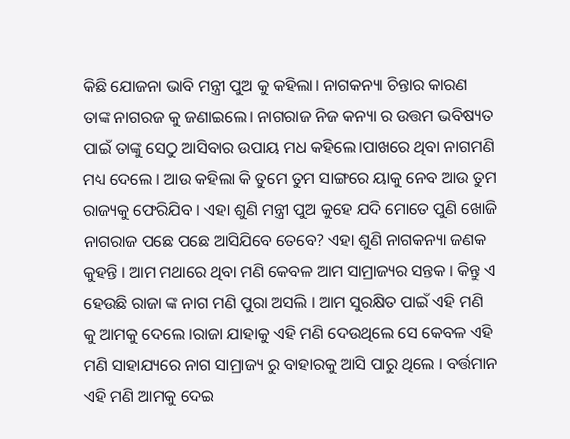କିଛି ଯୋଜନା ଭାବି ମନ୍ତ୍ରୀ ପୁଅ କୁ କହିଲା। ନାଗକନ୍ୟା ଚିନ୍ତାର କାରଣ ତାଙ୍କ ନାଗରଜ କୁ ଜଣାଇଲେ। ନାଗରାଜ ନିଜ କନ୍ୟା ର ଉତ୍ତମ ଭବିଷ୍ୟତ ପାଇଁ ତାଙ୍କୁ ସେଠୁ ଆସିବାର ଉପାୟ ମଧ କହିଲେ।ପାଖରେ ଥିବା ନାଗମଣି ମଧ୍ୟ ଦେଲେ । ଆଉ କହିଲା କି ତୁମେ ତୁମ ସାଙ୍ଗରେ ୟାକୁ ନେବ ଆଉ ତୁମ ରାଜ୍ୟକୁ ଫେରିଯିବ । ଏହା ଶୁଣି ମନ୍ତ୍ରୀ ପୁଅ କୁହେ ଯଦି ମୋତେ ପୁଣି ଖୋଜି ନାଗରାଜ ପଛେ ପଛେ ଆସିଯିବେ ତେବେ? ଏହା ଶୁଣି ନାଗକନ୍ୟା ଜଣକ କୁହନ୍ତି । ଆମ ମଥାରେ ଥିବା ମଣି କେବଳ ଆମ ସାମ୍ରାଜ୍ୟର ସନ୍ତକ । କିନ୍ତୁ ଏ ହେଉଛି ରାଜା ଙ୍କ ନାଗ ମଣି ପୁରା ଅସଲି । ଆମ ସୁରକ୍ଷିତ ପାଇଁ ଏହି ମଣି କୁ ଆମକୁ ଦେଲେ ।ରାଜା ଯାହାକୁ ଏହି ମଣି ଦେଉଥିଲେ ସେ କେବଳ ଏହି ମଣି ସାହାଯ୍ୟରେ ନାଗ ସାମ୍ରାଜ୍ୟ ରୁ ବାହାରକୁ ଆସି ପାରୁ ଥିଲେ । ବର୍ତ୍ତମାନ ଏହି ମଣି ଆମକୁ ଦେଇ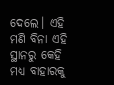ଦେଲେ। ଏହି ମଣି ବିନା ଏହି ସ୍ଥାନରୁ କେହି ମଧ୍ୟ ବାହାରକୁ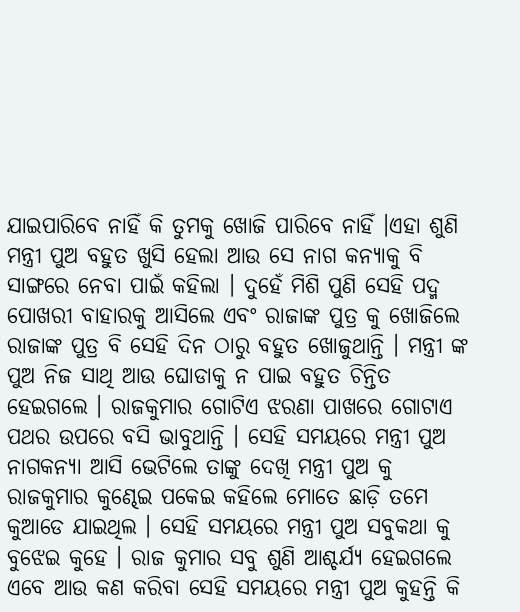ଯାଇପାରିବେ ନାହିଁ କି ତୁମକୁ ଖୋଜି ପାରିବେ ନାହିଁ ।ଏହା ଶୁଣି ମନ୍ତ୍ରୀ ପୁଅ ବହୁତ ଖୁସି ହେଲା ଆଉ ସେ ନାଗ କନ୍ୟାକୁ ବି ସାଙ୍ଗରେ ନେବା ପାଇଁ କହିଲା । ଦୁହେଁ ମିଶି ପୁଣି ସେହି ପଦ୍ମ ପୋଖରୀ ବାହାରକୁ ଆସିଲେ ଏବଂ ରାଜାଙ୍କ ପୁତ୍ର କୁ ଖୋଜିଲେ ରାଜାଙ୍କ ପୁତ୍ର ବି ସେହି ଦିନ ଠାରୁ ବହୁତ ଖୋଜୁଥାନ୍ତି । ମନ୍ତ୍ରୀ ଙ୍କ ପୁଅ ନିଜ ସାଥି ଆଉ ଘୋଡାକୁ ନ ପାଇ ବହୁତ ଚିନ୍ତିତ ହେଇଗଲେ । ରାଜକୁମାର ଗୋଟିଏ ଝରଣା ପାଖରେ ଗୋଟାଏ ପଥର ଉପରେ ବସି ଭାବୁଥାନ୍ତି । ସେହି ସମୟରେ ମନ୍ତ୍ରୀ ପୁଅ ନାଗକନ୍ୟା ଆସି ଭେଟିଲେ ତାଙ୍କୁ ଦେଖି ମନ୍ତ୍ରୀ ପୁଅ କୁ ରାଜକୁମାର କୁଣ୍ଢେଇ ପକେଇ କହିଲେ ମୋତେ ଛାଡ଼ି ତମେ କୁଆଡେ ଯାଇଥିଲ । ସେହି ସମୟରେ ମନ୍ତ୍ରୀ ପୁଅ ସବୁକଥା କୁ ବୁଝେଇ କୁହେ । ରାଜ କୁମାର ସବୁ ଶୁଣି ଆଶ୍ଚର୍ଯ୍ୟ ହେଇଗଲେ ଏବେ ଆଉ କଣ କରିବା ସେହି ସମୟରେ ମନ୍ତ୍ରୀ ପୁଅ କୁହନ୍ତି କି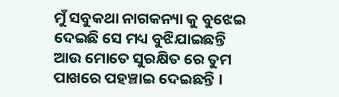ମୁଁ ସବୁକଥା ନାଗକନ୍ୟା କୁ ବୁଝେଇ ଦେଇଛି ସେ ମଧ୍ୟ ବୁଝିଯାଇଛନ୍ତି ଆଉ ମୋତେ ସୁରକ୍ଷିତ ରେ ତୁମ ପାଖରେ ପହଞ୍ଚାଇ ଦେଇଛନ୍ତି ।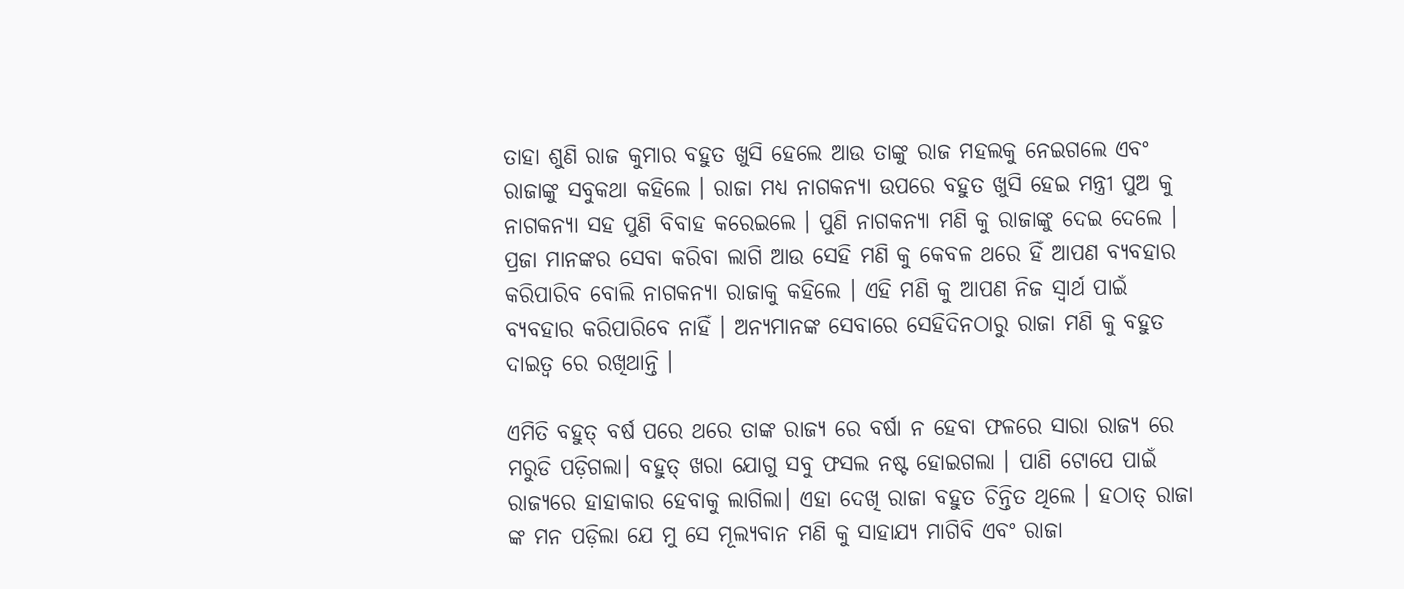ତାହା ଶୁଣି ରାଜ କୁମାର ବହୁତ ଖୁସି ହେଲେ ଆଉ ତାଙ୍କୁ ରାଜ ମହଲକୁ ନେଇଗଲେ ଏବଂ ରାଜାଙ୍କୁ ସବୁକଥା କହିଲେ । ରାଜା ମଧ୍ୟ ନାଗକନ୍ୟା ଉପରେ ବହୁତ ଖୁସି ହେଇ ମନ୍ତ୍ରୀ ପୁଅ କୁ ନାଗକନ୍ୟା ସହ ପୁଣି ବିବାହ କରେଇଲେ । ପୁଣି ନାଗକନ୍ୟା ମଣି କୁ ରାଜାଙ୍କୁ ଦେଇ ଦେଲେ । ପ୍ରଜା ମାନଙ୍କର ସେବା କରିବା ଲାଗି ଆଉ ସେହି ମଣି କୁ କେବଳ ଥରେ ହିଁ ଆପଣ ବ୍ୟବହାର କରିପାରିବ ବୋଲି ନାଗକନ୍ୟା ରାଜାକୁ କହିଲେ । ଏହି ମଣି କୁ ଆପଣ ନିଜ ସ୍ବାର୍ଥ ପାଇଁ ବ୍ୟବହାର କରିପାରିବେ ନାହିଁ । ଅନ୍ୟମାନଙ୍କ ସେବାରେ ସେହିଦିନଠାରୁ ରାଜା ମଣି କୁ ବହୁତ ଦାଇତ୍ଵ ରେ ରଖିଥାନ୍ତି ।

ଏମିତି ବହୁତ୍ ବର୍ଷ ପରେ ଥରେ ତାଙ୍କ ରାଜ୍ୟ ରେ ବର୍ଷା ନ ହେବା ଫଳରେ ସାରା ରାଜ୍ୟ ରେ ମରୁଡି ପଡ଼ିଗଲା। ବହୁତ୍ ଖରା ଯୋଗୁ ସବୁ ଫସଲ ନଷ୍ଟ ହୋଇଗଲା । ପାଣି ଟୋପେ ପାଇଁ ରାଜ୍ୟରେ ହାହାକାର ହେବାକୁ ଲାଗିଲା। ଏହା ଦେଖି ରାଜା ବହୁତ ଚିନ୍ତିତ ଥିଲେ । ହଠାତ୍ ରାଜା ଙ୍କ ମନ ପଡ଼ିଲା ଯେ ମୁ ସେ ମୂଲ୍ୟବାନ ମଣି କୁ ସାହାଯ୍ୟ ମାଗିବି ଏବଂ ରାଜା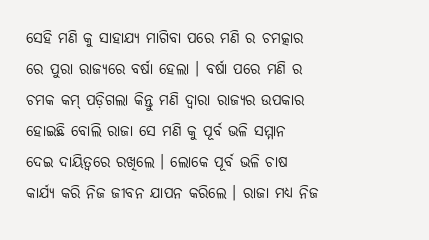ସେହି ମଣି କୁ ସାହାଯ୍ୟ ମାଗିବା ପରେ ମଣି ର ଚମତ୍କାର ରେ ପୁରା ରାଜ୍ୟରେ ବର୍ଷା ହେଲା । ବର୍ଷା ପରେ ମଣି ର ଚମକ କମ୍ ପଡ଼ିଗଲା କିନ୍ତୁ ମଣି ଦ୍ଵାରା ରାଜ୍ୟର ଉପକାର ହୋଇଛି ବୋଲି ରାଜା ସେ ମଣି କୁ ପୂର୍ବ ଭଳି ସମ୍ମାନ ଦେଇ ଦାୟିତ୍ୱରେ ରଖିଲେ । ଲୋକେ ପୂର୍ବ ଭଳି ଚାଷ କାର୍ଯ୍ୟ କରି ନିଜ ଜୀବନ ଯାପନ କରିଲେ । ରାଜା ମଧ୍ୟ ନିଜ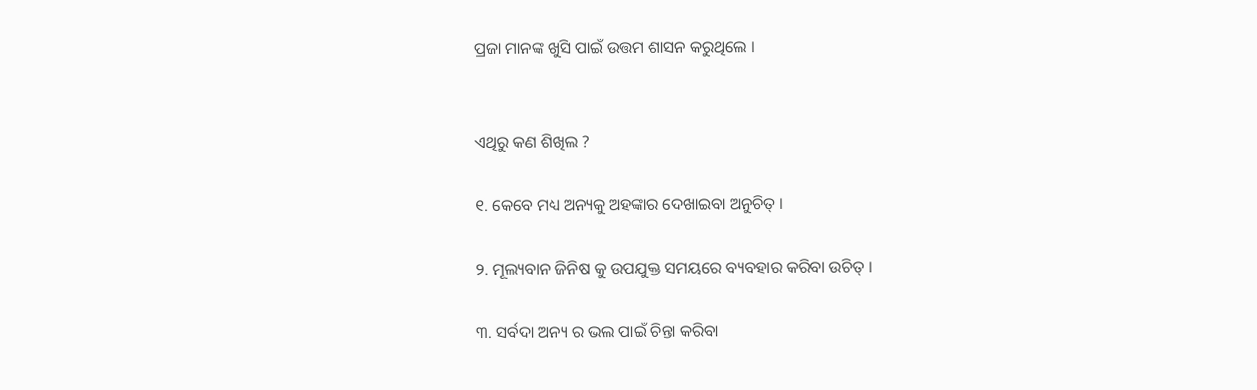ପ୍ରଜା ମାନଙ୍କ ଖୁସି ପାଇଁ ଉତ୍ତମ ଶାସନ କରୁଥିଲେ ।


ଏଥିରୁ କଣ ଶିଖିଲ ?

୧. କେବେ ମଧ୍ୟ ଅନ୍ୟକୁ ଅହଙ୍କାର ଦେଖାଇବା ଅନୁଚିତ୍ ।

୨. ମୂଲ୍ୟବାନ ଜିନିଷ କୁ ଉପଯୁକ୍ତ ସମୟରେ ବ୍ୟବହାର କରିବା ଉଚିତ୍ ।

୩. ସର୍ବଦା ଅନ୍ୟ ର ଭଲ ପାଇଁ ଚିନ୍ତା କରିବା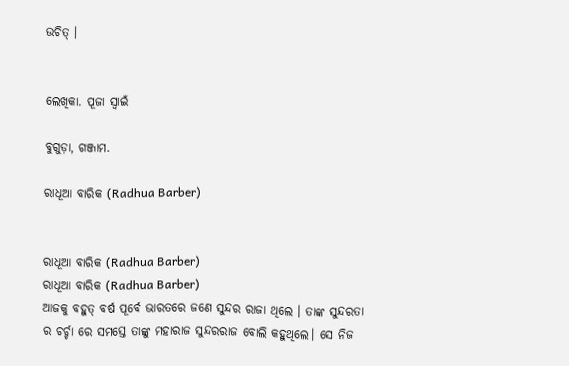ଉଚିତ୍ ।


ଲେଖିକା. ପୂଜା ସ୍ୱାଇଁ

ବୁଗୁଡ଼ା, ଗଞ୍ଜାମ.

ରାଧୂଆ ବାରିକ (Radhua Barber)


ରାଧୂଆ ବାରିକ (Radhua Barber)
ରାଧୂଆ ବାରିକ (Radhua Barber)
ଆଜକୁ ବହୁତ୍ ବର୍ଷ ପୂର୍ବେ ଭାରତରେ ଜଣେ ସୁନ୍ଦର ରାଜା ଥିଲେ । ତାଙ୍କ ସୁନ୍ଦରତା ର ଚର୍ଚ୍ଚା ରେ ସମସ୍ତେ ତାଙ୍କୁ ମହାରାଜ ସୁନ୍ଦରରାଜ ବୋଲି କହୁଥିଲେ। ସେ ନିଜ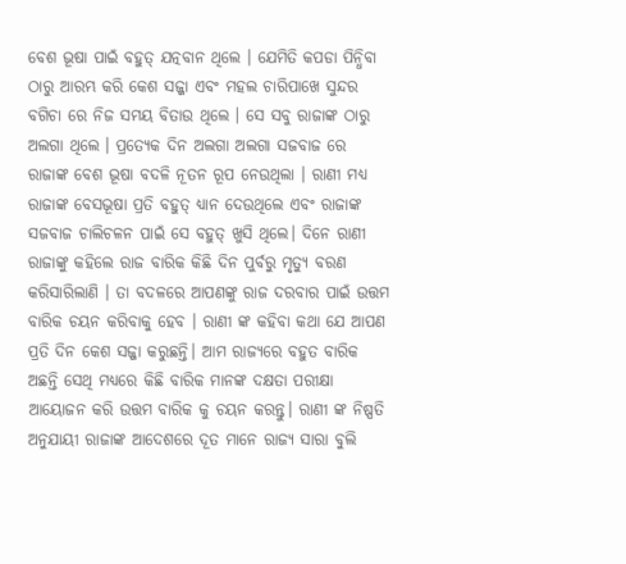ବେଶ ଭୂଷା ପାଇଁ ବହୁତ୍ ଯତ୍ନବାନ ଥିଲେ । ଯେମିତି କପଡା ପିନ୍ଧିବା ଠାରୁ ଆରମ୍ଭ କରି କେଶ ସଜ୍ଜା ଏବଂ ମହଲ ଚାରିପାଖେ ସୁନ୍ଦର ବଗିଚା ରେ ନିଜ ସମୟ ବିତାଉ ଥିଲେ । ସେ ସବୁ ରାଜାଙ୍କ ଠାରୁ ଅଲଗା ଥିଲେ । ପ୍ରତ୍ୟେକ ଦିନ ଅଲଗା ଅଲଗା ସଜବାଜ ରେ ରାଜାଙ୍କ ବେଶ ଭୂଷା ବଦଳି ନୂତନ ରୂପ ନେଉଥିଲା । ରାଣୀ ମଧ୍ୟ ରାଜାଙ୍କ ବେସଭୂଷା ପ୍ରତି ବହୁତ୍ ଧ୍ୟାନ ଦେଉଥିଲେ ଏବଂ ରାଜାଙ୍କ ସଜବାଜ ଚାଲିଚଳନ ପାଇଁ ସେ ବହୁତ୍ ଖୁସି ଥିଲେ। ଦିନେ ରାଣୀ ରାଜାଙ୍କୁ କହିଲେ ରାଜ ବାରିକ କିଛି ଦିନ ପୁର୍ବରୁ ମୃତ୍ୟୁ ବରଣ କରିସାରିଲାଣି । ତା ବଦଳରେ ଆପଣଙ୍କୁ ରାଜ ଦରବାର ପାଇଁ ଉତ୍ତମ ବାରିକ ଚୟନ କରିବାକୁ ହେବ । ରାଣୀ ଙ୍କ କହିବା କଥା ଯେ ଆପଣ ପ୍ରତି ଦିନ କେଶ ସଜ୍ଜା କରୁଛନ୍ତି। ଆମ ରାଜ୍ୟରେ ବହୁତ ବାରିକ ଅଛନ୍ତି ସେଥି ମଧ୍ୟରେ କିଛି ବାରିକ ମାନଙ୍କ ଦକ୍ଷତା ପରୀକ୍ଷା ଆୟୋଜନ କରି ଉତ୍ତମ ବାରିକ କୁ ଚୟନ କରନ୍ତୁ। ରାଣୀ ଙ୍କ ନିଷ୍ପତି ଅନୁଯାୟୀ ରାଜାଙ୍କ ଆଦେଶରେ ଦୂତ ମାନେ ରାଜ୍ୟ ସାରା ବୁଲି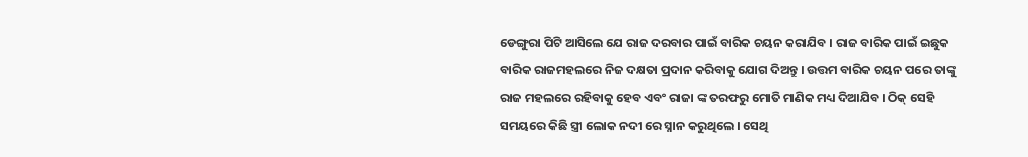ଡେଙ୍ଗୁରା ପିଟି ଆସିଲେ ଯେ ରାଜ ଦରବାର ପାଇଁ ବାରିକ ଚୟନ କରାଯିବ । ରାଜ ବାରିକ ପାଇଁ ଇଛୁକ ବାରିକ ରାଜମହଲରେ ନିଜ ଦକ୍ଷତା ପ୍ରଦାନ କରିବାକୁ ଯୋଗ ଦିଅନ୍ତୁ । ଉତ୍ତମ ବାରିକ ଚୟନ ପରେ ତାଙ୍କୁ ରାଜ ମହଲରେ ରହିବାକୁ ହେବ ଏବଂ ରାଜା ଙ୍କ ତରଫରୁ ମୋତି ମାଣିକ ମଧ୍ୟ ଦିଆଯିବ । ଠିକ୍ ସେହି ସମୟରେ କିଛି ସ୍ତ୍ରୀ ଲୋକ ନଦୀ ରେ ସ୍ନାନ କରୁଥିଲେ । ସେଥି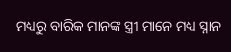ମଧ୍ୟରୁ ବାରିକ ମାନଙ୍କ ସ୍ତ୍ରୀ ମାନେ ମଧ୍ୟ ସ୍ନାନ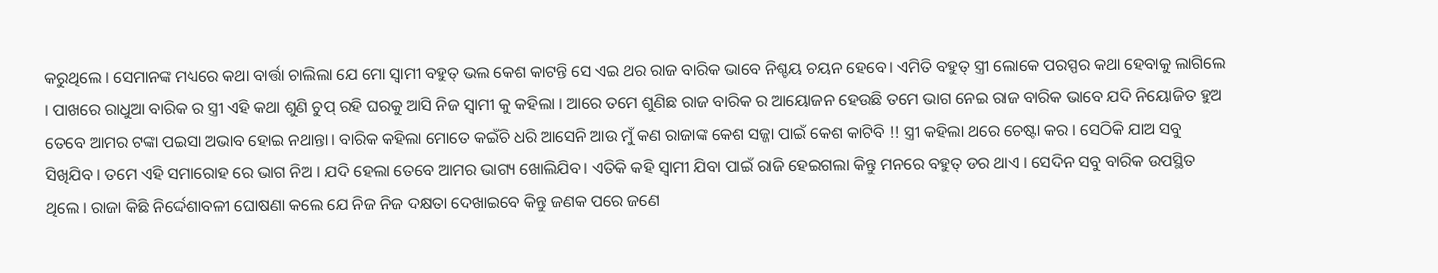କରୁଥିଲେ । ସେମାନଙ୍କ ମଧ୍ୟରେ କଥା ବାର୍ତ୍ତା ଚାଲିଲା ଯେ ମୋ ସ୍ବାମୀ ବହୁତ୍ ଭଲ କେଶ କାଟନ୍ତି ସେ ଏଇ ଥର ରାଜ ବାରିକ ଭାବେ ନିଶ୍ଚୟ ଚୟନ ହେବେ। ଏମିତି ବହୁତ୍ ସ୍ତ୍ରୀ ଲୋକେ ପରସ୍ପର କଥା ହେବାକୁ ଲାଗିଲେ । ପାଖରେ ରାଧୁଆ ବାରିକ ର ସ୍ତ୍ରୀ ଏହି କଥା ଶୁଣି ଚୁପ୍ ରହି ଘରକୁ ଆସି ନିଜ ସ୍ବାମୀ କୁ କହିଲା । ଆରେ ତମେ ଶୁଣିଛ ରାଜ ବାରିକ ର ଆୟୋଜନ ହେଉଛି ତମେ ଭାଗ ନେଇ ରାଜ ବାରିକ ଭାବେ ଯଦି ନିୟୋଜିତ ହୁଅ ତେବେ ଆମର ଟଙ୍କା ପଇସା ଅଭାବ ହୋଇ ନଥାନ୍ତା। ବାରିକ କହିଲା ମୋତେ କଇଁଚି ଧରି ଆସେନି ଆଉ ମୁଁ କଣ ରାଜାଙ୍କ କେଶ ସଜ୍ଜା ପାଇଁ କେଶ କାଟିବି !! ସ୍ତ୍ରୀ କହିଲା ଥରେ ଚେଷ୍ଟା କର । ସେଠିକି ଯାଅ ସବୁ ସିଖିଯିବ । ତମେ ଏହି ସମାରୋହ ରେ ଭାଗ ନିଅ । ଯଦି ହେଲା ତେବେ ଆମର ଭାଗ୍ୟ ଖୋଲିଯିବ। ଏତିକି କହି ସ୍ବାମୀ ଯିବା ପାଇଁ ରାଜି ହେଇଗଲା କିନ୍ତୁ ମନରେ ବହୁତ୍ ଡର ଥାଏ । ସେଦିନ ସବୁ ବାରିକ ଉପସ୍ଥିତ ଥିଲେ । ରାଜା କିଛି ନିର୍ଦ୍ଦେଶାବଳୀ ଘୋଷଣା କଲେ ଯେ ନିଜ ନିଜ ଦକ୍ଷତା ଦେଖାଇବେ କିନ୍ତୁ ଜଣକ ପରେ ଜଣେ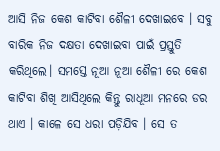ଆସି ନିଜ କେଶ କାଟିବା ଶୈଳୀ ଦେଖାଇବେ । ସବୁ ବାରିକ ନିଜ ଦକ୍ଷତା ଦେଖାଇବା ପାଇଁ ପ୍ରସ୍ତୁତି କରିଥିଲେ। ସମସ୍ତେ ନୂଆ ନୂଆ ଶୈଳୀ ରେ କେଶ କାଟିବା ଶିଖି ଆସିଥିଲେ କିନ୍ତୁ ରାଧୂଆ ମନରେ ଡର ଥାଏ । କାଳେ ସେ ଧରା ପଡ଼ିଯିବ । ସେ ତ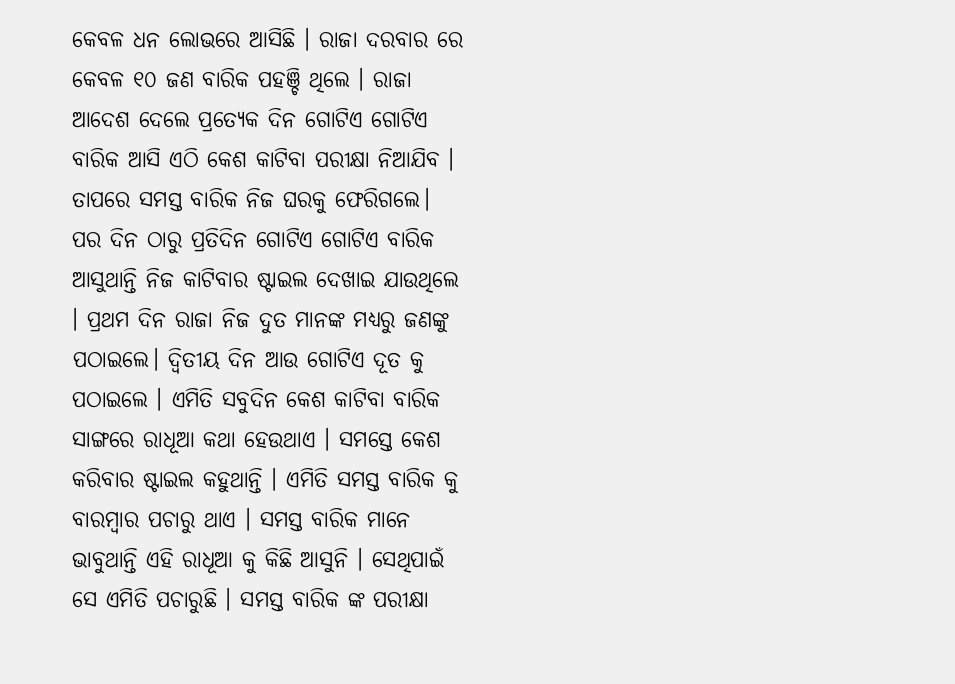କେବଳ ଧନ ଲୋଭରେ ଆସିଛି । ରାଜା ଦରବାର ରେ କେବଳ ୧୦ ଜଣ ବାରିକ ପହଞ୍ଚି ଥିଲେ । ରାଜା ଆଦେଶ ଦେଲେ ପ୍ରତ୍ୟେକ ଦିନ ଗୋଟିଏ ଗୋଟିଏ ବାରିକ ଆସି ଏଠି କେଶ କାଟିବା ପରୀକ୍ଷା ନିଆଯିବ । ତାପରେ ସମସ୍ତ ବାରିକ ନିଜ ଘରକୁ ଫେରିଗଲେ। ପର ଦିନ ଠାରୁ ପ୍ରତିଦିନ ଗୋଟିଏ ଗୋଟିଏ ବାରିକ ଆସୁଥାନ୍ତି ନିଜ କାଟିବାର ଷ୍ଟାଇଲ ଦେଖାଇ ଯାଉଥିଲେ । ପ୍ରଥମ ଦିନ ରାଜା ନିଜ ଦୁତ ମାନଙ୍କ ମଧ୍ୟରୁ ଜଣଙ୍କୁ ପଠାଇଲେ। ଦ୍ଵିତୀୟ ଦିନ ଆଉ ଗୋଟିଏ ଦୂତ କୁ ପଠାଇଲେ । ଏମିତି ସବୁଦିନ କେଶ କାଟିବା ବାରିକ ସାଙ୍ଗରେ ରାଧୂଆ କଥା ହେଉଥାଏ । ସମସ୍ତେ କେଶ କରିବାର ଷ୍ଟାଇଲ କହୁଥାନ୍ତି । ଏମିତି ସମସ୍ତ ବାରିକ କୁ ବାରମ୍ବାର ପଚାରୁ ଥାଏ । ସମସ୍ତ ବାରିକ ମାନେ ଭାବୁଥାନ୍ତି ଏହି ରାଧୂଆ କୁ କିଛି ଆସୁନି । ସେଥିପାଇଁ ସେ ଏମିତି ପଚାରୁଛି । ସମସ୍ତ ବାରିକ ଙ୍କ ପରୀକ୍ଷା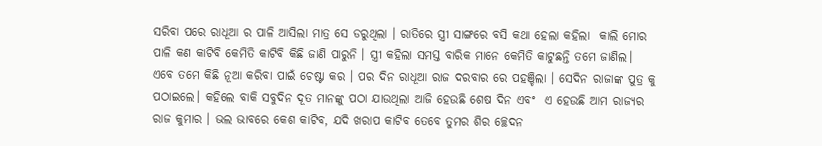ସରିବା ପରେ ରାଧୂଆ ର ପାଳି ଆସିଲା ମାତ୍ର ସେ ଡରୁଥିଲା । ରାତିରେ ସ୍ତ୍ରୀ ସାଙ୍ଗରେ ବସି କଥା ହେଲା କହିଲା  କାଲି ମୋର ପାଳି କଣ କାଟିବି କେମିତି କାଟିବି କିଛି ଜାଣି ପାରୁନି । ସ୍ତ୍ରୀ କହିଲା ସମସ୍ତ ବାରିକ ମାନେ କେମିତି କାଟୁଛନ୍ତି ତମେ ଜାଣିଲ। ଏବେ ତମେ କିଛି ନୂଆ କରିବା ପାଇଁ ଚେଷ୍ଟା କର । ପର ଦିନ ରାଧୂଆ ରାଜ ଦରବାର ରେ ପହଞ୍ଚିଲା । ସେଦିନ ରାଜାଙ୍କ ପୁତ୍ର କୁ ପଠାଇଲେ। କହିଲେ ବାକି ସବୁଦିନ ଦୂତ ମାନଙ୍କୁ ପଠା ଯାଉଥିଲା ଆଜି ହେଉଛି ଶେଷ ଦିନ ଏବଂ  ଏ ହେଉଛି ଆମ ରାଜ୍ୟର ରାଜ କୁମାର । ଭଲ ଭାବରେ କେଶ କାଟିବ, ଯଦି ଖରାପ କାଟିବ ତେବେ ତୁମର ଶିର ଚ୍ଛେଦନ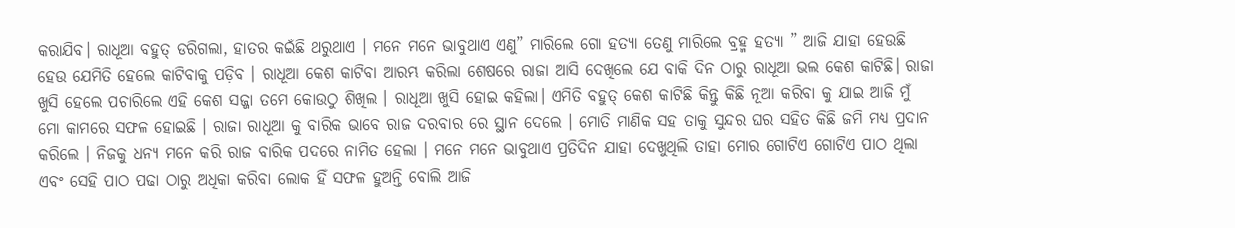କରାଯିବ। ରାଧୂଆ ବହୁତ୍ ଡରିଗଲା, ହାତର କଇଁଛି ଥରୁଥାଏ । ମନେ ମନେ ଭାବୁଥାଏ ଏଣୁ” ମାରିଲେ ଗୋ ହତ୍ୟା ତେଣୁ ମାରିଲେ ବ୍ରହ୍ମ ହତ୍ୟା ” ଆଜି ଯାହା ହେଉଛି ହେଉ ଯେମିତି ହେଲେ କାଟିବାକୁ ପଡ଼ିବ । ରାଧୂଆ କେଶ କାଟିବା ଆରମ୍ଭ କରିଲା ଶେଷରେ ରାଜା ଆସି ଦେଖିଲେ ଯେ ବାକି ଦିନ ଠାରୁ ରାଧୂଆ ଭଲ କେଶ କାଟିଛି। ରାଜା ଖୁସି ହେଲେ ପଚାରିଲେ ଏହି କେଶ ସଜ୍ଜା ତମେ କୋଉଠୁ ଶିଖିଲ । ରାଧୂଆ ଖୁସି ହୋଇ କହିଲା। ଏମିତି ବହୁତ୍ କେଶ କାଟିଛି କିନ୍ତୁ କିଛି ନୂଆ କରିବା କୁ ଯାଇ ଆଜି ମୁଁ ମୋ କାମରେ ସଫଳ ହୋଇଛି । ରାଜା ରାଧୂଆ କୁ ବାରିକ ଭାବେ ରାଜ ଦରବାର ରେ ସ୍ଥାନ ଦେଲେ । ମୋତି ମାଣିକ ସହ ତାକୁ ସୁନ୍ଦର ଘର ସହିତ କିଛି ଜମି ମଧ୍ୟ ପ୍ରଦାନ କରିଲେ । ନିଜକୁ ଧନ୍ୟ ମନେ କରି ରାଜ ବାରିକ ପଦରେ ନାମିତ ହେଲା । ମନେ ମନେ ଭାବୁଥାଏ ପ୍ରତିଦିନ ଯାହା ଦେଖୁଥିଲି ତାହା ମୋର ଗୋଟିଏ ଗୋଟିଏ ପାଠ ଥିଲା ଏବଂ ସେହି ପାଠ ପଢା ଠାରୁ ଅଧିକା କରିବା ଲୋକ ହିଁ ସଫଳ ହୁଅନ୍ତି ବୋଲି ଆଜି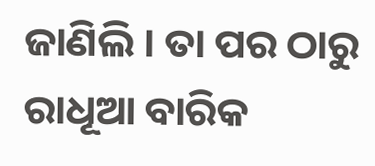ଜାଣିଲି । ତା ପର ଠାରୁ ରାଧୂଆ ବାରିକ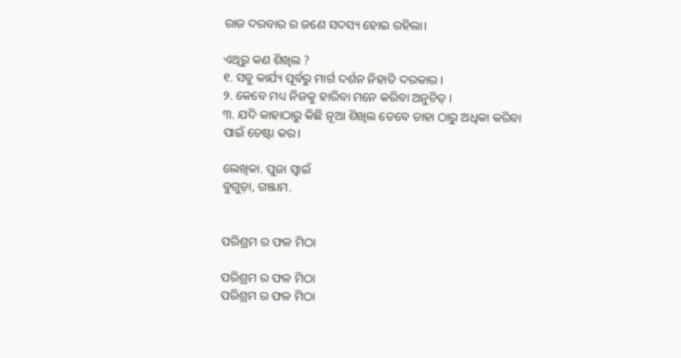ରାଜ ଦରବାର ର ଜଣେ ସଦସ୍ୟ ହୋଇ ରହିଲା।

ଏଥିରୁ କଣ ଶିଖିଲ ?
୧. ସବୁ କାର୍ଯ୍ୟ ପୂର୍ବରୁ ମାର୍ଗ ଦର୍ଶନ ନିହାତି ଦରକାର ।
୨. କେବେ ମଧ୍ୟ ନିଜକୁ ହାରିବା ମନେ କରିବା ଅନୁଚିତ୍ ।
୩. ଯଦି କାହାଠାରୁ କିଛି ନୂଆ ଶିଖିଲ ତେବେ ତାହା ଠାରୁ ଅଧିକା କରିବା ପାଇଁ ଚେଷ୍ଟା କର।

ଲେଖିକା. ପୁଜା ସ୍ୱାଇଁ
ବୁଗୁଡ଼ା, ଗଞ୍ଜାମ.


ପରିଶ୍ରମ ର ଫଳ ମିଠା

ପରିଶ୍ରମ ର ଫଳ ମିଠା
ପରିଶ୍ରମ ର ଫଳ ମିଠା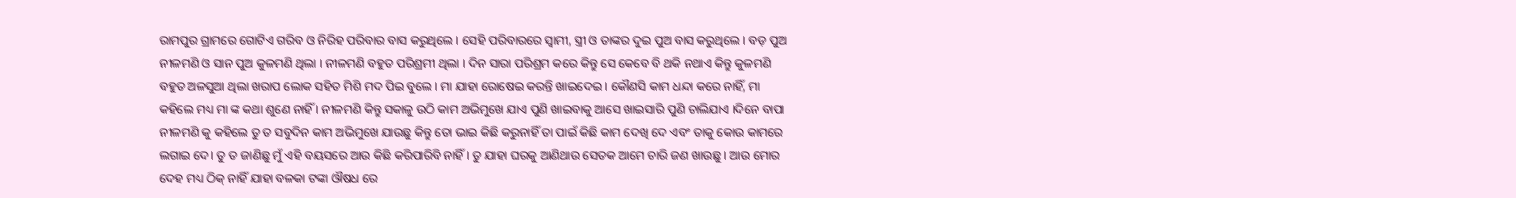ରାମପୁର ଗ୍ରାମରେ ଗୋଟିଏ ଗରିବ ଓ ନିରିହ ପରିବାର ବାସ କରୁଥିଲେ । ସେହି ପରିବାରରେ ସ୍ଵାମୀ, ସ୍ତ୍ରୀ ଓ ତାଙ୍କର ଦୁଇ ପୁଅ ବାସ କରୁଥିଲେ । ବଡ଼ ପୁଅ ନୀଳମଣି ଓ ସାନ ପୁଅ କୁଳମଣି ଥିଲା । ନୀଳମଣି ବହୁତ ପରିଶ୍ରମୀ ଥିଲା । ଦିନ ସାରା ପରିଶ୍ରମ କରେ କିନ୍ତୁ ସେ କେବେ ବି ଥକି ନଥାଏ କିନ୍ତୁ କୁଳମଣି ବହୁତ ଅଳସୁଆ ଥିଲା ଖରାପ ଲୋକ ସହିତ ମିଶି ମଦ ପିଇ ବୁଲେ । ମା ଯାହା ରୋଷେଇ କରନ୍ତି ଖାଇଦେଇ । କୌଣସି କାମ ଧନ୍ଦା କରେ ନାହିଁ, ମା କହିଲେ ମଧ୍ୟ ମା ଙ୍କ କଥା ଶୁଣେ ନାହିଁ । ନୀଳମଣି କିନ୍ତୁ ସକାଳୁ ଉଠି କାମ ଅଭିମୁଖେ ଯାଏ ପୁଣି ଖାଇବାକୁ ଆସେ ଖାଇସାରି ପୁଣି ଚାଲିଯାଏ ।ଦିନେ ବାପା ନୀଳମଣି କୁ କହିଲେ ତୁ ତ ସବୁଦିନ କାମ ଅଭିମୁଖେ ଯାଉଛୁ କିନ୍ତୁ ତୋ ଭାଇ କିଛି କରୁନାହିଁ ତା ପାଇଁ କିଛି କାମ ଦେଖି ଦେ ଏବଂ ତାକୁ କୋଉ କାମରେ ଲଗାଇ ଦେ। ତୁ ତ ଜାଣିଛୁ ମୁଁ ଏହି ବୟସରେ ଆଉ କିଛି କରିପାରିବି ନାହିଁ । ତୁ ଯାହା ଘରକୁ ଆଣିଥାଉ ସେତକ ଆମେ ଚାରି ଜଣ ଖାଉଛୁ । ଆଉ ମୋର ଦେହ ମଧ୍ୟ ଠିକ୍ ନାହିଁ ଯାହା ବଳକା ଟଙ୍କା ଔଷଧ ରେ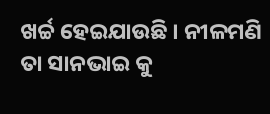ଖର୍ଚ୍ଚ ହେଇଯାଉଛି । ନୀଳମଣି ତା ସାନଭାଇ କୁ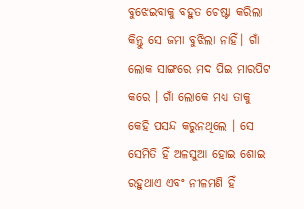ବୁଝେଇବାକୁ ବହୁତ ଚେଷ୍ଟା କରିଲା କିନ୍ତୁ ସେ ଜମା ବୁଝିଲା ନାହିଁ। ଗାଁ ଲୋକ ସାଙ୍ଗରେ ମଦ ପିଇ ମାରପିଟ କରେ । ଗାଁ ଲୋକେ ମଧ୍ୟ ତାକୁ କେହି ପସନ୍ଦ କରୁନଥିଲେ । ସେ ସେମିତି ହିଁ ଅଳସୁଆ ହୋଇ ଶୋଇ ରହୁଥାଏ ଏବଂ ନୀଳମଣି ହିଁ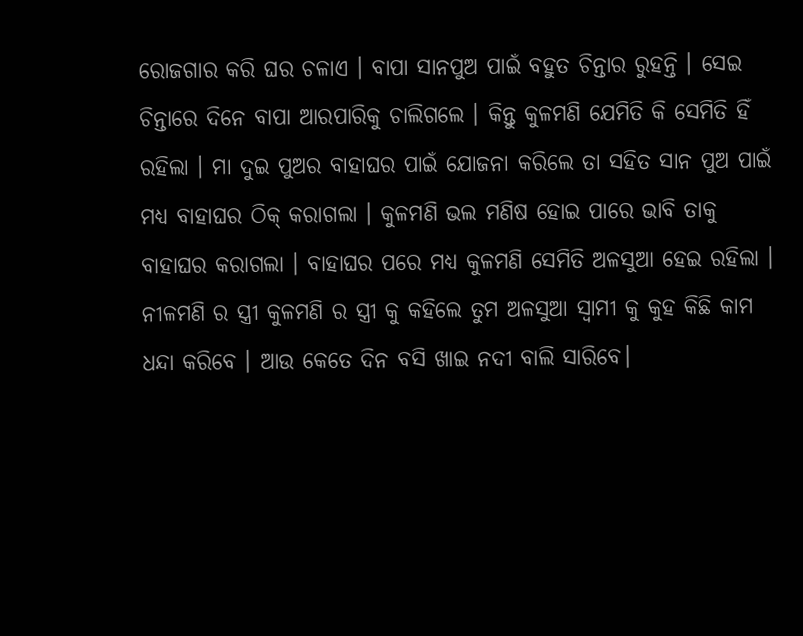ରୋଜଗାର କରି ଘର ଚଳାଏ । ବାପା ସାନପୁଅ ପାଇଁ ବହୁତ ଚିନ୍ତାର ରୁହନ୍ତି । ସେଇ ଚିନ୍ତାରେ ଦିନେ ବାପା ଆରପାରିକୁ ଚାଲିଗଲେ । କିନ୍ତୁ କୁଳମଣି ଯେମିତି କି ସେମିତି ହିଁ ରହିଲା । ମା ଦୁଇ ପୁଅର ବାହାଘର ପାଇଁ ଯୋଜନା କରିଲେ ତା ସହିତ ସାନ ପୁଅ ପାଇଁ ମଧ୍ୟ ବାହାଘର ଠିକ୍ କରାଗଲା । କୁଳମଣି ଭଲ ମଣିଷ ହୋଇ ପାରେ ଭାବି ତାକୁ ବାହାଘର କରାଗଲା । ବାହାଘର ପରେ ମଧ୍ୟ କୁଳମଣି ସେମିତି ଅଳସୁଆ ହେଇ ରହିଲା । ନୀଳମଣି ର ସ୍ତ୍ରୀ କୁଳମଣି ର ସ୍ତ୍ରୀ କୁ କହିଲେ ତୁମ ଅଳସୁଆ ସ୍ବାମୀ କୁ କୁହ କିଛି କାମ ଧନ୍ଦା କରିବେ । ଆଉ କେତେ ଦିନ ବସି ଖାଇ ନଦୀ ବାଲି ସାରିବେ।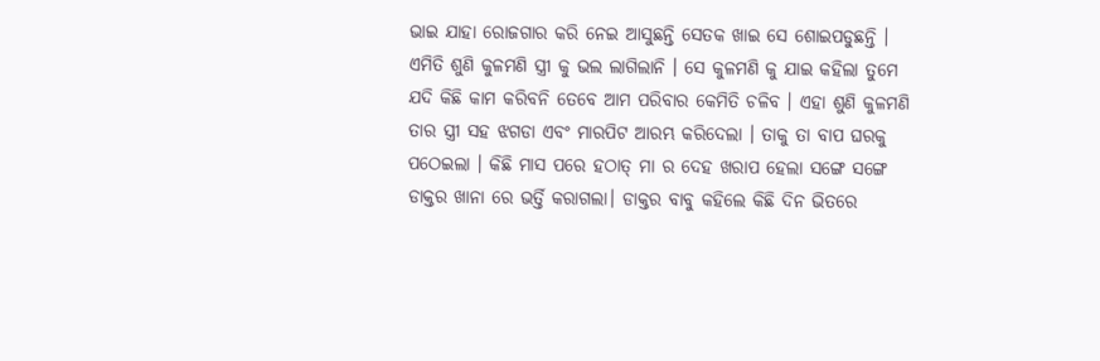ଭାଇ ଯାହା ରୋଜଗାର କରି ନେଇ ଆସୁଛନ୍ତି ସେତକ ଖାଇ ସେ ଶୋଇପଡୁଛନ୍ତି । ଏମିତି ଶୁଣି କୁଳମଣି ସ୍ତ୍ରୀ କୁ ଭଲ ଲାଗିଲାନି । ସେ କୁଳମଣି କୁ ଯାଇ କହିଲା ତୁମେ ଯଦି କିଛି କାମ କରିବନି ତେବେ ଆମ ପରିବାର କେମିତି ଚଳିବ । ଏହା ଶୁଣି କୁଳମଣି ତାର ସ୍ତ୍ରୀ ସହ ଝଗଡା ଏବଂ ମାରପିଟ ଆରମ୍ଭ କରିଦେଲା । ତାକୁ ତା ବାପ ଘରକୁ ପଠେଇଲା । କିଛି ମାସ ପରେ ହଠାତ୍ ମା ର ଦେହ ଖରାପ ହେଲା ସଙ୍ଗେ ସଙ୍ଗେ ଡାକ୍ତର ଖାନା ରେ ଭର୍ତ୍ତି କରାଗଲା। ଡାକ୍ତର ବାବୁ କହିଲେ କିଛି ଦିନ ଭିତରେ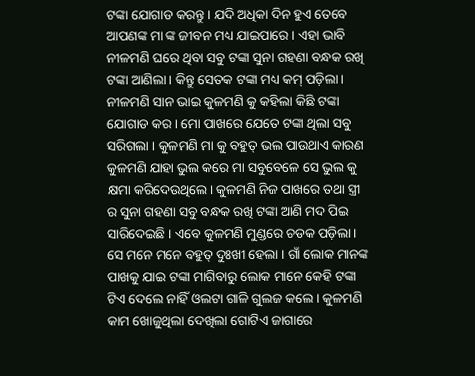ଟଙ୍କା ଯୋଗାଡ କରନ୍ତୁ । ଯଦି ଅଧିକା ଦିନ ହୁଏ ତେବେ ଆପଣଙ୍କ ମା ଙ୍କ ଜୀବନ ମଧ୍ୟ ଯାଇପାରେ । ଏହା ଭାବି ନୀଳମଣି ଘରେ ଥିବା ସବୁ ଟଙ୍କା ସୁନା ଗହଣା ବନ୍ଧକ ରଖି ଟଙ୍କା ଆଣିଲା। କିନ୍ତୁ ସେତକ ଟଙ୍କା ମଧ୍ୟ କମ୍ ପଡ଼ିଲା। ନୀଳମଣି ସାନ ଭାଇ କୁଳମଣି କୁ କହିଲା କିଛି ଟଙ୍କା ଯୋଗାଡ କର। ମୋ ପାଖରେ ଯେତେ ଟଙ୍କା ଥିଲା ସବୁ ସରିଗଲା । କୁଳମଣି ମା କୁ ବହୁତ୍ ଭଲ ପାଉଥାଏ କାରଣ କୁଳମଣି ଯାହା ଭୁଲ କରେ ମା ସବୁବେଳେ ସେ ଭୁଲ କୁ କ୍ଷମା କରିଦେଉଥିଲେ। କୁଳମଣି ନିଜ ପାଖରେ ତଥା ସ୍ତ୍ରୀ ର ସୁନା ଗହଣା ସବୁ ବନ୍ଧକ ରଖି ଟଙ୍କା ଆଣି ମଦ ପିଇ ସାରିଦେଇଛି । ଏବେ କୁଳମଣି ମୁଣ୍ଡରେ ଚଡକ ପଡ଼ିଲା। ସେ ମନେ ମନେ ବହୁତ୍ ଦୁଃଖୀ ହେଲା । ଗାଁ ଲୋକ ମାନଙ୍କ ପାଖକୁ ଯାଇ ଟଙ୍କା ମାଗିବାରୁ ଲୋକ ମାନେ କେହି ଟଙ୍କା ଟିଏ ଦେଲେ ନାହିଁ ଓଲଟା ଗାଳି ଗୁଲଜ କଲେ । କୁଳମଣି କାମ ଖୋଜୁଥିଲା ଦେଖିଲା ଗୋଟିଏ ଜାଗାରେ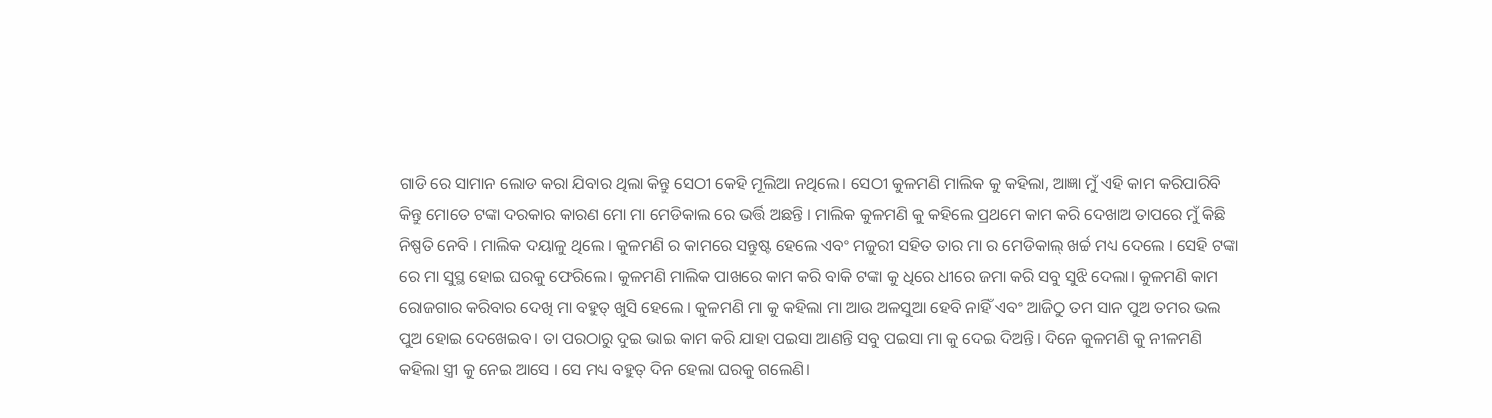ଗାଡି ରେ ସାମାନ ଲୋଡ କରା ଯିବାର ଥିଲା କିନ୍ତୁ ସେଠୀ କେହି ମୂଲିଆ ନଥିଲେ। ସେଠୀ କୁଳମଣି ମାଲିକ କୁ କହିଲା, ଆଜ୍ଞା ମୁଁ ଏହି କାମ କରିପାରିବି କିନ୍ତୁ ମୋତେ ଟଙ୍କା ଦରକାର କାରଣ ମୋ ମା ମେଡିକାଲ ରେ ଭର୍ତ୍ତି ଅଛନ୍ତି । ମାଲିକ କୁଳମଣି କୁ କହିଲେ ପ୍ରଥମେ କାମ କରି ଦେଖାଅ ତାପରେ ମୁଁ କିଛି ନିଷ୍ପତି ନେବି । ମାଲିକ ଦୟାଳୁ ଥିଲେ । କୁଳମଣି ର କାମରେ ସନ୍ତୁଷ୍ଟ ହେଲେ ଏବଂ ମଜୁରୀ ସହିତ ତାର ମା ର ମେଡିକାଲ୍ ଖର୍ଚ୍ଚ ମଧ୍ୟ ଦେଲେ । ସେହି ଟଙ୍କା ରେ ମା ସୁସ୍ଥ ହୋଇ ଘରକୁ ଫେରିଲେ। କୁଳମଣି ମାଲିକ ପାଖରେ କାମ କରି ବାକି ଟଙ୍କା କୁ ଧିରେ ଧୀରେ ଜମା କରି ସବୁ ସୁଝି ଦେଲା। କୁଳମଣି କାମ ରୋଜଗାର କରିବାର ଦେଖି ମା ବହୁତ୍ ଖୁସି ହେଲେ । କୁଳମଣି ମା କୁ କହିଲା ମା ଆଉ ଅଳସୁଆ ହେବି ନାହିଁ ଏବଂ ଆଜିଠୁ ତମ ସାନ ପୁଅ ତମର ଭଲ ପୁଅ ହୋଇ ଦେଖେଇବ। ତା ପରଠାରୁ ଦୁଇ ଭାଇ କାମ କରି ଯାହା ପଇସା ଆଣନ୍ତି ସବୁ ପଇସା ମା କୁ ଦେଇ ଦିଅନ୍ତି। ଦିନେ କୁଳମଣି କୁ ନୀଳମଣି କହିଲା ସ୍ତ୍ରୀ କୁ ନେଇ ଆସେ । ସେ ମଧ୍ୟ ବହୁତ୍ ଦିନ ହେଲା ଘରକୁ ଗଲେଣି।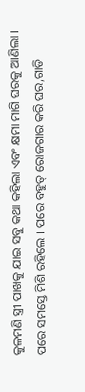କୁଳମଣି ସ୍ତ୍ରୀ ପାଖକୁ ଯାଇ ସବୁ କଥା କହିଲା ଏବଂ କ୍ଷମା ମାଗି ଘରକୁ ଆଣିଲା । ପରେ ସମସ୍ତେ ମିଶି ରହିଲେ । ପରେ ବହୁତ୍ ରୋଜଗାର କରି ଘର,ଗାଡି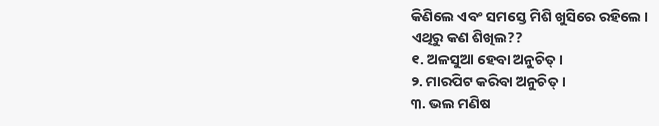କିଣିଲେ ଏବଂ ସମସ୍ତେ ମିଶି ଖୁସିରେ ରହିଲେ ।
ଏଥିରୁ କଣ ଶିଖିଲ??
୧. ଅଳସୁଆ ହେବା ଅନୁଚିତ୍ ।
୨. ମାରପିଟ କରିବା ଅନୁଚିତ୍ ।
୩. ଭଲ ମଣିଷ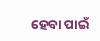ହେବା ପାଇଁ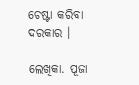ଚେଷ୍ଟା କରିବା ଦରକାର ।

ଲେଖିକା. ପୂଜା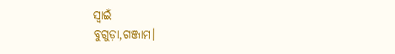ସ୍ୱାଇଁ
ବୁଗୁଡ଼ା,ଗଞ୍ଜାମ।